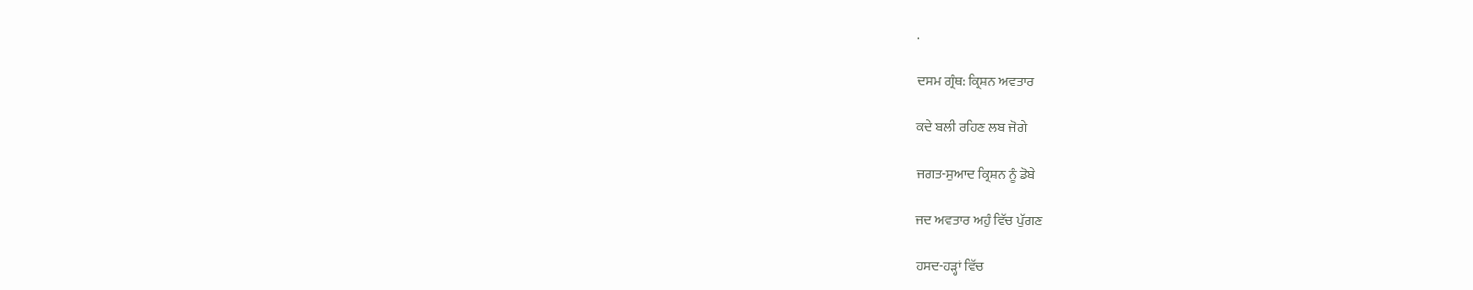.

ਦਸਮ ਗ੍ਰੰਥ: ਕ੍ਰਿਸ਼ਨ ਅਵਤਾਰ

ਕਦੇ ਬਲੀ ਰਹਿਣ ਲਬ ਜੋਗੇ

ਜਗਤ-ਸੁਆਦ ਕ੍ਰਿਸ਼ਨ ਨੂੰ ਡੋਬੇ

ਜਦ ਅਵਤਾਰ ਅਹੁੰ ਵਿੱਚ ਪੁੱਗਣ

ਹਸਦ-ਹੜ੍ਹਾਂ ਵਿੱਚ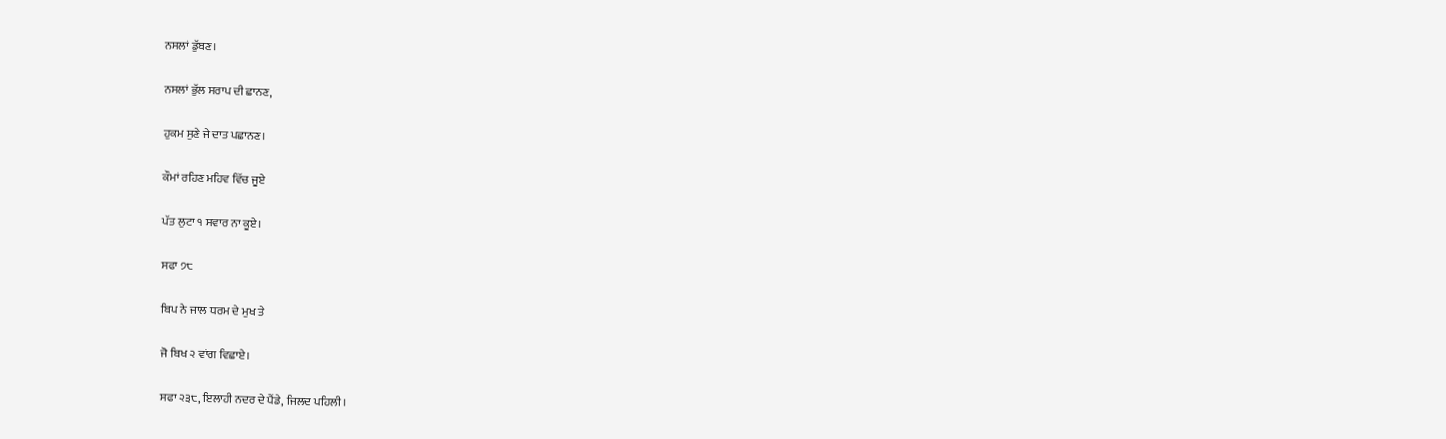ਨਸਲਾਂ ਡੁੱਬਣ।

ਨਸਲਾਂ ਭੁੱਲ ਸਰਾਪ ਦੀ ਛਾਨਣ,

ਹੁਕਮ ਸੁਣੇ ਜੇ ਦਾਤ ਪਛਾਨਣ।

ਕੌਮਾਂ ਰਹਿਣ ਮਹਿਵ ਵਿੱਚ ਜੂਏ

ਪੱਤ ਲੁਟਾ ੧ ਸਵਾਰ ਨਾ ਕੂਏ।

ਸਫਾ ੭੮

ਬਿਪ ਨੇ ਜਾਲ ਧਰਮ ਦੇ ਮੁਖ ਤੇ

ਜੋ ਬਿਖ ੨ ਵਾਂਗ ਵਿਛਾਏ।

ਸਫਾ ੨੩੮, ਇਲਾਹੀ ਨਦਰ ਦੇ ਪੈਂਡੇ, ਜਿਲਦ ਪਹਿਲੀ।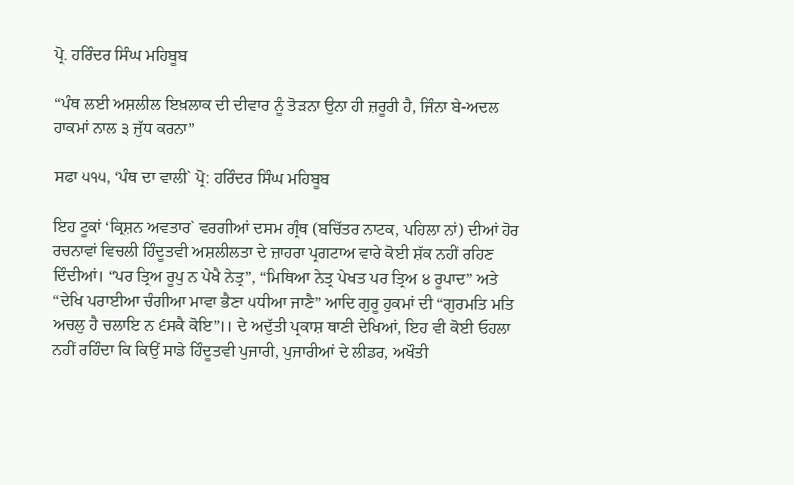ਪ੍ਰੋ. ਹਰਿੰਦਰ ਸਿੰਘ ਮਹਿਬੂਬ

“ਪੰਥ ਲਈ ਅਸ਼ਲੀਲ ਇਖ਼ਲਾਕ ਦੀ ਦੀਵਾਰ ਨੂੰ ਤੋੜਨਾ ਉਨਾ ਹੀ ਜ਼ਰੂਰੀ ਹੈ, ਜਿੰਨਾ ਬੇ-ਅਦਲ ਹਾਕਮਾਂ ਨਾਲ ੩ ਜੁੱਧ ਕਰਨਾ”

ਸਫਾ ੫੧੫, ‘ਪੰਥ ਦਾ ਵਾਲੀ` ਪ੍ਰੋ: ਹਰਿੰਦਰ ਸਿੰਘ ਮਹਿਬੂਬ

ਇਹ ਟੂਕਾਂ ‘ਕ੍ਰਿਸ਼ਨ ਅਵਤਾਰ` ਵਰਗੀਆਂ ਦਸਮ ਗ੍ਰੰਥ (ਬਚਿੱਤਰ ਨਾਟਕ, ਪਹਿਲਾ ਨਾਂ) ਦੀਆਂ ਹੋਰ ਰਚਨਾਵਾਂ ਵਿਚਲੀ ਹਿੰਦੂਤਵੀ ਅਸ਼ਲੀਲਤਾ ਦੇ ਜ਼ਾਹਰਾ ਪ੍ਰਗਟਾਅ ਵਾਰੇ ਕੋਈ ਸ਼ੱਕ ਨਹੀਂ ਰਹਿਣ ਦਿੰਦੀਆਂ। “ਪਰ ਤ੍ਰਿਅ ਰੂਪੁ ਨ ਪੇਖੈ ਨੇਤ੍ਰ”, “ਮਿਥਿਆ ਨੇਤ੍ਰ ਪੇਖਤ ਪਰ ਤ੍ਰਿਅ ੪ ਰੂਪਾਦ” ਅਤੇ “ਦੇਖਿ ਪਰਾਈਆ ਚੰਗੀਆ ਮਾਵਾ ਭੈਣਾ ੫ਧੀਆ ਜਾਣੈ” ਆਦਿ ਗੁਰੂ ਹੁਕਮਾਂ ਦੀ “ਗੁਰਮਤਿ ਮਤਿ ਅਚਲੁ ਹੈ ਚਲਾਇ ਨ ੬ਸਕੈ ਕੋਇ”।। ਦੇ ਅਦੁੱਤੀ ਪ੍ਰਕਾਸ਼ ਥਾਣੀ ਦੇਖਿਆਂ, ਇਹ ਵੀ ਕੋਈ ਓਹਲਾ ਨਹੀਂ ਰਹਿੰਦਾ ਕਿ ਕਿਉਂ ਸਾਡੇ ਹਿੰਦੂਤਵੀ ਪੁਜਾਰੀ, ਪੁਜਾਰੀਆਂ ਦੇ ਲੀਡਰ, ਅਖੌਤੀ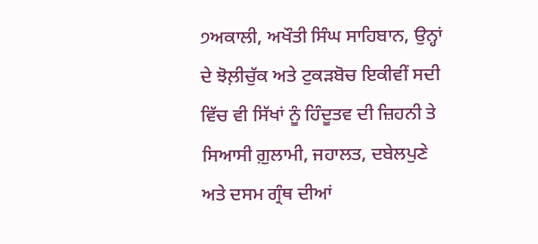੭ਅਕਾਲੀ, ਅਖੌਤੀ ਸਿੰਘ ਸਾਹਿਬਾਨ, ਉਨ੍ਹਾਂ ਦੇ ਝੋਲ਼ੀਚੁੱਕ ਅਤੇ ਟੁਕੜਬੋਚ ਇਕੀਵੀਂ ਸਦੀ ਵਿੱਚ ਵੀ ਸਿੱਖਾਂ ਨੂੰ ਹਿੰਦੂਤਵ ਦੀ ਜ਼ਿਹਨੀ ਤੇ ਸਿਆਸੀ ਗ਼ੁਲਾਮੀ, ਜਹਾਲਤ, ਦਬੇਲਪੁਣੇ ਅਤੇ ਦਸਮ ਗ੍ਰੰਥ ਦੀਆਂ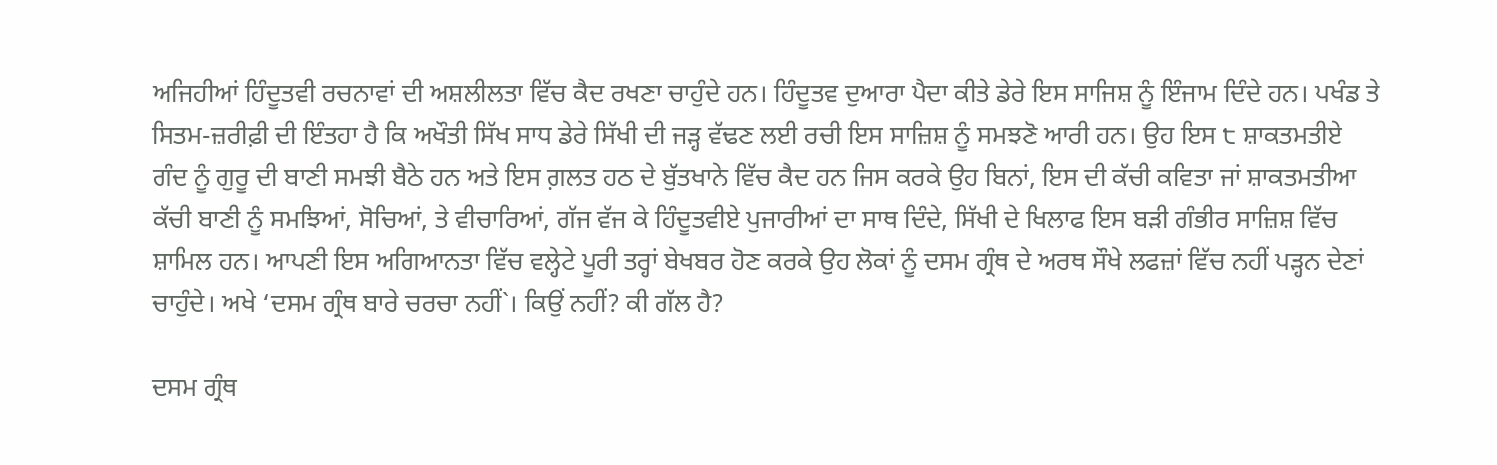ਅਜਿਹੀਆਂ ਹਿੰਦੂਤਵੀ ਰਚਨਾਵਾਂ ਦੀ ਅਸ਼ਲੀਲਤਾ ਵਿੱਚ ਕੈਦ ਰਖਣਾ ਚਾਹੁੰਦੇ ਹਨ। ਹਿੰਦੂਤਵ ਦੁਆਰਾ ਪੈਦਾ ਕੀਤੇ ਡੇਰੇ ਇਸ ਸਾਜਿਸ਼ ਨੂੰ ਇੰਜਾਮ ਦਿੰਦੇ ਹਨ। ਪਖੰਡ ਤੇ ਸਿਤਮ-ਜ਼ਰੀਫ਼ੀ ਦੀ ਇੰਤਹਾ ਹੈ ਕਿ ਅਖੌਤੀ ਸਿੱਖ ਸਾਧ ਡੇਰੇ ਸਿੱਖੀ ਦੀ ਜੜ੍ਹ ਵੱਢਣ ਲਈ ਰਚੀ ਇਸ ਸਾਜ਼ਿਸ਼ ਨੂੰ ਸਮਝਣੋ ਆਰੀ ਹਨ। ਉਹ ਇਸ ੮ ਸ਼ਾਕਤਮਤੀਏ ਗੰਦ ਨੂੰ ਗੁਰੂ ਦੀ ਬਾਣੀ ਸਮਝੀ ਬੈਠੇ ਹਨ ਅਤੇ ਇਸ ਗ਼ਲਤ ਹਠ ਦੇ ਬੁੱਤਖਾਨੇ ਵਿੱਚ ਕੈਦ ਹਨ ਜਿਸ ਕਰਕੇ ਉਹ ਬਿਨਾਂ, ਇਸ ਦੀ ਕੱਚੀ ਕਵਿਤਾ ਜਾਂ ਸ਼ਾਕਤਮਤੀਆ ਕੱਚੀ ਬਾਣੀ ਨੂੰ ਸਮਝਿਆਂ, ਸੋਚਿਆਂ, ਤੇ ਵੀਚਾਰਿਆਂ, ਗੱਜ ਵੱਜ ਕੇ ਹਿੰਦੂਤਵੀਏ ਪੁਜਾਰੀਆਂ ਦਾ ਸਾਥ ਦਿੰਦੇ, ਸਿੱਖੀ ਦੇ ਖਿਲਾਫ ਇਸ ਬੜੀ ਗੰਭੀਰ ਸਾਜ਼ਿਸ਼ ਵਿੱਚ ਸ਼ਾਮਿਲ ਹਨ। ਆਪਣੀ ਇਸ ਅਗਿਆਨਤਾ ਵਿੱਚ ਵਲ੍ਹੇਟੇ ਪੂਰੀ ਤਰ੍ਹਾਂ ਬੇਖਬਰ ਹੋਣ ਕਰਕੇ ਉਹ ਲੋਕਾਂ ਨੂੰ ਦਸਮ ਗ੍ਰੰਥ ਦੇ ਅਰਥ ਸੌਖੇ ਲਫਜ਼ਾਂ ਵਿੱਚ ਨਹੀਂ ਪੜ੍ਹਨ ਦੇਣਾਂ ਚਾਹੁੰਦੇ। ਅਖੇ ‘ਦਸਮ ਗ੍ਰੰਥ ਬਾਰੇ ਚਰਚਾ ਨਹੀਂ`। ਕਿਉਂ ਨਹੀਂ? ਕੀ ਗੱਲ ਹੈ?

ਦਸਮ ਗ੍ਰੰਥ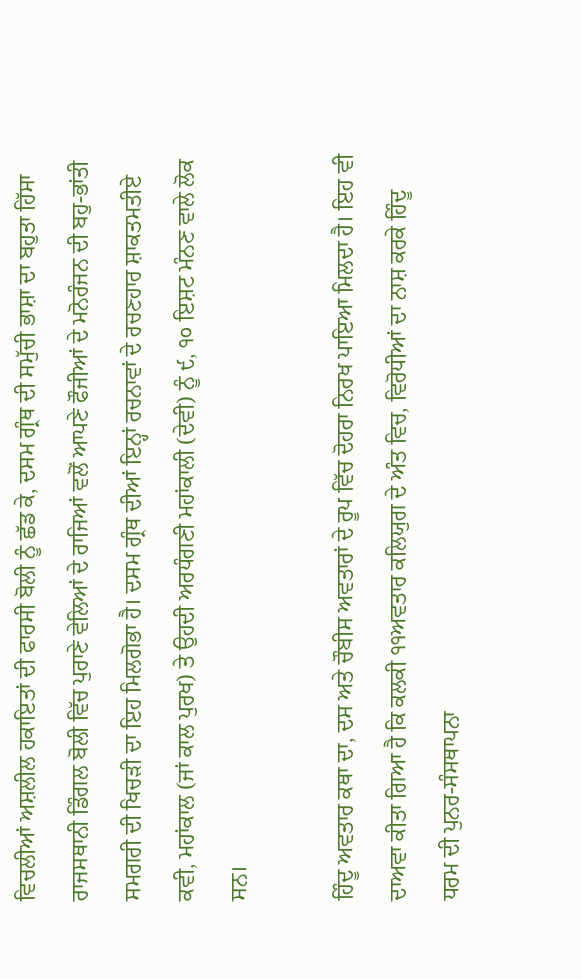ਵਿਚਲੀਆਂ ਅਸ਼ਲੀਲ ਹਕਾਇਤਾਂ ਦੀ ਫਾਰਸੀ ਬੋਲੀ ਨੂੰ ਛੱਡ ਕੇ, ਦਸਮ ਗ੍ਰੰਥ ਦੀ ਸਮੁੱਚੀ ਭਾਸ਼ਾ ਦਾ ਬਹੁਤਾ ਹਿੱਸਾ ਰਾਜਸਥਾਨੀ ਡਿੰਗਲ ਬੋਲੀ ਵਿੱਚ ਪੁਰਾਣੇ ਵੇਲਿਆਂ ਦੇ ਰਾਜਿਆਂ ਵਲੋਂ ਆਪਣੇ ਫੌਜੀਆਂ ਦੇ ਮਨੋਰੰਜਨ ਦੀ ਬਹੁ-ਭਾਂਤੀ ਸਮਗਰੀ ਦੀ ਖਿਚੜੀ ਦਾ ਇਹ ਮਿਲਗੋਭਾ ਹੈ। ਦਸਮ ਗ੍ਰੰਥ ਦੀਆਂ ਇਨ੍ਹਾਂ ਰਚਨਾਵਾਂ ਦੇ ਰਚਣਹਾਰ ਸ਼ਾਕਤਮਤੀਏ ਕਵੀ, ਮਹਾਂਕਾਲ (ਜਾਂ ਕਾਲ ਪੁਰਖ) ਤੇ ਉਹਦੀ ਅਰਧੰਗਣੀ ਮਹਾਂਕਾਲੀ (ਦੇਵੀ) ਨੂੰ ੯, ੧੦ ਇਸ਼ਟ ਮੰਨਣ ਵਾਲੇ ਲੋਕ ਸਨ।

ਹਿੰਦੂ ਅਵਤਾਰ ਕਥਾ ਦਾ, ਦਸ ਅਤੇ ਚੌਬੀਸ ਅਵਤਾਰਾਂ ਦੇ ਰੂਪ ਵਿੱਚ ਦੋਹਰਾ ਨਿਰਖ ਪਾਇਆ ਮਿਲਦਾ ਹੈ। ਇਹ ਵੀ ਦਾਅਵਾ ਕੀਤਾ ਗਿਆ ਹੈ ਕਿ ਕਲਕੀ ੧੧ਅਵਤਾਰ ਕਲਿਯੁਗ ਦੇ ਅੰਤ ਵਿਚ, ਵਿਰੋਧੀਆਂ ਦਾ ਨਾਸ਼ ਕਰਕੇ ਹਿੰਦੂ ਧਰਮ ਦੀ ਪੁਨਰ-ਸੰਸਥਾਪਨਾ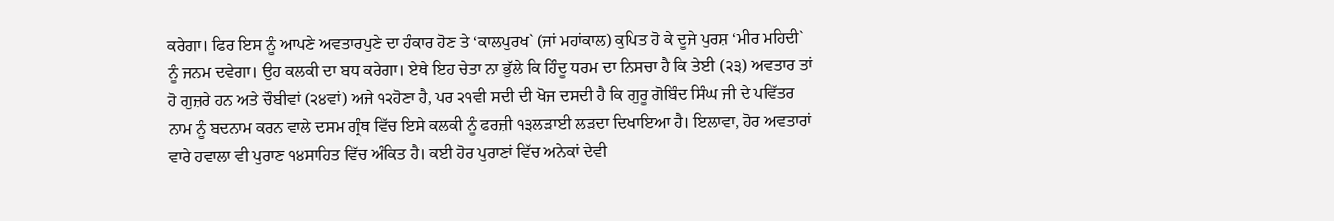ਕਰੇਗਾ। ਫਿਰ ਇਸ ਨੂੰ ਆਪਣੇ ਅਵਤਾਰਪੁਣੇ ਦਾ ਹੰਕਾਰ ਹੋਣ ਤੇ ‘ਕਾਲਪੁਰਖ` (ਜਾਂ ਮਹਾਂਕਾਲ) ਕੁਪਿਤ ਹੋ ਕੇ ਦੂਜੇ ਪੁਰਸ਼ ‘ਮੀਰ ਮਹਿਦੀ` ਨੂੰ ਜਨਮ ਦਵੇਗਾ। ਉਹ ਕਲਕੀ ਦਾ ਬਧ ਕਰੇਗਾ। ਏਥੇ ਇਹ ਚੇਤਾ ਨਾ ਭੁੱਲੇ ਕਿ ਹਿੰਦੂ ਧਰਮ ਦਾ ਨਿਸਚਾ ਹੈ ਕਿ ਤੇਈ (੨੩) ਅਵਤਾਰ ਤਾਂ ਹੋ ਗੁਜ਼ਰੇ ਹਨ ਅਤੇ ਚੌਬੀਵਾਂ (੨੪ਵਾਂ) ਅਜੇ ੧੨ਹੋਣਾ ਹੈ, ਪਰ ੨੧ਵੀ ਸਦੀ ਦੀ ਖੋਜ ਦਸਦੀ ਹੈ ਕਿ ਗੁਰੂ ਗੋਬਿੰਦ ਸਿੰਘ ਜੀ ਦੇ ਪਵਿੱਤਰ ਨਾਮ ਨੂੰ ਬਦਨਾਮ ਕਰਨ ਵਾਲੇ ਦਸਮ ਗ੍ਰੰਥ ਵਿੱਚ ਇਸੇ ਕਲਕੀ ਨੂੰ ਫਰਜ਼ੀ ੧੩ਲੜਾਈ ਲੜਦਾ ਦਿਖਾਇਆ ਹੈ। ਇਲਾਵਾ, ਹੋਰ ਅਵਤਾਰਾਂ ਵਾਰੇ ਹਵਾਲਾ ਵੀ ਪੁਰਾਣ ੧੪ਸਾਹਿਤ ਵਿੱਚ ਅੰਕਿਤ ਹੈ। ਕਈ ਹੋਰ ਪੁਰਾਣਾਂ ਵਿੱਚ ਅਨੇਕਾਂ ਦੇਵੀ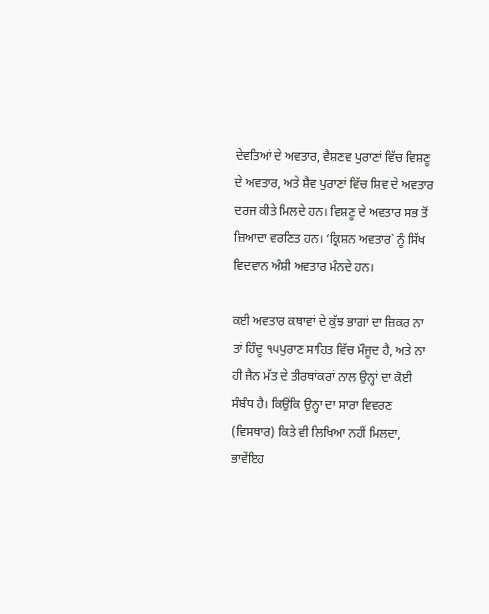ਦੇਵਤਿਆਂ ਦੇ ਅਵਤਾਰ, ਵੈਸ਼ਣਵ ਪੁਰਾਣਾਂ ਵਿੱਚ ਵਿਸ਼ਣੂ ਦੇ ਅਵਤਾਰ, ਅਤੇ ਸ਼ੈਵ ਪੁਰਾਣਾਂ ਵਿੱਚ ਸ਼ਿਵ ਦੇ ਅਵਤਾਰ ਦਰਜ ਕੀਤੇ ਮਿਲਦੇ ਹਨ। ਵਿਸ਼ਣੂ ਦੇ ਅਵਤਾਰ ਸਭ ਤੋਂ ਜ਼ਿਆਦਾ ਵਰਣਿਤ ਹਨ। ‘ਕ੍ਰਿਸ਼ਨ ਅਵਤਾਰ` ਨੂੰ ਸਿੱਖ ਵਿਦਵਾਨ ਅੰਸ਼ੀ ਅਵਤਾਰ ਮੰਨਦੇ ਹਨ।

ਕਈ ਅਵਤਾਰ ਕਥਾਵਾਂ ਦੇ ਕੁੱਝ ਭਾਗਾਂ ਦਾ ਜ਼ਿਕਰ ਨਾ ਤਾਂ ਹਿੰਦੂ ੧੫ਪੁਰਾਣ ਸਾਹਿਤ ਵਿੱਚ ਮੌਜੂਦ ਹੈ, ਅਤੇ ਨਾ ਹੀ ਜੈਨ ਮੱਤ ਦੇ ਤੀਰਥਾਂਕਰਾਂ ਨਾਲ ਉਨ੍ਹਾਂ ਦਾ ਕੋਈ ਸੰਬੰਧ ਹੈ। ਕਿਉਂਕਿ ਉਨ੍ਹਾ ਦਾ ਸਾਰਾ ਵਿਵਰਣ (ਵਿਸਥਾਰ) ਕਿਤੇ ਵੀ ਲਿਖਿਆ ਨਹੀਂ ਮਿਲਦਾ, ਭਾਵੇਂਇਹ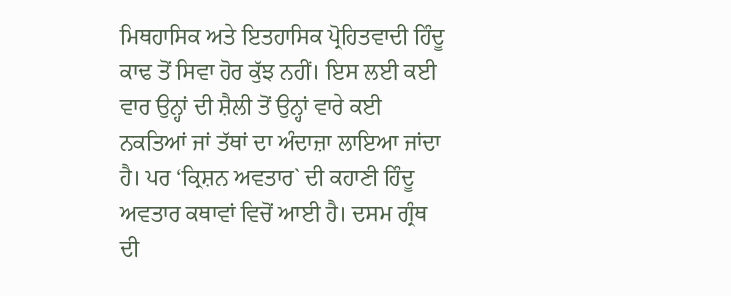ਮਿਥਹਾਸਿਕ ਅਤੇ ਇਤਹਾਸਿਕ ਪ੍ਰੋਹਿਤਵਾਦੀ ਹਿੰਦੂ ਕਾਢ ਤੋਂ ਸਿਵਾ ਹੋਰ ਕੁੱਝ ਨਹੀਂ। ਇਸ ਲਈ ਕਈ ਵਾਰ ਉਨ੍ਹਾਂ ਦੀ ਸ਼ੈਲੀ ਤੋਂ ਉਨ੍ਹਾਂ ਵਾਰੇ ਕਈ ਨਕਤਿਆਂ ਜਾਂ ਤੱਥਾਂ ਦਾ ਅੰਦਾਜ਼ਾ ਲਾਇਆ ਜਾਂਦਾ ਹੈ। ਪਰ ‘ਕ੍ਰਿਸ਼ਨ ਅਵਤਾਰ` ਦੀ ਕਹਾਣੀ ਹਿੰਦੂ ਅਵਤਾਰ ਕਥਾਵਾਂ ਵਿਚੋਂ ਆਈ ਹੈ। ਦਸਮ ਗ੍ਰੰਥ ਦੀ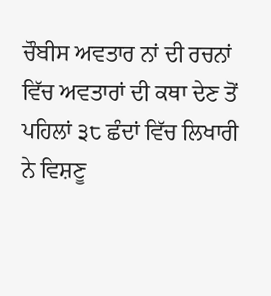ਚੌਬੀਸ ਅਵਤਾਰ ਨਾਂ ਦੀ ਰਚਨਾਂ ਵਿੱਚ ਅਵਤਾਰਾਂ ਦੀ ਕਥਾ ਦੇਣ ਤੋਂ ਪਹਿਲਾਂ ੩੮ ਛੰਦਾਂ ਵਿੱਚ ਲਿਖਾਰੀ ਨੇ ਵਿਸ਼ਣੂ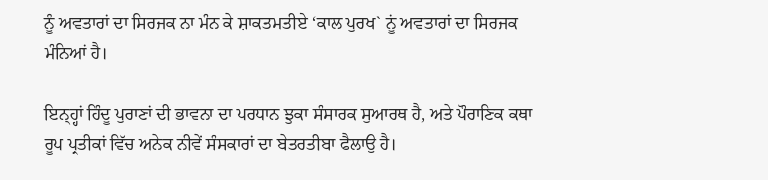ਨੂੰ ਅਵਤਾਰਾਂ ਦਾ ਸਿਰਜਕ ਨਾ ਮੰਨ ਕੇ ਸ਼ਾਕਤਮਤੀਏ ‘ਕਾਲ ਪੁਰਖ` ਨੂਂ ਅਵਤਾਰਾਂ ਦਾ ਸਿਰਜਕ ਮੰਨਿਆਂ ਹੈ।

ਇਨ੍ਹ੍ਹਾਂ ਹਿੰਦੂ ਪੁਰਾਣਾਂ ਦੀ ਭਾਵਨਾ ਦਾ ਪਰਧਾਨ ਝੁਕਾ ਸੰਸਾਰਕ ਸੁਆਰਥ ਹੈ, ਅਤੇ ਪੌਰਾਣਿਕ ਕਥਾ ਰੂਪ ਪ੍ਰਤੀਕਾਂ ਵਿੱਚ ਅਨੇਕ ਨੀਵੇਂ ਸੰਸਕਾਰਾਂ ਦਾ ਬੇਤਰਤੀਬਾ ਫੈਲਾਉ ਹੈ।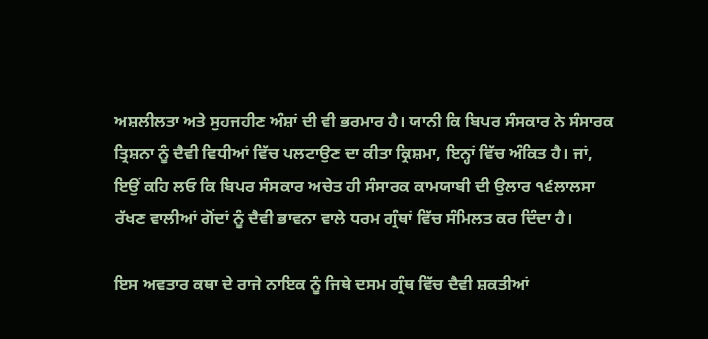ਅਸ਼ਲੀਲਤਾ ਅਤੇ ਸੁਹਜਹੀਣ ਅੰਸ਼ਾਂ ਦੀ ਵੀ ਭਰਮਾਰ ਹੈ। ਯਾਨੀ ਕਿ ਬਿਪਰ ਸੰਸਕਾਰ ਨੇ ਸੰਸਾਰਕ ਤ੍ਰਿਸ਼ਨਾ ਨੂੰ ਦੈਵੀ ਵਿਧੀਆਂ ਵਿੱਚ ਪਲਟਾਉਣ ਦਾ ਕੀਤਾ ਕ੍ਰਿਸ਼ਮਾ, ਇਨ੍ਹਾਂ ਵਿੱਚ ਅੰਕਿਤ ਹੈ। ਜਾਂ, ਇਉਂ ਕਹਿ ਲਓ ਕਿ ਬਿਪਰ ਸੰਸਕਾਰ ਅਚੇਤ ਹੀ ਸੰਸਾਰਕ ਕਾਮਯਾਬੀ ਦੀ ਉਲਾਰ ੧੬ਲਾਲਸਾ ਰੱਖਣ ਵਾਲੀਆਂ ਗੋਂਦਾਂ ਨੂੰ ਦੈਵੀ ਭਾਵਨਾ ਵਾਲੇ ਧਰਮ ਗ੍ਰੰਥਾਂ ਵਿੱਚ ਸੰਮਿਲਤ ਕਰ ਦਿੰਦਾ ਹੈ।

ਇਸ ਅਵਤਾਰ ਕਥਾ ਦੇ ਰਾਜੇ ਨਾਇਕ ਨੂੰ ਜਿਥੇ ਦਸਮ ਗ੍ਰੰਥ ਵਿੱਚ ਦੈਵੀ ਸ਼ਕਤੀਆਂ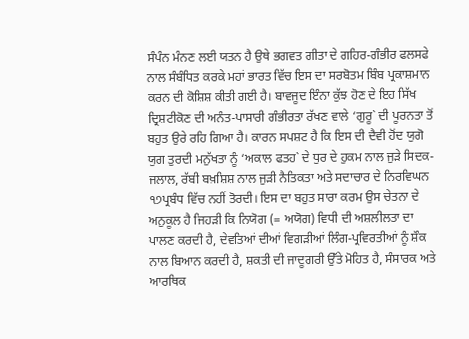ਸੰਪੰਨ ਮੰਨਣ ਲਈ ਯਤਨ ਹੈ ਉਥੇ ਭਗਵਤ ਗੀਤਾ ਦੇ ਗਹਿਰ-ਗੰਭੀਰ ਫਲਸਫੇ ਨਾਲ ਸੰਬੰਧਿਤ ਕਰਕੇ ਮਹਾਂ ਭਾਰਤ ਵਿੱਚ ਇਸ ਦਾ ਸਰਬੋਤਮ ਬਿੰਬ ਪ੍ਰਕਾਸ਼ਮਾਨ ਕਰਨ ਦੀ ਕੋਸ਼ਿਸ਼ ਕੀਤੀ ਗਈ ਹੈ। ਬਾਵਜੂਦ ਇੰਨਾ ਕੁੱਝ ਹੋਣ ਦੇ ਇਹ ਸਿੱਖ ਦ੍ਰਿਸ਼ਟੀਕੋਣ ਦੀ ਅਨੰਤ-ਪਾਸਾਰੀ ਗੰਭੀਰਤਾ ਰੱਖਣ ਵਾਲੇ ‘ਗੁਰੂ` ਦੀ ਪੂਰਨਤਾ ਤੋਂ ਬਹੁਤ ਉਰੇ ਰਹਿ ਗਿਆ ਹੈ। ਕਾਰਨ ਸਪਸ਼ਟ ਹੈ ਕਿ ਇਸ ਦੀ ਦੈਵੀ ਹੋਂਦ ਯੁਗੋ ਯੁਗ ਤੁਰਦੀ ਮਨੁੱਖਤਾ ਨੂੰ ‘ਅਕਾਲ ਫਤਹ` ਦੇ ਧੁਰ ਦੇ ਹੁਕਮ ਨਾਲ ਜੁੜੇ ਸਿਦਕ-ਜਲਾਲ, ਰੱਬੀ ਬਖ਼ਸ਼ਿਸ਼ ਨਾਲ ਜੁੜੀ ਨੈਤਿਕਤਾ ਅਤੇ ਸਦਾਚਾਰ ਦੇ ਨਿਰਵਿਘਨ ੧੭ਪ੍ਰਬੰਧ ਵਿੱਚ ਨਹੀਂ ਤੋਰਦੀ। ਇਸ ਦਾ ਬਹੁਤ ਸਾਰਾ ਕਰਮ ਉਸ ਚੇਤਨਾ ਦੇ ਅਨੁਕੂਲ ਹੈ ਜਿਹੜੀ ਕਿ ਨਿਯੋਗ (= ਅਯੋਗ) ਵਿਧੀ ਦੀ ਅਸ਼ਲੀਲਤਾ ਦਾ ਪਾਲਣ ਕਰਦੀ ਹੈ, ਦੇਵਤਿਆਂ ਦੀਆਂ ਵਿਗੜੀਆਂ ਲਿੰਗ-ਪ੍ਰਵਿਰਤੀਆਂ ਨੂੰ ਸ਼ੌਕ ਨਾਲ ਬਿਆਨ ਕਰਦੀ ਹੈ, ਸ਼ਕਤੀ ਦੀ ਜਾਦੂਗਰੀ ਉੱਤੇ ਮੋਹਿਤ ਹੈ, ਸੰਸਾਰਕ ਅਤੇ ਆਰਥਿਕ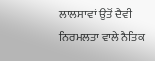ਲਾਲਸਾਵਾਂ ਉਤੋਂ ਦੈਵੀ ਨਿਰਮਲਤਾ ਵਾਲੇ ਨੈਤਿਕ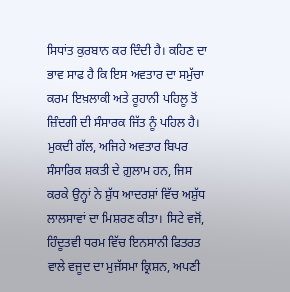ਸਿਧਾਂਤ ਕੁਰਬਾਨ ਕਰ ਦਿੰਦੀ ਹੈ। ਕਹਿਣ ਦਾ ਭਾਵ ਸਾਫ ਹੈ ਕਿ ਇਸ ਅਵਤਾਰ ਦਾ ਸਮੁੱਚਾ ਕਰਮ ਇਖ਼ਲਾਕੀ ਅਤੇ ਰੂਹਾਨੀ ਪਹਿਲੂ ਤੋਂ ਜ਼ਿੰਦਗੀ ਦੀ ਸੰਸਾਰਕ ਜਿੱਤ ਨੂੰ ਪਹਿਲ ਹੈ। ਮੁਕਦੀ ਗੱਲ, ਅਜਿਹੇ ਅਵਤਾਰ ਬਿਪਰ ਸੰਸਾਰਿਕ ਸ਼ਕਤੀ ਦੇ ਗ਼ੁਲਾਮ ਹਨ, ਜਿਸ ਕਰਕੇ ਉਨ੍ਹਾਂ ਨੇ ਸ਼ੁੱਧ ਆਦਰਸ਼ਾਂ ਵਿੱਚ ਅਸ਼ੁੱਧ ਲਾਲਸਾਵਾਂ ਦਾ ਮਿਸ਼ਰਣ ਕੀਤਾ। ਸਿਟੇ ਵਜੋਂ, ਹਿੰਦੂਤਵੀ ਧਰਮ ਵਿੱਚ ਇਨਸਾਨੀ ਫਿਤਰਤ ਵਾਲੇ ਵਜੂਦ ਦਾ ਮੁਜੱਸਮਾ ਕ੍ਰਿਸ਼ਨ, ਅਪਣੀ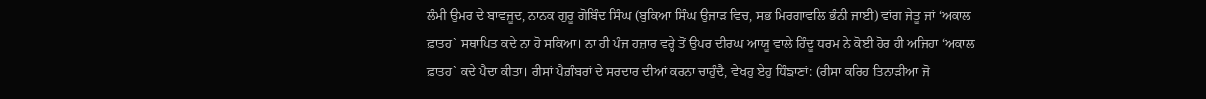ਲੰਮੀ ਉਮਰ ਦੇ ਬਾਵਜੂਦ, ਨਾਨਕ ਗੁਰੂ ਗੋਬਿੰਦ ਸਿੰਘ (ਬੁਕਿਆ ਸਿੰਘ ਉਜਾੜ ਵਿਚ, ਸਭ ਮਿਰਗਾਵਲਿ ਭੰਨੀ ਜਾਈ) ਵਾਂਗ ਜੇਤੂ ਜਾਂ ‘ਅਕਾਲ ਫ਼ਾਤਹ` ਸਥਾਪਿਤ ਕਦੇ ਨਾ ਹੋ ਸਕਿਆ। ਨਾ ਹੀ ਪੰਜ ਹਜ਼ਾਰ ਵਰ੍ਹੇ ਤੋਂ ਉਪਰ ਦੀਰਘ ਆਯੂ ਵਾਲੇ ਹਿੰਦੂ ਧਰਮ ਨੇ ਕੋਈ ਹੋਰ ਹੀ ਅਜਿਹਾ ‘ਅਕਾਲ ਫ਼ਾਤਹ` ਕਦੇ ਪੈਦਾ ਕੀਤਾ। ਰੀਸਾਂ ਪੈਗ਼ੰਬਰਾਂ ਦੇ ਸਰਦਾਰ ਦੀਆਂ ਕਰਨਾ ਚਾਹੁੰਦੈ, ਵੇਖਹੁ ਏਹੁ ਧਿੰਙਾਣਾਂ: (ਰੀਸਾ ਕਰਿਹ ਤਿਨਾੜੀਆ ਜੋ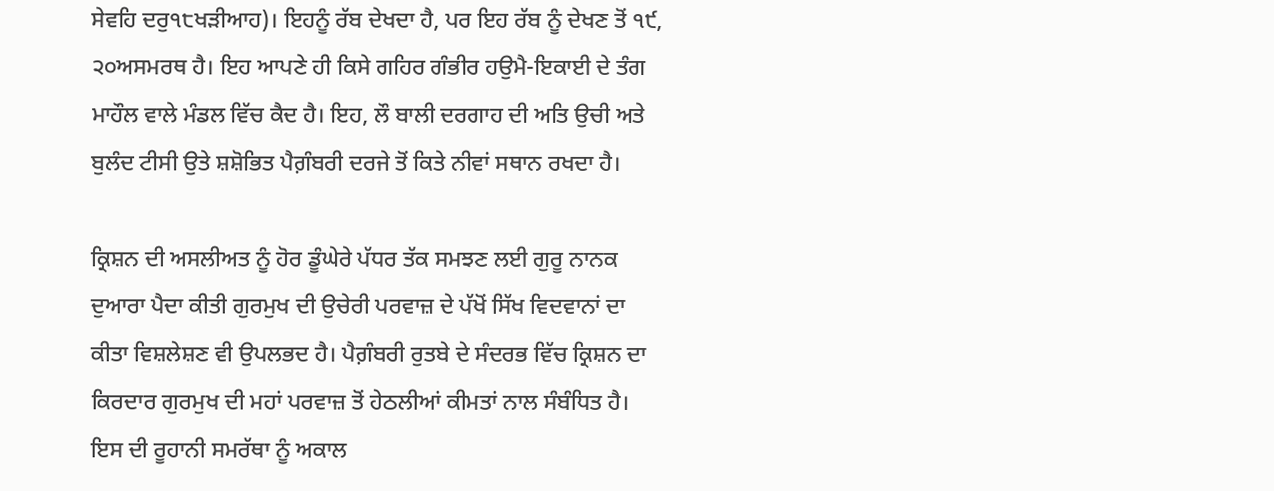ਸੇਵਹਿ ਦਰੁ੧੮ਖੜੀਆਹ)। ਇਹਨੂੰ ਰੱਬ ਦੇਖਦਾ ਹੈ, ਪਰ ਇਹ ਰੱਬ ਨੂੰ ਦੇਖਣ ਤੋਂ ੧੯, ੨੦ਅਸਮਰਥ ਹੈ। ਇਹ ਆਪਣੇ ਹੀ ਕਿਸੇ ਗਹਿਰ ਗੰਭੀਰ ਹਉਮੈ-ਇਕਾਈ ਦੇ ਤੰਗ ਮਾਹੌਲ ਵਾਲੇ ਮੰਡਲ ਵਿੱਚ ਕੈਦ ਹੈ। ਇਹ, ਲੌ ਬਾਲੀ ਦਰਗਾਹ ਦੀ ਅਤਿ ਉਚੀ ਅਤੇ ਬੁਲੰਦ ਟੀਸੀ ਉਤੇ ਸ਼ਸ਼ੋਭਿਤ ਪੈਗ਼ੰਬਰੀ ਦਰਜੇ ਤੋਂ ਕਿਤੇ ਨੀਵਾਂ ਸਥਾਨ ਰਖਦਾ ਹੈ।

ਕ੍ਰਿਸ਼ਨ ਦੀ ਅਸਲੀਅਤ ਨੂੰ ਹੋਰ ਡੂੰਘੇਰੇ ਪੱਧਰ ਤੱਕ ਸਮਝਣ ਲਈ ਗੁਰੂ ਨਾਨਕ ਦੁਆਰਾ ਪੈਦਾ ਕੀਤੀ ਗੁਰਮੁਖ ਦੀ ਉਚੇਰੀ ਪਰਵਾਜ਼ ਦੇ ਪੱਖੋਂ ਸਿੱਖ ਵਿਦਵਾਨਾਂ ਦਾ ਕੀਤਾ ਵਿਸ਼ਲੇਸ਼ਣ ਵੀ ਉਪਲਭਦ ਹੈ। ਪੈਗ਼ੰਬਰੀ ਰੁਤਬੇ ਦੇ ਸੰਦਰਭ ਵਿੱਚ ਕ੍ਰਿਸ਼ਨ ਦਾ ਕਿਰਦਾਰ ਗੁਰਮੁਖ ਦੀ ਮਹਾਂ ਪਰਵਾਜ਼ ਤੋਂ ਹੇਠਲੀਆਂ ਕੀਮਤਾਂ ਨਾਲ ਸੰਬੰਧਿਤ ਹੈ। ਇਸ ਦੀ ਰੂਹਾਨੀ ਸਮਰੱਥਾ ਨੂੰ ਅਕਾਲ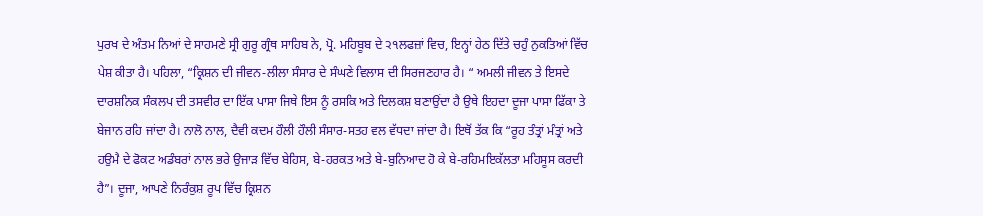ਪੁਰਖ ਦੇ ਅੰਤਮ ਨਿਆਂ ਦੇ ਸਾਹਮਣੇ ਸ੍ਰੀ ਗੁਰੂ ਗ੍ਰੰਥ ਸਾਹਿਬ ਨੇ, ਪ੍ਰੋ. ਮਹਿਬੂਬ ਦੇ ੨੧ਲਫਜ਼ਾਂ ਵਿਚ, ਇਨ੍ਹਾਂ ਹੇਠ ਦਿੱਤੇ ਚਹੁੰ ਨੁਕਤਿਆਂ ਵਿੱਚ ਪੇਸ਼ ਕੀਤਾ ਹੈ। ਪਹਿਲਾ, “ਕ੍ਰਿਸ਼ਨ ਦੀ ਜੀਵਨ-ਲੀਲਾ ਸੰਸਾਰ ਦੇ ਸੰਘਣੇ ਵਿਲਾਸ ਦੀ ਸਿਰਜਣਹਾਰ ਹੈ। “ ਅਮਲੀ ਜੀਵਨ ਤੇ ਇਸਦੇ ਦਾਰਸ਼ਨਿਕ ਸੰਕਲਪ ਦੀ ਤਸਵੀਰ ਦਾ ਇੱਕ ਪਾਸਾ ਜਿਥੇ ਇਸ ਨੂੰ ਰਸਕਿ ਅਤੇ ਦਿਲਕਸ਼ ਬਣਾਉਂਦਾ ਹੈ ਉਥੇ ਇਹਦਾ ਦੂਜਾ ਪਾਸਾ ਫਿੱਕਾ ਤੇ ਬੇਜਾਨ ਰਹਿ ਜਾਂਦਾ ਹੈ। ਨਾਲੋ ਨਾਲ, ਦੈਵੀ ਕਦਮ ਹੌਲੀ ਹੌਲੀ ਸੰਸਾਰ-ਸਤਹ ਵਲ ਵੱਧਦਾ ਜਾਂਦਾ ਹੈ। ਇਥੋਂ ਤੱਕ ਕਿ “ਰੂਹ ਤੰਤ੍ਰਾਂ ਮੰਤ੍ਰਾਂ ਅਤੇ ਹਉਮੈ ਦੇ ਫੋਕਟ ਅਡੰਬਰਾਂ ਨਾਲ ਭਰੇ ਉਜਾੜ ਵਿੱਚ ਬੇਹਿਸ, ਬੇ-ਹਰਕਤ ਅਤੇ ਬੇ-ਬੁਨਿਆਦ ਹੋ ਕੇ ਬੇ-ਰਹਿਮਇਕੱਲਤਾ ਮਹਿਸੂਸ ਕਰਦੀ ਹੈ”। ਦੂਜਾ, ਆਪਣੇ ਨਿਰੰਕੁਸ਼ ਰੂਪ ਵਿੱਚ ਕ੍ਰਿਸ਼ਨ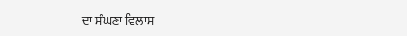ਦਾ ਸੰਘਣਾ ਵਿਲਾਸ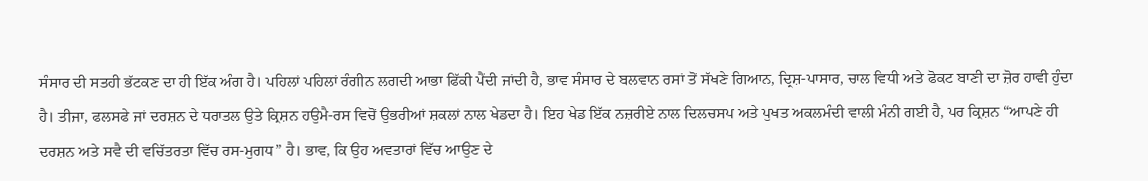ਸੰਸਾਰ ਦੀ ਸਤਹੀ ਭੱਟਕਣ ਦਾ ਹੀ ਇੱਕ ਅੰਗ ਹੈ। ਪਹਿਲਾਂ ਪਹਿਲਾਂ ਰੰਗੀਨ ਲਗਦੀ ਆਭਾ ਫਿੱਕੀ ਪੈਂਦੀ ਜਾਂਦੀ ਹੈ, ਭਾਵ ਸੰਸਾਰ ਦੇ ਬਲਵਾਨ ਰਸਾਂ ਤੋਂ ਸੱਖਣੇ ਗਿਆਨ, ਦ੍ਰਿਸ਼-ਪਾਸਾਰ, ਚਾਲ ਵਿਧੀ ਅਤੇ ਫੋਕਟ ਬਾਣੀ ਦਾ ਜ਼ੋਰ ਹਾਵੀ ਹੁੰਦਾ ਹੈ। ਤੀਜਾ, ਫਲਸਫੇ ਜਾਂ ਦਰਸ਼ਨ ਦੇ ਧਰਾਤਲ ਉਤੇ ਕ੍ਰਿਸ਼ਨ ਹਉਮੈ-ਰਸ ਵਿਚੋਂ ਉਭਰੀਆਂ ਸ਼ਕਲਾਂ ਨਾਲ ਖੇਡਦਾ ਹੈ। ਇਹ ਖੇਡ ਇੱਕ ਨਜ਼ਰੀਏ ਨਾਲ ਦਿਲਚਸਪ ਅਤੇ ਪੁਖਤ ਅਕਲਮੰਦੀ ਵਾਲੀ ਮੰਨੀ ਗਈ ਹੈ, ਪਰ ਕ੍ਰਿਸ਼ਨ “ਆਪਣੇ ਹੀ ਦਰਸ਼ਨ ਅਤੇ ਸਵੈ ਦੀ ਵਚਿੱਤਰਤਾ ਵਿੱਚ ਰਸ-ਮੁਗਧ” ਹੈ। ਭਾਵ, ਕਿ ਉਹ ਅਵਤਾਰਾਂ ਵਿੱਚ ਆਉਣ ਦੇ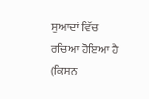ਸੁਆਦਾਂ ਵਿੱਚ ਰਚਿਆ ਹੋਇਆ ਹੈ (ਕਿਸਨ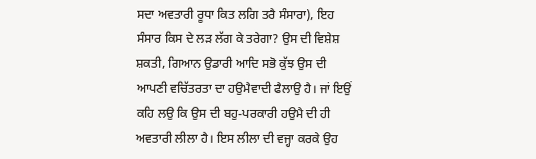ਸਦਾ ਅਵਤਾਰੀ ਰੂਧਾ ਕਿਤ ਲਗਿ ਤਰੈ ਸੰਸਾਰਾ), ਇਹ ਸੰਸਾਰ ਕਿਸ ਦੇ ਲੜ ਲੱਗ ਕੇ ਤਰੇਗਾ? ਉਸ ਦੀ ਵਿਸ਼ੇਸ਼ ਸ਼ਕਤੀ, ਗਿਆਨ ਉਡਾਰੀ ਆਦਿ ਸਭੋ ਕੁੱਝ ਉਸ ਦੀ ਆਪਣੀ ਵਚਿੱਤਰਤਾ ਦਾ ਹਉਮੈਵਾਦੀ ਫੈਲਾਉ ਹੈ। ਜਾਂ ਇਉਂ ਕਹਿ ਲਉ ਕਿ ਉਸ ਦੀ ਬਹੁ-ਪਰਕਾਰੀ ਹਉਮੈ ਦੀ ਹੀ ਅਵਤਾਰੀ ਲੀਲਾ ਹੈ। ਇਸ ਲੀਲਾ ਦੀ ਵਜ੍ਹਾ ਕਰਕੇ ਉਹ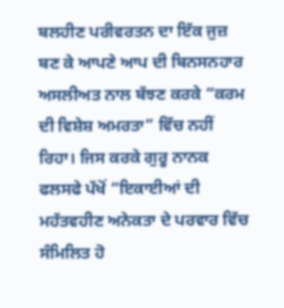ਬਲਹੀਣ ਪਰੀਵਰਤਨ ਦਾ ਇੱਕ ਜੁਜ਼ ਬਣ ਕੇ ਆਪਣੇ ਆਪ ਦੀ ਬਿਨਸਨਹਾਰ ਅਸਲੀਅਤ ਨਾਲ ਬੱਝਣ ਕਰਕੇ “ਕਰਮ ਦੀ ਵਿਸ਼ੇਸ਼ ਅਮਰਤਾ” ਵਿੱਚ ਨਹੀਂ ਰਿਹਾ। ਜਿਸ ਕਰਕੇ ਗੁਰੂ ਨਾਨਕ ਫਲਸਫੇ ਪੱਖੋਂ “ਇਕਾਈਆਂ ਦੀ ਮਹੱਤਵਹੀਣ ਅਨੇਕਤਾ ਦੇ ਪਰਵਾਰ ਵਿੱਚ ਸੰਮਿਲਿਤ ਹੋ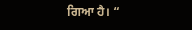ਗਿਆ ਹੈ। “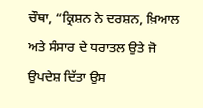ਚੌਥਾ, “ਕ੍ਰਿਸ਼ਨ ਨੇ ਦਰਸ਼ਨ, ਖ਼ਿਆਲ ਅਤੇ ਸੰਸਾਰ ਦੇ ਧਰਾਤਲ ਉਤੇ ਜੋ ਉਪਦੇਸ਼ ਦਿੱਤਾ ਉਸ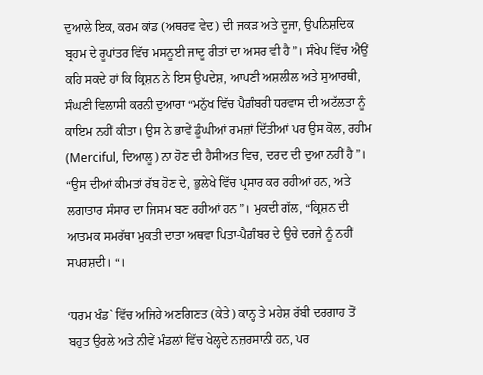ਦੁਆਲੇ ਇਕ, ਕਰਮ ਕਾਂਡ (ਅਥਰਵ ਵੇਦ) ਦੀ ਜਕੜ ਅਤੇ ਦੂਜਾ, ਉਪਨਿਸ਼ਦਿਕ ਬ੍ਰਹਮ ਦੇ ਰੂਪਾਂਤਰ ਵਿੱਚ ਮਸਨੂਈ ਜਾਦੂ ਰੀਤਾਂ ਦਾ ਅਸਰ ਵੀ ਹੈ”। ਸੰਖੇਪ ਵਿੱਚ ਐਉਂ ਕਹਿ ਸਕਦੇ ਹਾਂ ਕਿ ਕ੍ਰਿਸ਼ਨ ਨੇ ਇਸ ਉਪਦੇਸ਼, ਆਪਣੀ ਅਸ਼ਲੀਲ ਅਤੇ ਸੁਆਰਥੀ, ਸੰਘਣੀ ਵਿਲਾਸੀ ਕਰਨੀ ਦੁਆਰਾ “ਮਨੁੱਖ ਵਿੱਚ ਪੈਗ਼ੰਬਰੀ ਧਰਵਾਸ ਦੀ ਅਟੱਲਤਾ ਨੂੰ ਕਾਇਮ ਨਹੀਂ ਕੀਤਾ। ਉਸ ਨੇ ਭਾਵੇਂ ਡੂੰਘੀਆਂ ਰਮਜ਼ਾਂ ਦਿੱਤੀਆਂ ਪਰ ਉਸ ਕੋਲ, ਰਹੀਮ (Merciful, ਦਿਆਲੂ) ਨਾ ਹੋਣ ਦੀ ਹੈਸੀਅਤ ਵਿਚ, ਦਰਦ ਦੀ ਦੁਆ ਨਹੀਂ ਹੈ”। “ਉਸ ਦੀਆਂ ਕੀਮਤਾਂ ਰੱਬ ਹੋਣ ਦੇ, ਭੁਲੇਖੇ ਵਿੱਚ ਪ੍ਰਸਾਰ ਕਰ ਰਹੀਆਂ ਹਨ, ਅਤੇ ਲਗਾਤਾਰ ਸੰਸਾਰ ਦਾ ਜਿਸਮ ਬਣ ਰਹੀਆਂ ਹਨ”। ਮੁਕਦੀ ਗੱਲ, “ਕ੍ਰਿਸ਼ਨ ਦੀ ਆਤਮਕ ਸਮਰੱਥਾ ਮੁਕਤੀ ਦਾਤਾ ਅਥਵਾ ਪਿਤਾ-ਪੈਗ਼ੰਬਰ ਦੇ ਉਚੇ ਦਰਜੇ ਨੂੰ ਨਹੀਂ ਸਪਰਸ਼ਦੀ। “।

‘ਧਰਮ ਖੰਡ` ਵਿੱਚ ਅਜਿਹੇ ਅਣਗਿਣਤ (ਕੇਤੇ) ਕਾਨ੍ਹ ਤੇ ਮਹੇਸ਼ ਰੱਬੀ ਦਰਗਾਹ ਤੋਂ ਬਹੁਤ ਉਰਲੇ ਅਤੇ ਨੀਵੇਂ ਮੰਡਲਾਂ ਵਿੱਚ ਖੇਲ੍ਹਦੇ ਨਜ਼ਰਸਾਨੀ ਹਨ, ਪਰ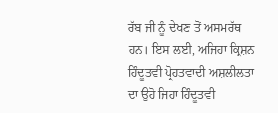ਰੱਬ ਜੀ ਨੂੰ ਦੇਖਣ ਤੋਂ ਅਸਮਰੱਥ ਹਨ। ਇਸ ਲਈ, ਅਜਿਹਾ ਕ੍ਰਿਸ਼ਨ ਹਿੰਦੂਤਵੀ ਪ੍ਰੋਹਤਵਾਦੀ ਅਸ਼ਲੀਲਤਾ ਦਾ ਉਹੋ ਜਿਹਾ ਹਿੰਦੂਤਵੀ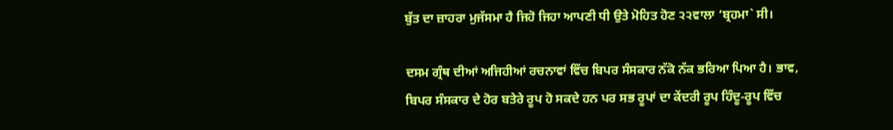ਬੁੱਤ ਦਾ ਜ਼ਾਹਰਾ ਮੁਜੱਸਮਾ ਹੈ ਜਿਹੋ ਜਿਹਾ ਆਪਣੀ ਧੀ ਉਤੇ ਮੋਹਿਤ ਹੋਣ ੨੨ਵਾਲਾ ‘ਬ੍ਰਹਮਾ` ਸੀ।

ਦਸਮ ਗ੍ਰੰਥ ਦੀਆਂ ਅਜਿਹੀਆਂ ਰਚਨਾਵਾਂ ਵਿੱਚ ਬਿਪਰ ਸੰਸਕਾਰ ਨੱਕੋ ਨੱਕ ਭਰਿਆ ਪਿਆ ਹੈ। ਭਾਵ, ਬਿਪਰ ਸੰਸਕਾਰ ਦੇ ਹੋਰ ਬਤੇਰੇ ਰੂਪ ਹੋ ਸਕਦੇ ਹਨ ਪਰ ਸਭ ਰੂਪਾਂ ਦਾ ਕੇਂਦਰੀ ਰੂਪ ਹਿੰਦੂ-ਰੂਪ ਵਿੱਚ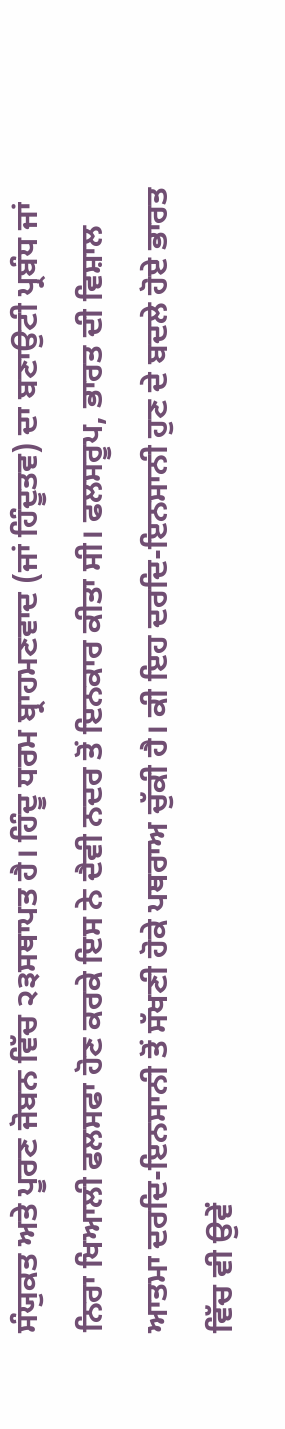ਸੰਯੁਕਤ ਅਤੇ ਪੂਰਣ ਜੋਬਨ ਵਿੱਚ ੨੩ਸਥਾਪਤ ਹੈ। ਹਿੰਦੂ ਧਰਮ ਬ੍ਰਾਹਮਣਵਾਦ (ਜਾਂ ਹਿੰਦੂਤਵ) ਦਾ ਬਣਾਉਟੀ ਪ੍ਰਬੰਧ ਜਾਂ ਨਿਰਾ ਖਿਆਲੀ ਫਲਸਫਾ ਹੋਣ ਕਰਕੇ ਇਸ ਨੇ ਦੈਵੀ ਨਦਰ ਤੋਂ ਇਨਕਾਰ ਕੀਤਾ ਸੀ। ਫਲਸਰੂਪ, ਭਾਰਤ ਦੀ ਵਿਸ਼ਾਲ ਆਤਮਾ ਦਰਦਿ-ਇਨਸਾਨੀ ਤੋਂ ਸੱਖਣੀ ਹੋਕੇ ਪਥਰਾਅ ਚੁੱਕੀ ਹੈ। ਕੀ ਇਹ ਦਰਦਿ-ਇਨਸਾਨੀ ਹੁਣ ਦੇ ਬਦਲੇ ਹੋਏ ਭਾਰਤ ਵਿੱਚ ਵੀ ਉਵੇਂ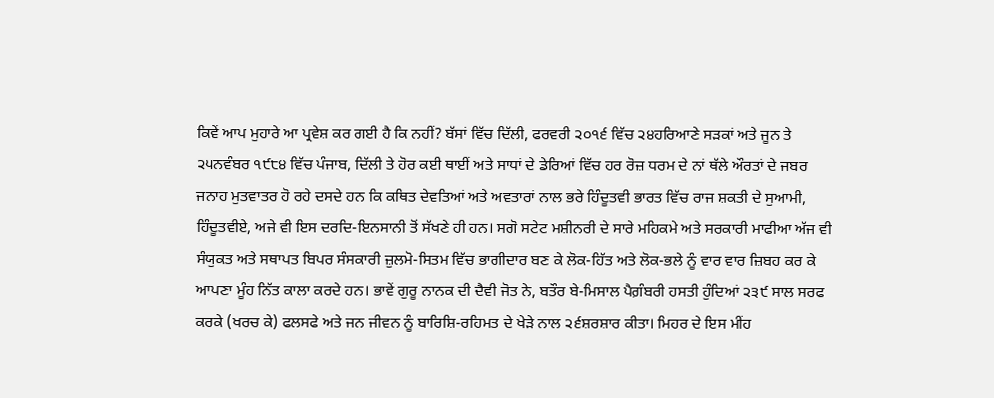ਕਿਵੇਂ ਆਪ ਮੁਹਾਰੇ ਆ ਪ੍ਰਵੇਸ਼ ਕਰ ਗਈ ਹੈ ਕਿ ਨਹੀਂ? ਬੱਸਾਂ ਵਿੱਚ ਦਿੱਲੀ, ਫਰਵਰੀ ੨੦੧੬ ਵਿੱਚ ੨੪ਹਰਿਆਣੇ ਸੜਕਾਂ ਅਤੇ ਜੂਨ ਤੇ ੨੫ਨਵੰਬਰ ੧੯੮੪ ਵਿੱਚ ਪੰਜਾਬ, ਦਿੱਲੀ ਤੇ ਹੋਰ ਕਈ ਥਾਈਂ ਅਤੇ ਸਾਧਾਂ ਦੇ ਡੇਰਿਆਂ ਵਿੱਚ ਹਰ ਰੋਜ਼ ਧਰਮ ਦੇ ਨਾਂ ਥੱਲੇ ਔਰਤਾਂ ਦੇ ਜਬਰ ਜਨਾਹ ਮੁਤਵਾਤਰ ਹੋ ਰਹੇ ਦਸਦੇ ਹਨ ਕਿ ਕਥਿਤ ਦੇਵਤਿਆਂ ਅਤੇ ਅਵਤਾਰਾਂ ਨਾਲ ਭਰੇ ਹਿੰਦੂਤਵੀ ਭਾਰਤ ਵਿੱਚ ਰਾਜ ਸ਼ਕਤੀ ਦੇ ਸੁਆਮੀ, ਹਿੰਦੂਤਵੀਏ, ਅਜੇ ਵੀ ਇਸ ਦਰਦਿ-ਇਨਸਾਨੀ ਤੋਂ ਸੱਖਣੇ ਹੀ ਹਨ। ਸਗੋ ਸਟੇਟ ਮਸ਼ੀਨਰੀ ਦੇ ਸਾਰੇ ਮਹਿਕਮੇ ਅਤੇ ਸਰਕਾਰੀ ਮਾਫੀਆ ਅੱਜ ਵੀ ਸੰਯੁਕਤ ਅਤੇ ਸਥਾਪਤ ਬਿਪਰ ਸੰਸਕਾਰੀ ਜ਼ੁਲਮੋ-ਸਿਤਮ ਵਿੱਚ ਭਾਗੀਦਾਰ ਬਣ ਕੇ ਲੋਕ-ਹਿੱਤ ਅਤੇ ਲੋਕ-ਭਲੇ ਨੂੰ ਵਾਰ ਵਾਰ ਜ਼ਿਬਹ ਕਰ ਕੇ ਆਪਣਾ ਮੂੰਹ ਨਿੱਤ ਕਾਲਾ ਕਰਦੇ ਹਨ। ਭਾਵੇਂ ਗੁਰੂ ਨਾਨਕ ਦੀ ਦੈਵੀ ਜੋਤ ਨੇ, ਬਤੌਰ ਬੇ-ਮਿਸਾਲ ਪੈਗ਼ੰਬਰੀ ਹਸਤੀ ਹੁੰਦਿਆਂ ੨੩੯ ਸਾਲ ਸਰਫ ਕਰਕੇ (ਖਰਚ ਕੇ) ਫਲਸਫੇ ਅਤੇ ਜਨ ਜੀਵਨ ਨੂੰ ਬਾਰਿਸ਼ਿ-ਰਹਿਮਤ ਦੇ ਖੇੜੇ ਨਾਲ ੨੬ਸ਼ਰਸ਼ਾਰ ਕੀਤਾ। ਮਿਹਰ ਦੇ ਇਸ ਮੀਂਹ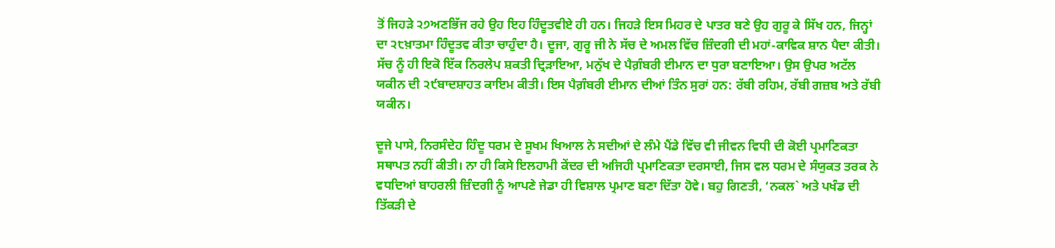ਤੋਂ ਜਿਹੜੇ ੨੭ਅਣਭਿੱਜ ਰਹੇ ਉਹ ਇਹ ਹਿੰਦੂਤਵੀਏ ਹੀ ਹਨ। ਜਿਹੜੇ ਇਸ ਮਿਹਰ ਦੇ ਪਾਤਰ ਬਣੇ ਉਹ ਗੁਰੂ ਕੇ ਸਿੱਖ ਹਨ, ਜਿਨ੍ਹਾਂ ਦਾ ੨੮ਖ਼ਾਤਮਾ ਹਿੰਦੂਤਵ ਕੀਤਾ ਚਾਹੁੰਦਾ ਹੈ। ਦੂਜਾ, ਗੁਰੂ ਜੀ ਨੇ ਸੱਚ ਦੇ ਅਮਲ ਵਿੱਚ ਜ਼ਿੰਦਗੀ ਦੀ ਮਹਾਂ-ਕਾਵਿਕ ਸ਼ਾਨ ਪੈਦਾ ਕੀਤੀ। ਸੱਚ ਨੂੰ ਹੀ ਇਕੋ ਇੱਕ ਨਿਰਲੇਪ ਸ਼ਕਤੀ ਦ੍ਰਿੜਾਇਆ, ਮਨੁੱਖ ਦੇ ਪੈਗ਼ੰਬਰੀ ਈਮਾਨ ਦਾ ਧੁਰਾ ਬਣਾਇਆ। ਉਸ ਉਪਰ ਅਟੱਲ ਯਕੀਨ ਦੀ ੨੯ਬਾਦਸ਼ਾਹਤ ਕਾਇਮ ਕੀਤੀ। ਇਸ ਪੈਗ਼ੰਬਰੀ ਈਮਾਨ ਦੀਆਂ ਤਿੰਨ ਸੁਰਾਂ ਹਨ: ਰੱਬੀ ਰਹਿਮ, ਰੱਬੀ ਗਜ਼ਬ ਅਤੇ ਰੱਬੀ ਯਕੀਨ।

ਦੂਜੇ ਪਾਸੇ, ਨਿਰਸੰਦੇਹ ਹਿੰਦੂ ਧਰਮ ਦੇ ਸੂਖਮ ਖਿਆਲ ਨੇ ਸਦੀਆਂ ਦੇ ਲੰਮੇ ਪੈਂਡੇ ਵਿੱਚ ਵੀ ਜੀਵਨ ਵਿਧੀ ਦੀ ਕੋਈ ਪ੍ਰਮਾਣਿਕਤਾ ਸਥਾਪਤ ਨਹੀਂ ਕੀਤੀ। ਨਾ ਹੀ ਕਿਸੇ ਇਲਹਾਮੀ ਕੇਂਦਰ ਦੀ ਅਜਿਹੀ ਪ੍ਰਮਾਣਿਕਤਾ ਦਰਸਾਈ, ਜਿਸ ਵਲ ਧਰਮ ਦੇ ਸੰਯੁਕਤ ਤਰਕ ਨੇ ਵਧਦਿਆਂ ਬਾਹਰਲੀ ਜ਼ਿੰਦਗੀ ਨੂੰ ਆਪਣੇ ਜੇਡਾ ਹੀ ਵਿਸ਼ਾਲ ਪ੍ਰਮਾਣ ਬਣਾ ਦਿੱਤਾ ਹੋਵੇ। ਬਹੁ ਗਿਣਤੀ, ‘ਨਕਲ` ਅਤੇ ਪਖੰਡ ਦੀ ਤਿੱਕੜੀ ਦੇ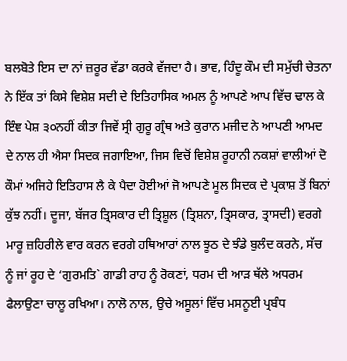ਬਲਬੋਤੇ ਇਸ ਦਾ ਨਾਂ ਜ਼ਰੂਰ ਵੱਡਾ ਕਰਕੇ ਵੱਜਦਾ ਹੈ। ਭਾਵ, ਹਿੰਦੂ ਕੌਮ ਦੀ ਸਮੁੱਚੀ ਚੇਤਨਾ ਨੇ ਇੱਕ ਤਾਂ ਕਿਸੇ ਵਿਸ਼ੇਸ਼ ਸਦੀ ਦੇ ਇਤਿਹਾਸਿਕ ਅਮਲ ਨੂੰ ਆਪਣੇ ਆਪ ਵਿੱਚ ਢਾਲ ਕੇ ਇੰਞ ਪੇਸ਼ ੩੦ਨਹੀਂ ਕੀਤਾ ਜਿਵੇਂ ਸ੍ਰੀ ਗੁਰੂ ਗ੍ਰੰਥ ਅਤੇ ਕੁਰਾਨ ਮਜੀਦ ਨੇ ਆਪਣੀ ਆਮਦ ਦੇ ਨਾਲ ਹੀ ਐਸਾ ਸਿਦਕ ਜਗਾਇਆ, ਜਿਸ ਵਿਚੋਂ ਵਿਸ਼ੇਸ਼ ਰੂਹਾਨੀ ਨਕਸ਼ਾਂ ਵਾਲੀਆਂ ਦੋ ਕੌਮਾਂ ਅਜਿਹੇ ਇਤਿਹਾਸ ਲੈ ਕੇ ਪੈਦਾ ਹੋਈਆਂ ਜੋ ਆਪਣੇ ਮੂਲ ਸਿਦਕ ਦੇ ਪ੍ਰਕਾਸ਼ ਤੋਂ ਬਿਨਾਂ ਕੁੱਝ ਨਹੀਂ। ਦੂਜਾ, ਬੱਜਰ ਤ੍ਰਿਸਕਾਰ ਦੀ ਤ੍ਰਿਸ਼ੂਲ (ਤ੍ਰਿਸ਼ਨਾ, ਤ੍ਰਿਸਕਾਰ, ਤ੍ਰਾਸਦੀ) ਵਰਗੇ ਮਾਰੂ ਜ਼ਹਿਰੀਲੇ ਵਾਰ ਕਰਨ ਵਰਗੇ ਹਥਿਆਰਾਂ ਨਾਲ ਝੂਠ ਦੇ ਝੰਡੇ ਬੁਲੰਦ ਕਰਨੇ, ਸੱਚ ਨੂੰ ਜਾਂ ਰੂਹ ਦੇ ‘ਗੁਰਮਤਿ` ਗਾਡੀ ਰਾਹ ਨੂੰ ਰੋਕਣਾਂ, ਧਰਮ ਦੀ ਆੜ ਥੱਲੇ ਅਧਰਮ ਫੈਲਾਉਣਾ ਚਾਲੂ ਰਖਿਆ। ਨਾਲੋ ਨਾਲ, ਉਚੇ ਅਸੂਲਾਂ ਵਿੱਚ ਮਸਨੂਈ ਪ੍ਰਬੰਧ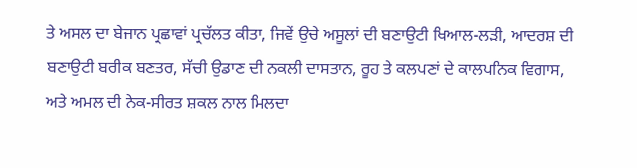ਤੇ ਅਸਲ ਦਾ ਬੇਜਾਨ ਪ੍ਰਛਾਵਾਂ ਪ੍ਰਚੱਲਤ ਕੀਤਾ, ਜਿਵੇਂ ਉਚੇ ਅਸੂਲਾਂ ਦੀ ਬਣਾਉਟੀ ਖਿਆਲ-ਲੜੀ, ਆਦਰਸ਼ ਦੀ ਬਣਾਉਟੀ ਬਰੀਕ ਬਣਤਰ, ਸੱਚੀ ਉਡਾਣ ਦੀ ਨਕਲੀ ਦਾਸਤਾਨ, ਰੂਹ ਤੇ ਕਲਪਣਾਂ ਦੇ ਕਾਲਪਨਿਕ ਵਿਗਾਸ, ਅਤੇ ਅਮਲ ਦੀ ਨੇਕ-ਸੀਰਤ ਸ਼ਕਲ ਨਾਲ ਮਿਲਦਾ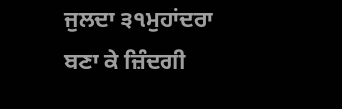ਜੁਲਦਾ ੩੧ਮੁਹਾਂਦਰਾ ਬਣਾ ਕੇ ਜ਼ਿੰਦਗੀ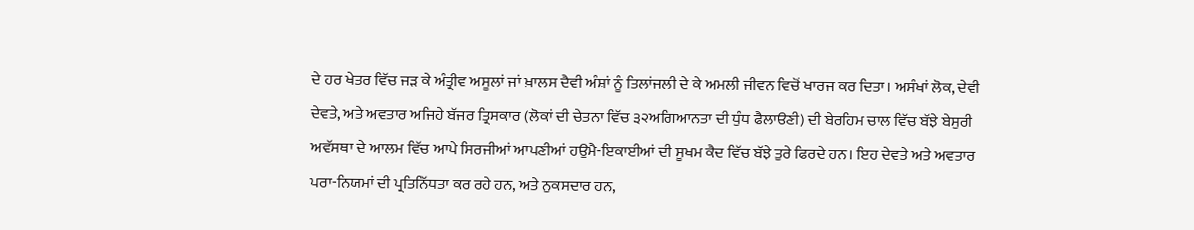ਦੇ ਹਰ ਖੇਤਰ ਵਿੱਚ ਜੜ ਕੇ ਅੰਤ੍ਰੀਵ ਅਸੂਲਾਂ ਜਾਂ ਖ਼ਾਲਸ ਦੈਵੀ ਅੰਸ਼ਾਂ ਨੂੰ ਤਿਲਾਂਜਲੀ ਦੇ ਕੇ ਅਮਲੀ ਜੀਵਨ ਵਿਚੋਂ ਖਾਰਜ ਕਰ ਦਿਤਾ। ਅਸੰਖਾਂ ਲੋਕ, ਦੇਵੀ ਦੇਵਤੇ, ਅਤੇ ਅਵਤਾਰ ਅਜਿਹੇ ਬੱਜਰ ਤ੍ਰਿਸਕਾਰ (ਲੋਕਾਂ ਦੀ ਚੇਤਨਾ ਵਿੱਚ ੩੨ਅਗਿਆਨਤਾ ਦੀ ਧੁੰਧ ਫੈਲਾੳਣੀ) ਦੀ ਬੇਰਹਿਮ ਚਾਲ ਵਿੱਚ ਬੱਝੇ ਬੇਸੁਰੀ ਅਵੱਸਥਾ ਦੇ ਆਲਮ ਵਿੱਚ ਆਪੇ ਸਿਰਜੀਆਂ ਆਪਣੀਆਂ ਹਉਮੈ-ਇਕਾਈਆਂ ਦੀ ਸੂਖਮ ਕੈਦ ਵਿੱਚ ਬੱਝੇ ਤੁਰੇ ਫਿਰਦੇ ਹਨ। ਇਹ ਦੇਵਤੇ ਅਤੇ ਅਵਤਾਰ ਪਰਾ-ਨਿਯਮਾਂ ਦੀ ਪ੍ਰਤਿਨਿੱਧਤਾ ਕਰ ਰਹੇ ਹਨ, ਅਤੇ ਨੁਕਸਦਾਰ ਹਨ,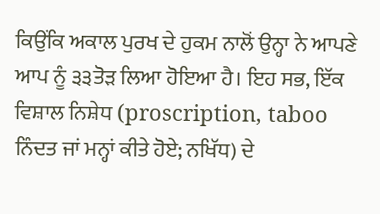ਕਿਉਂਕਿ ਅਕਾਲ ਪੁਰਖ ਦੇ ਹੁਕਮ ਨਾਲੋਂ ਉਨ੍ਹਾ ਨੇ ਆਪਣੇ ਆਪ ਨੂੰ ੩੩ਤੋੜ ਲਿਆ ਹੋਇਆ ਹੈ। ਇਹ ਸਭ, ਇੱਕ ਵਿਸ਼ਾਲ ਨਿਸ਼ੇਧ (proscription, taboo ਨਿੰਦਤ ਜਾਂ ਮਨ੍ਹਾਂ ਕੀਤੇ ਹੋਏ; ਨਖਿੱਧ) ਦੇ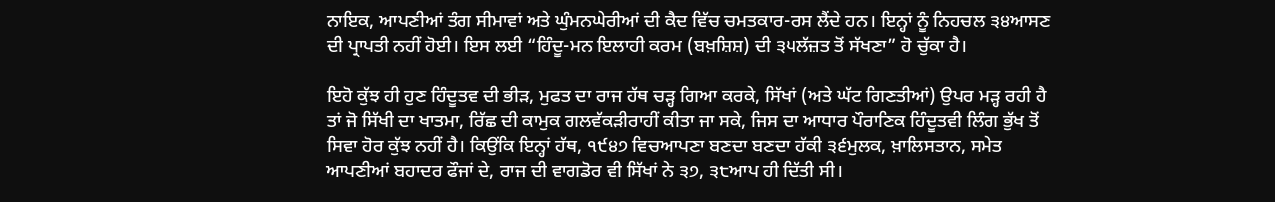ਨਾਇਕ, ਆਪਣੀਆਂ ਤੰਗ ਸੀਮਾਵਾਂ ਅਤੇ ਘੁੰਮਨਘੇਰੀਆਂ ਦੀ ਕੈਦ ਵਿੱਚ ਚਮਤਕਾਰ-ਰਸ ਲੈਂਦੇ ਹਨ। ਇਨ੍ਹਾਂ ਨੂੰ ਨਿਹਚਲ ੩੪ਆਸਣ ਦੀ ਪ੍ਰਾਪਤੀ ਨਹੀਂ ਹੋਈ। ਇਸ ਲਈ “ਹਿੰਦੂ-ਮਨ ਇਲਾਹੀ ਕਰਮ (ਬਖ਼ਸ਼ਿਸ਼) ਦੀ ੩੫ਲੱਜ਼ਤ ਤੋਂ ਸੱਖਣਾ” ਹੋ ਚੁੱਕਾ ਹੈ।

ਇਹੋ ਕੁੱਝ ਹੀ ਹੁਣ ਹਿੰਦੂਤਵ ਦੀ ਭੀੜ, ਮੁਫਤ ਦਾ ਰਾਜ ਹੱਥ ਚੜ੍ਹ ਗਿਆ ਕਰਕੇ, ਸਿੱਖਾਂ (ਅਤੇ ਘੱਟ ਗਿਣਤੀਆਂ) ਉਪਰ ਮੜ੍ਹ ਰਹੀ ਹੈ ਤਾਂ ਜੋ ਸਿੱਖੀ ਦਾ ਖਾਤਮਾ, ਰਿੱਛ ਦੀ ਕਾਮੁਕ ਗਲਵੱਕੜੀਰਾਹੀਂ ਕੀਤਾ ਜਾ ਸਕੇ, ਜਿਸ ਦਾ ਆਧਾਰ ਪੌਰਾਣਿਕ ਹਿੰਦੂਤਵੀ ਲਿੰਗ ਭੁੱਖ ਤੋਂ ਸਿਵਾ ਹੋਰ ਕੁੱਝ ਨਹੀਂ ਹੈ। ਕਿਉਂਕਿ ਇਨ੍ਹਾਂ ਹੱਥ, ੧੯੪੭ ਵਿਚਆਪਣਾ ਬਣਦਾ ਬਣਦਾ ਹੱਕੀ ੩੬ਮੁਲਕ, ਖ਼ਾਲਿਸਤਾਨ, ਸਮੇਤ ਆਪਣੀਆਂ ਬਹਾਦਰ ਫੌਜਾਂ ਦੇ, ਰਾਜ ਦੀ ਵਾਗਡੋਰ ਵੀ ਸਿੱਖਾਂ ਨੇ ੩੭, ੩੮ਆਪ ਹੀ ਦਿੱਤੀ ਸੀ।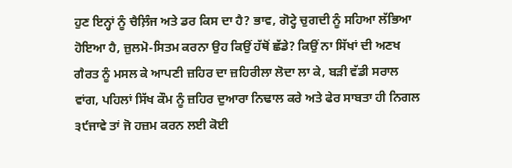ਹੁਣ ਇਨ੍ਹਾਂ ਨੂੰ ਚੈਲ਼ਿੰਜ ਅਤੇ ਡਰ ਕਿਸ ਦਾ ਹੈ? ਭਾਵ, ਗੋਟ੍ਹੇ ਚੁਗਦੀ ਨੂੰ ਸਹਿਆ ਲੱਭਿਆ ਹੋਇਆ ਹੈ, ਜ਼ੁਲਮੋ-ਸਿਤਮ ਕਰਨਾ ਉਹ ਕਿਉਂ ਹੱਥੋਂ ਛੱਡੇ? ਕਿਉਂ ਨਾ ਸਿੱਖਾਂ ਦੀ ਅਣਖ ਗੈਰਤ ਨੂੰ ਮਸਲ ਕੇ ਆਪਣੀ ਜ਼ਹਿਰ ਦਾ ਜ਼ਹਿਰੀਲਾ ਲੋਦਾ ਲਾ ਕੇ, ਬੜੀ ਵੱਡੀ ਸਰਾਲ ਵਾਂਗ, ਪਹਿਲਾਂ ਸਿੱਖ ਕੌਮ ਨੂੰ ਜ਼ਹਿਰ ਦੁਆਰਾ ਨਿਢਾਲ ਕਰੇ ਅਤੇ ਫੇਰ ਸਾਬਤਾ ਹੀ ਨਿਗਲ ੩੯ਜਾਵੇ ਤਾਂ ਜੋ ਹਜ਼ਮ ਕਰਨ ਲਈ ਕੋਈ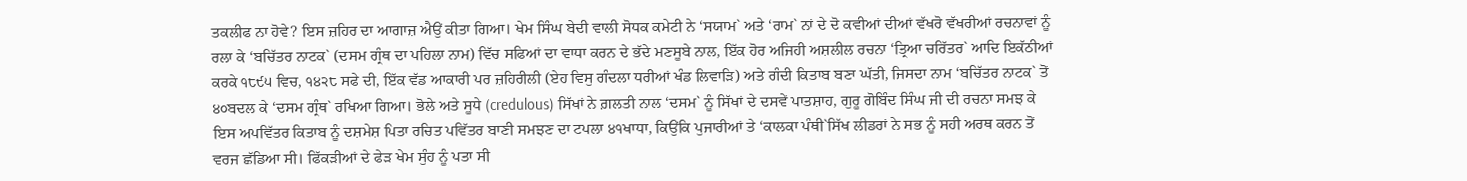ਤਕਲੀਫ ਨਾ ਹੋਵੇ? ਇਸ ਜ਼ਹਿਰ ਦਾ ਆਗਾਜ਼ ਐਉਂ ਕੀਤਾ ਗਿਆ। ਖੇਮ ਸਿੰਘ ਬੇਦੀ ਵਾਲੀ ਸੋਧਕ ਕਮੇਟੀ ਨੇ ‘ਸਯਾਮ` ਅਤੇ ‘ਰਾਮ` ਨਾਂ ਦੇ ਦੋ ਕਵੀਆਂ ਦੀਆਂ ਵੱਖਰੋ ਵੱਖਰੀਆਂ ਰਚਨਾਵਾਂ ਨੂੰ ਰਲਾ ਕੇ ‘ਬਚਿੱਤਰ ਨਾਟਕ` (ਦਸਮ ਗ੍ਰੰਥ ਦਾ ਪਹਿਲਾ ਨਾਮ) ਵਿੱਚ ਸਫਿਆਂ ਦਾ ਵਾਧਾ ਕਰਨ ਦੇ ਭੱਦੇ ਮਣਸੂਬੇ ਨਾਲ, ਇੱਕ ਹੋਰ ਅਜਿਹੀ ਅਸ਼ਲੀਲ ਰਚਨਾ ‘ਤ੍ਰਿਆ ਚਰਿੱਤਰ` ਆਦਿ ਇਕੱਠੀਆਂ ਕਰਕੇ ੧੮੯੫ ਵਿਚ, ੧੪੨੮ ਸਫੇ ਦੀ, ਇੱਕ ਵੱਡ ਆਕਾਰੀ ਪਰ ਜ਼ਹਿਰੀਲੀ (ਏਹ ਵਿਸੁ ਗੰਦਲਾ ਧਰੀਆਂ ਖੰਡ ਲਿਵਾੜਿ) ਅਤੇ ਗੰਦੀ ਕਿਤਾਬ ਬਣਾ ਘੱਤੀ, ਜਿਸਦਾ ਨਾਮ ‘ਬਚਿੱਤਰ ਨਾਟਕ` ਤੋਂ ੪੦ਬਦਲ ਕੇ ‘ਦਸਮ ਗ੍ਰੰਥ` ਰਖਿਆ ਗਿਆ। ਭੋਲੇ ਅਤੇ ਸੂਧੇ (credulous) ਸਿੱਖਾਂ ਨੇ ਗ਼ਲਤੀ ਨਾਲ ‘ਦਸਮ` ਨੂੰ ਸਿੱਖਾਂ ਦੇ ਦਸਵੇਂ ਪਾਤਸ਼ਾਹ, ਗੁਰੂ ਗੋਬਿੰਦ ਸਿੰਘ ਜੀ ਦੀ ਰਚਨਾ ਸਮਝ ਕੇ ਇਸ ਅਪਵਿੱਤਰ ਕਿਤਾਬ ਨੂੰ ਦਸ਼ਮੇਸ਼ ਪਿਤਾ ਰਚਿਤ ਪਵਿੱਤਰ ਬਾਣੀ ਸਮਝਣ ਦਾ ਟਪਲਾ ੪੧ਖਾਧਾ, ਕਿਉਂਕਿ ਪੁਜਾਰੀਆਂ ਤੇ ‘ਕਾਲਕਾ ਪੰਥੀ`ਸਿੱਖ ਲੀਡਰਾਂ ਨੇ ਸਭ ਨੂੰ ਸਹੀ ਅਰਥ ਕਰਨ ਤੋਂ ਵਰਜ ਛੱਡਿਆ ਸੀ। ਫਿੱਕੜੀਆਂ ਦੇ ਫੇੜ ਖੇਮ ਸੁੰਹ ਨੂੰ ਪਤਾ ਸੀ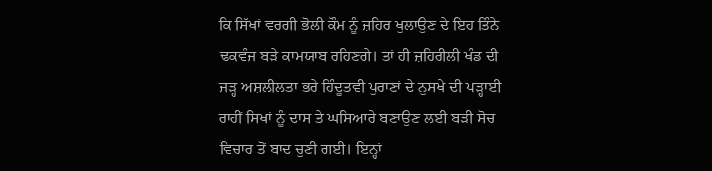ਕਿ ਸਿੱਖਾਂ ਵਰਗੀ ਭੋਲੀ ਕੌਮ ਨੂੰ ਜ਼ਹਿਰ ਖੁਲਾਉਣ ਦੇ ਇਹ ਤਿੰਨੇ ਢਕਵੰਜ ਬੜੇ ਕਾਮਯਾਬ ਰਹਿਣਗੇ। ਤਾਂ ਹੀ ਜ਼ਹਿਰੀਲੀ ਖੰਡ ਦੀ ਜੜ੍ਹ ਅਸ਼ਲੀਲਤਾ ਭਰੇ ਹਿੰਦੂਤਵੀ ਪੁਰਾਣਾਂ ਦੇ ਨੁਸਖੇ ਦੀ ਪੜ੍ਹਾਈ ਰਾਹੀਂ ਸਿਖਾਂ ਨੂੰ ਦਾਸ ਤੇ ਘਸਿਆਰੇ ਬਣਾਉਣ ਲਈ ਬੜੀ ਸੋਚ ਵਿਚਾਰ ਤੋਂ ਬਾਦ ਚੁਣੀ ਗਈ। ਇਨ੍ਹਾਂ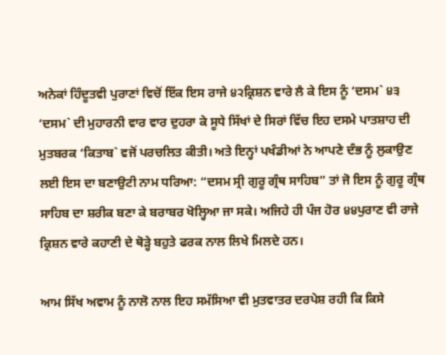ਅਨੇਕਾਂ ਹਿੰਦੂਤਵੀ ਪੁਰਾਣਾਂ ਵਿਚੋਂ ਇੱਕ ਇਸ ਰਾਜੇ ੪੨ਕ੍ਰਿਸ਼ਨ ਵਾਰੇ ਲੈ ਕੇ ਇਸ ਨੂੰ ‘ਦਸਮ` ੪੩ ‘ਦਸਮ` ਦੀ ਮੁਹਾਰਨੀ ਵਾਰ ਵਾਰ ਦੁਹਰਾ ਕੇ ਸੂਧੇ ਸਿੱਖਾਂ ਦੇ ਸਿਰਾਂ ਵਿੱਚ ਇਹ ਦਸਮੇ ਪਾਤਸ਼ਾਹ ਦੀ ਮੁਤਬਰਕ ‘ਕਿਤਾਬ` ਵਜੋਂ ਪਰਚਲਿਤ ਕੀਤੀ। ਅਤੇ ਇਨ੍ਹਾਂ ਪਖੰਡੀਆਂ ਨੇ ਆਪਣੇ ਦੰਭ ਨੂੰ ਲੁਕਾਉਣ ਲਈ ਇਸ ਦਾ ਬਣਾਉਟੀ ਨਾਮ ਧਰਿਆ: “ਦਸਮ ਸ੍ਰੀ ਗੁਰੂ ਗ੍ਰੰਥ ਸਾਹਿਬ” ਤਾਂ ਜੋ ਇਸ ਨੂੰ ਗੁਰੂ ਗ੍ਰੰਥ ਸਾਹਿਬ ਦਾ ਸ਼ਰੀਕ ਬਣਾ ਕੇ ਬਰਾਬਰ ਖੋਲ੍ਹਿਆ ਜਾ ਸਕੇ। ਅਜਿਹੇ ਹੀ ਪੰਜ ਹੋਰ ੪੪ਪੁਰਾਣ ਵੀ ਰਾਜੇ ਕ੍ਰਿਸ਼ਨ ਵਾਰੇ ਕਹਾਣੀ ਦੇ ਥੋੜ੍ਹੇ ਬਹੁਤੇ ਫਰਕ ਨਾਲ ਲਿਖੇ ਮਿਲਦੇ ਹਨ।

ਆਮ ਸਿੱਖ ਅਵਾਮ ਨੂੰ ਨਾਲੋ ਨਾਲ ਇਹ ਸਮੱਸਿਆ ਵੀ ਮੁਤਵਾਤਰ ਦਰਪੇਸ਼ ਰਹੀ ਕਿ ਕਿਸੇ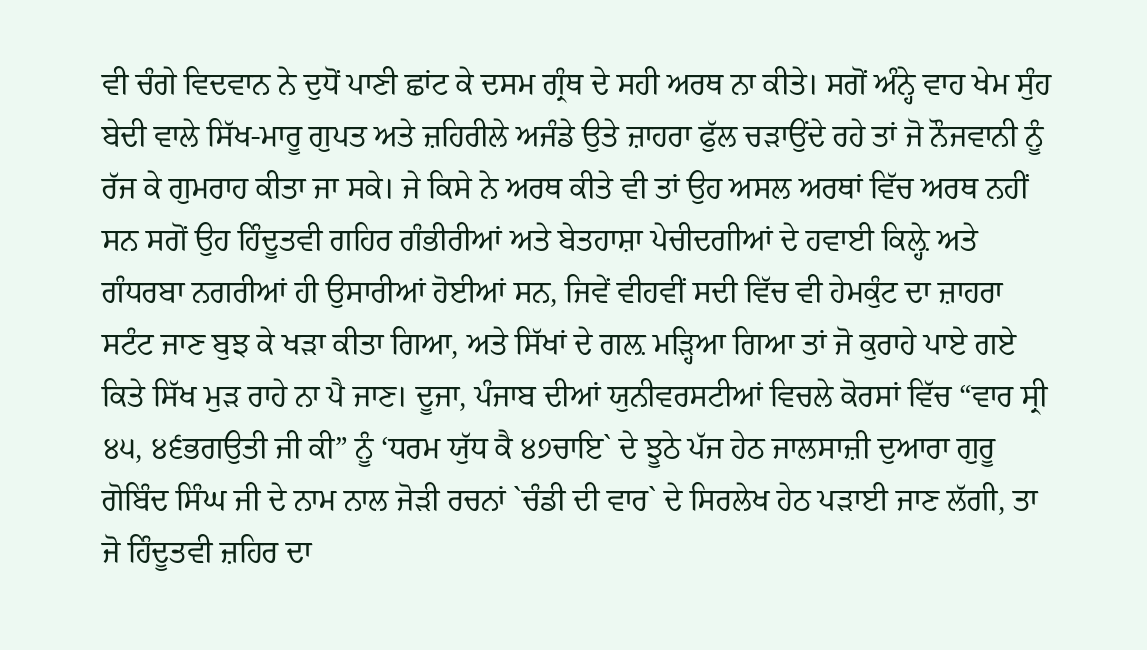ਵੀ ਚੰਗੇ ਵਿਦਵਾਨ ਨੇ ਦੁਧੋਂ ਪਾਣੀ ਛਾਂਟ ਕੇ ਦਸਮ ਗ੍ਰੰਥ ਦੇ ਸਹੀ ਅਰਥ ਨਾ ਕੀਤੇ। ਸਗੋਂ ਅੰਨ੍ਹੇ ਵਾਹ ਖੇਮ ਸੁੰਹ ਬੇਦੀ ਵਾਲੇ ਸਿੱਖ-ਮਾਰੂ ਗੁਪਤ ਅਤੇ ਜ਼ਹਿਰੀਲੇ ਅਜੰਡੇ ਉਤੇ ਜ਼ਾਹਰਾ ਫੁੱਲ ਚੜਾਉਂਦੇ ਰਹੇ ਤਾਂ ਜੋ ਨੌਜਵਾਨੀ ਨੂੰ ਰੱਜ ਕੇ ਗੁਮਰਾਹ ਕੀਤਾ ਜਾ ਸਕੇ। ਜੇ ਕਿਸੇ ਨੇ ਅਰਥ ਕੀਤੇ ਵੀ ਤਾਂ ਉਹ ਅਸਲ ਅਰਥਾਂ ਵਿੱਚ ਅਰਥ ਨਹੀਂ ਸਨ ਸਗੋਂ ਉਹ ਹਿੰਦੂਤਵੀ ਗਹਿਰ ਗੰਭੀਰੀਆਂ ਅਤੇ ਬੇਤਹਾਸ਼ਾ ਪੇਚੀਦਗੀਆਂ ਦੇ ਹਵਾਈ ਕਿਲ਼੍ਹੇ ਅਤੇ ਗੰਧਰਬਾ ਨਗਰੀਆਂ ਹੀ ਉਸਾਰੀਆਂ ਹੋਈਆਂ ਸਨ, ਜਿਵੇਂ ਵੀਹਵੀਂ ਸਦੀ ਵਿੱਚ ਵੀ ਹੇਮਕੁੰਟ ਦਾ ਜ਼ਾਹਰਾ ਸਟੰਟ ਜਾਣ ਬੁਝ ਕੇ ਖੜਾ ਕੀਤਾ ਗਿਆ, ਅਤੇ ਸਿੱਖਾਂ ਦੇ ਗਲ਼ ਮੜ੍ਹਿਆ ਗਿਆ ਤਾਂ ਜੋ ਕੁਰਾਹੇ ਪਾਏ ਗਏ ਕਿਤੇ ਸਿੱਖ ਮੁੜ ਰਾਹੇ ਨਾ ਪੈ ਜਾਣ। ਦੂਜਾ, ਪੰਜਾਬ ਦੀਆਂ ਯੁਨੀਵਰਸਟੀਆਂ ਵਿਚਲੇ ਕੋਰਸਾਂ ਵਿੱਚ “ਵਾਰ ਸ੍ਰੀ ੪੫, ੪੬ਭਗਉਤੀ ਜੀ ਕੀ” ਨੂੰ ‘ਧਰਮ ਯੁੱਧ ਕੈ ੪੭ਚਾਇ` ਦੇ ਝੂਠੇ ਪੱਜ ਹੇਠ ਜਾਲਸਾਜ਼ੀ ਦੁਆਰਾ ਗੁਰੂ ਗੋਬਿੰਦ ਸਿੰਘ ਜੀ ਦੇ ਨਾਮ ਨਾਲ ਜੋੜੀ ਰਚਨਾਂ `ਚੰਡੀ ਦੀ ਵਾਰ` ਦੇ ਸਿਰਲੇਖ ਹੇਠ ਪੜਾਈ ਜਾਣ ਲੱਗੀ, ਤਾ ਜੋ ਹਿੰਦੂਤਵੀ ਜ਼ਹਿਰ ਦਾ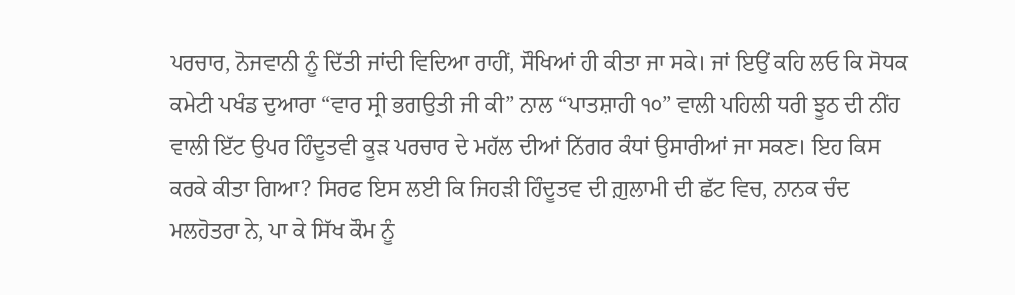ਪਰਚਾਰ, ਨੋਜਵਾਨੀ ਨੂੰ ਦਿੱਤੀ ਜਾਂਦੀ ਵਿਦਿਆ ਰਾਹੀਂ, ਸੌਖਿਆਂ ਹੀ ਕੀਤਾ ਜਾ ਸਕੇ। ਜਾਂ ਇਉਂ ਕਹਿ ਲਓ ਕਿ ਸੋਧਕ ਕਮੇਟੀ ਪਖੰਡ ਦੁਆਰਾ “ਵਾਰ ਸ੍ਰੀ ਭਗਉਤੀ ਜੀ ਕੀ” ਨਾਲ “ਪਾਤਸ਼ਾਹੀ ੧੦” ਵਾਲੀ ਪਹਿਲੀ ਧਰੀ ਝੂਠ ਦੀ ਨੀਂਹ ਵਾਲੀ ਇੱਟ ਉਪਰ ਹਿੰਦੂਤਵੀ ਕੂੜ ਪਰਚਾਰ ਦੇ ਮਹੱਲ ਦੀਆਂ ਨਿੱਗਰ ਕੰਧਾਂ ਉਸਾਰੀਆਂ ਜਾ ਸਕਣ। ਇਹ ਕਿਸ ਕਰਕੇ ਕੀਤਾ ਗਿਆ? ਸਿਰਫ ਇਸ ਲਈ ਕਿ ਜਿਹੜੀ ਹਿੰਦੂਤਵ ਦੀ ਗ਼ੁਲਾਮੀ ਦੀ ਛੱਟ ਵਿਚ, ਨਾਨਕ ਚੰਦ ਮਲਹੋਤਰਾ ਨੇ, ਪਾ ਕੇ ਸਿੱਖ ਕੌਮ ਨੂੰ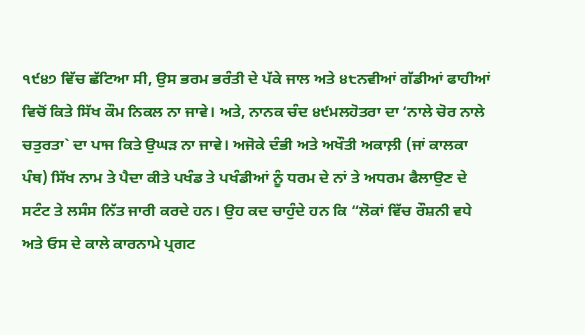੧੯੪੭ ਵਿੱਚ ਛੱਟਿਆ ਸੀ, ਉਸ ਭਰਮ ਭਰੰਤੀ ਦੇ ਪੱਕੇ ਜਾਲ ਅਤੇ ੪੮ਨਵੀਆਂ ਗੱਡੀਆਂ ਫਾਹੀਆਂ ਵਿਚੋਂ ਕਿਤੇ ਸਿੱਖ ਕੌਮ ਨਿਕਲ ਨਾ ਜਾਵੇ। ਅਤੇ, ਨਾਨਕ ਚੰਦ ੪੯ਮਲਹੋਤਰਾ ਦਾ ‘ਨਾਲੇ ਚੋਰ ਨਾਲੇ ਚਤੁਰਤਾ` ਦਾ ਪਾਜ ਕਿਤੇ ਉਘੜ ਨਾ ਜਾਵੇ। ਅਜੋਕੇ ਦੰਭੀ ਅਤੇ ਅਖੌਤੀ ਅਕਾਲ਼ੀ (ਜਾਂ ਕਾਲਕਾ ਪੰਥ) ਸਿੱਖ ਨਾਮ ਤੇ ਪੈਦਾ ਕੀਤੇ ਪਖੰਡ ਤੇ ਪਖੰਡੀਆਂ ਨੂੰ ਧਰਮ ਦੇ ਨਾਂ ਤੇ ਅਧਰਮ ਫੈਲਾਉਣ ਦੇ ਸਟੰਟ ਤੇ ਲਸੰਸ ਨਿੱਤ ਜਾਰੀ ਕਰਦੇ ਹਨ। ਉਹ ਕਦ ਚਾਹੁੰਦੇ ਹਨ ਕਿ “ਲੋਕਾਂ ਵਿੱਚ ਰੌਸ਼ਨੀ ਵਧੇ ਅਤੇ ਓਸ ਦੇ ਕਾਲੇ ਕਾਰਨਾਮੇ ਪ੍ਰਗਟ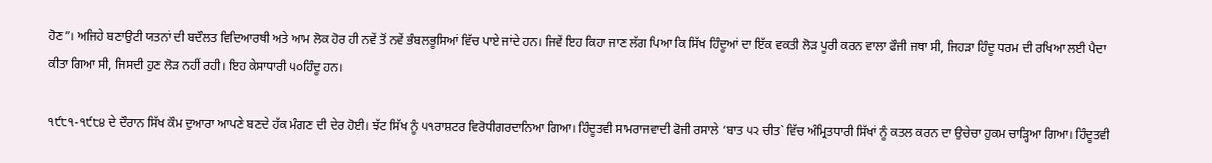ਹੋਣ”। ਅਜਿਹੇ ਬਣਾਉਟੀ ਯਤਨਾਂ ਦੀ ਬਦੌਲਤ ਵਿਦਿਆਰਥੀ ਅਤੇ ਆਮ ਲੋਕ ਹੋਰ ਹੀ ਨਵੇਂ ਤੋਂ ਨਵੇਂ ਭੰਬਲਭੂਸਿਆਂ ਵਿੱਚ ਪਾਏ ਜਾਂਦੇ ਹਨ। ਜਿਵੇਂ ਇਹ ਕਿਹਾ ਜਾਣ ਲੱਗ ਪਿਆ ਕਿ ਸਿੱਖ ਹਿੰਦੂਆਂ ਦਾ ਇੱਕ ਵਕਤੀ ਲੋੜ ਪੂਰੀ ਕਰਨ ਵਾਲਾ ਫੌਜੀ ਜਥਾ ਸੀ, ਜਿਹੜਾ ਹਿੰਦੂ ਧਰਮ ਦੀ ਰਖਿਆ ਲਈ ਪੈਦਾ ਕੀਤਾ ਗਿਆ ਸੀ, ਜਿਸਦੀ ਹੁਣ ਲੋੜ ਨਹੀਂ ਰਹੀ। ਇਹ ਕੇਸਾਧਾਰੀ ੫੦ਹਿੰਦੂ ਹਨ।

੧੯੮੧-੧੯੮੪ ਦੇ ਦੌਰਾਨ ਸਿੱਖ ਕੌਮ ਦੁਆਰਾ ਆਪਣੇ ਬਣਦੇ ਹੱਕ ਮੰਗਣ ਦੀ ਦੇਰ ਹੋਈ। ਝੱਟ ਸਿੱਖ ਨੂੰ ੫੧ਰਾਸ਼ਟਰ ਵਿਰੋਧੀਗਰਦਾਨਿਆ ਗਿਆ। ਹਿੰਦੂਤਵੀ ਸਾਮਰਾਜਵਾਦੀ ਫੋਜੀ ਰਸਾਲੇ ‘ਬਾਤ ੫੨ ਚੀਤ` ਵਿੱਚ ਅੰਮ੍ਰਿਤਧਾਰੀ ਸਿੱਖਾਂ ਨੂੰ ਕਤਲ ਕਰਨ ਦਾ ਉਚੇਚਾ ਹੁਕਮ ਚਾੜ੍ਹਿਆ ਗਿਆ। ਹਿੰਦੂਤਵੀ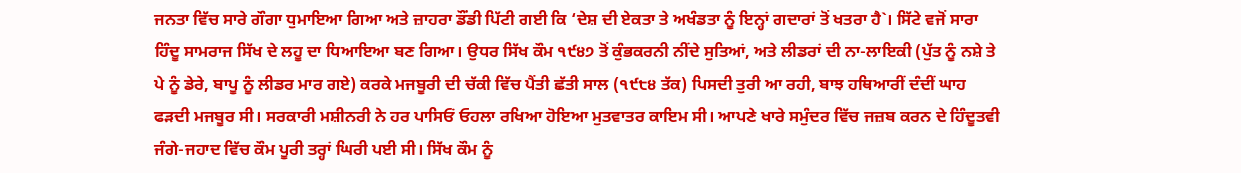ਜਨਤਾ ਵਿੱਚ ਸਾਰੇ ਗੌਗਾ ਧੁਮਾਇਆ ਗਿਆ ਅਤੇ ਜ਼ਾਹਰਾ ਡੌਂਡੀ ਪਿੱਟੀ ਗਈ ਕਿ ‘ਦੇਸ਼ ਦੀ ਏਕਤਾ ਤੇ ਅਖੰਡਤਾ ਨੂੰ ਇਨ੍ਹਾਂ ਗਦਾਰਾਂ ਤੋਂ ਖਤਰਾ ਹੈ`। ਸਿੱਟੇ ਵਜੋਂ ਸਾਰਾ ਹਿੰਦੂ ਸਾਮਰਾਜ ਸਿੱਖ ਦੇ ਲਹੂ ਦਾ ਧਿਆਇਆ ਬਣ ਗਿਆ। ਉਧਰ ਸਿੱਖ ਕੌਮ ੧੯੪੭ ਤੋਂ ਕੁੰਭਕਰਨੀ ਨੀਂਦੇ ਸੁਤਿਆਂ, ਅਤੇ ਲੀਡਰਾਂ ਦੀ ਨਾ-ਲਾਇਕੀ (ਪੁੱਤ ਨੂੰ ਨਸ਼ੇ ਤੇ ਪੇ ਨੂੰ ਡੇਰੇ, ਬਾਪੂ ਨੂੰ ਲੀਡਰ ਮਾਰ ਗਏ) ਕਰਕੇ ਮਜਬੂਰੀ ਦੀ ਚੱਕੀ ਵਿੱਚ ਪੈਂਤੀ ਛੱਤੀ ਸਾਲ (੧੯੮੪ ਤੱਕ) ਪਿਸਦੀ ਤੁਰੀ ਆ ਰਹੀ, ਬਾਝ ਹਥਿਆਰੀਂ ਦੰਦੀਂ ਘਾਹ ਫੜਦੀ ਮਜਬੂਰ ਸੀ। ਸਰਕਾਰੀ ਮਸ਼ੀਨਰੀ ਨੇ ਹਰ ਪਾਸਿਓਂ ਓਹਲਾ ਰਖਿਆ ਹੋਇਆ ਮੁਤਵਾਤਰ ਕਾਇਮ ਸੀ। ਆਪਣੇ ਖਾਰੇ ਸਮੁੰਦਰ ਵਿੱਚ ਜਜ਼ਬ ਕਰਨ ਦੇ ਹਿੰਦੂਤਵੀ ਜੰਗੇ-ਜਹਾਦ ਵਿੱਚ ਕੌਮ ਪੂਰੀ ਤਰ੍ਹਾਂ ਘਿਰੀ ਪਈ ਸੀ। ਸਿੱਖ ਕੌਮ ਨੂੰ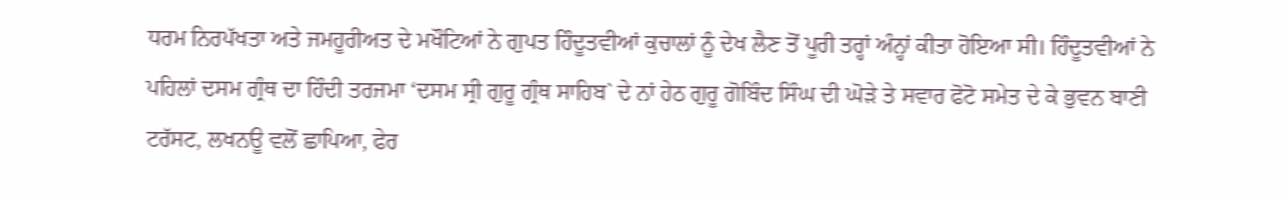ਧਰਮ ਨਿਰਪੱਖਤਾ ਅਤੇ ਜਮਹੂਰੀਅਤ ਦੇ ਮਖੌਟਿਆਂ ਨੇ ਗੁਪਤ ਹਿੰਦੂਤਵੀਆਂ ਕੁਚਾਲਾਂ ਨੂੰ ਦੇਖ ਲੈਣ ਤੋਂ ਪੂਰੀ ਤਰ੍ਹਾਂ ਅੰਨ੍ਹਾਂ ਕੀਤਾ ਹੋਇਆ ਸੀ। ਹਿੰਦੂਤਵੀਆਂ ਨੇ ਪਹਿਲਾਂ ਦਸਮ ਗ੍ਰੰਥ ਦਾ ਹਿੰਦੀ ਤਰਜਮਾ ‘ਦਸਮ ਸ੍ਰੀ ਗੁਰੂ ਗ੍ਰੰਥ ਸਾਹਿਬ` ਦੇ ਨਾਂ ਹੇਠ ਗੁਰੂ ਗੋਬਿੰਦ ਸਿੰਘ ਦੀ ਘੋੜੇ ਤੇ ਸਵਾਰ ਫੋਟੋ ਸਮੇਤ ਦੇ ਕੇ ਭੁਵਨ ਬਾਣੀ ਟਰੱਸਟ, ਲਖਨਊ ਵਲੋਂ ਛਾਪਿਆ, ਫੇਰ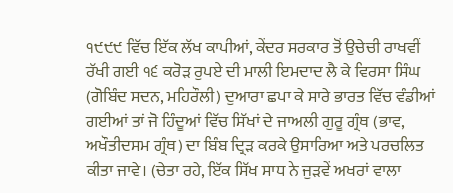੧੯੯੯ ਵਿੱਚ ਇੱਕ ਲੱਖ ਕਾਪੀਆਂ, ਕੇਂਦਰ ਸਰਕਾਰ ਤੋਂ ਉਚੇਚੀ ਰਾਖਵੀਂ ਰੱਖੀ ਗਈ ੧੬ ਕਰੋੜ ਰੁਪਏ ਦੀ ਮਾਲੀ ਇਮਦਾਦ ਲੈ ਕੇ ਵਿਰਸਾ ਸਿੰਘ (ਗੋਬਿੰਦ ਸਦਨ, ਮਹਿਰੌਲੀ) ਦੁਆਰਾ ਛਪਾ ਕੇ ਸਾਰੇ ਭਾਰਤ ਵਿੱਚ ਵੰਡੀਆਂ ਗਈਆਂ ਤਾਂ ਜੋ ਹਿੰਦੂਆਂ ਵਿੱਚ ਸਿੱਖਾਂ ਦੇ ਜਾਅਲੀ ਗੁਰੂ ਗ੍ਰੰਥ (ਭਾਵ, ਅਖੌਤੀਦਸਮ ਗ੍ਰੰਥ) ਦਾ ਬਿੰਬ ਦ੍ਰਿੜ ਕਰਕੇ ਉਸਾਰਿਆ ਅਤੇ ਪਰਚਲਿਤ ਕੀਤਾ ਜਾਵੇ। (ਚੇਤਾ ਰਹੇ, ਇੱਕ ਸਿੱਖ ਸਾਧ ਨੇ ਜੁੜਵੇਂ ਅਖਰਾਂ ਵਾਲਾ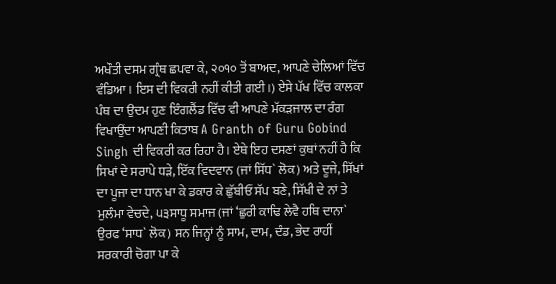ਅਖੌਤੀ ਦਸਮ ਗ੍ਰੰਥ ਛਪਵਾ ਕੇ, ੨੦੧੦ ਤੋਂ ਬਾਅਦ, ਆਪਣੇ ਚੇਲਿਆਂ ਵਿੱਚ ਵੰਡਿਆ। ਇਸ ਦੀ ਵਿਕਰੀ ਨਹੀਂ ਕੀਤੀ ਗਈ।) ਏਸੇ ਪੱਖ ਵਿੱਚ ਕਾਲਕਾ ਪੰਥ ਦਾ ਉਦਮ ਹੁਣ ਇੰਗਲੈਂਡ ਵਿੱਚ ਵੀ ਆਪਣੇ ਮੱਕੜਜਾਲ ਦਾ ਰੰਗ ਵਿਖਾਉਂਦਾ ਆਪਣੀ ਕਿਤਾਬ A Granth of Guru Gobind Singh ਦੀ ਵਿਕਰੀ ਕਰ ਰਿਹਾ ਹੈ। ਏਥੇ ਇਹ ਦਸਣਾਂ ਕੁਥਾਂ ਨਹੀਂ ਹੈ ਕਿ ਸਿਖਾਂ ਦੇ ਸਰਾਪੇ ਧੜੇ, ਇੱਕ ਵਿਦਵਾਨ (ਜਾਂ ਸਿੱਧ` ਲੋਕ) ਅਤੇ ਦੂਜੇ, ਸਿੱਖਾਂ ਦਾ ਪੂਜਾ ਦਾ ਧਾਨ ਖਾ ਕੇ ਡਕਾਰ ਕੇ ਛੁੱਬੀਓਂ ਸੱਪ ਬਣੇ, ਸਿੱਖੀ ਦੇ ਨਾਂ ਤੇ ਮੁਲੰਮਾ ਵੇਚਦੇ, ੫੩ਸਾਧੂ ਸਮਾਜ (ਜਾਂ ‘ਛੁਰੀ ਕਾਢਿ ਲੇਵੈ ਹਥਿ ਦਾਨਾ` ਉਰਫ ‘ਸਾਧ` ਲੋਕ) ਸਨ ਜਿਨ੍ਹਾਂ ਨੂੰ ਸਾਮ, ਦਾਮ, ਦੰਡ, ਭੇਦ ਰਾਹੀਂ ਸਰਕਾਰੀ ਚੋਗਾ ਪਾ ਕੇ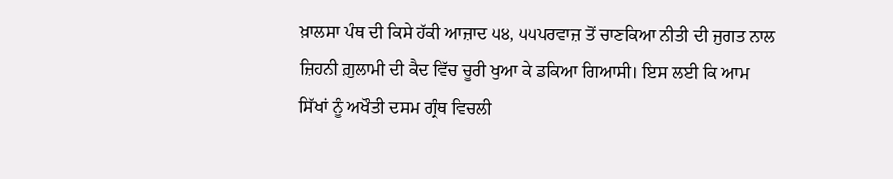ਖ਼ਾਲਸਾ ਪੰਥ ਦੀ ਕਿਸੇ ਹੱਕੀ ਆਜ਼ਾਦ ੫੪, ੫੫ਪਰਵਾਜ਼ ਤੋਂ ਚਾਣਕਿਆ ਨੀਤੀ ਦੀ ਜੁਗਤ ਨਾਲ ਜ਼ਿਹਨੀ ਗ਼ੁਲਾਮੀ ਦੀ ਕੈਦ ਵਿੱਚ ਚੂਰੀ ਖੁਆ ਕੇ ਡਕਿਆ ਗਿਆਸੀ। ਇਸ ਲਈ ਕਿ ਆਮ ਸਿੱਖਾਂ ਨੂੰ ਅਖੌਤੀ ਦਸਮ ਗ੍ਰੰਥ ਵਿਚਲੀ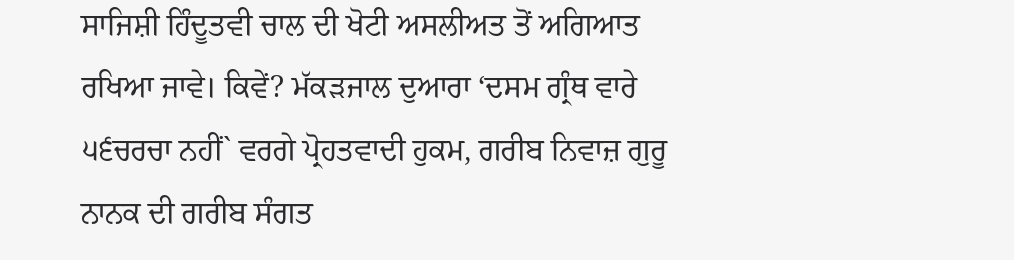ਸਾਜਿਸ਼ੀ ਹਿੰਦੂਤਵੀ ਚਾਲ ਦੀ ਖੋਟੀ ਅਸਲੀਅਤ ਤੋਂ ਅਗਿਆਤ ਰਖਿਆ ਜਾਵੇ। ਕਿਵੇਂ? ਮੱਕੜਜਾਲ ਦੁਆਰਾ ‘ਦਸਮ ਗ੍ਰੰਥ ਵਾਰੇ ੫੬ਚਰਚਾ ਨਹੀਂ` ਵਰਗੇ ਪ੍ਰੋਹਤਵਾਦੀ ਹੁਕਮ, ਗਰੀਬ ਨਿਵਾਜ਼ ਗੁਰੂ ਨਾਨਕ ਦੀ ਗਰੀਬ ਸੰਗਤ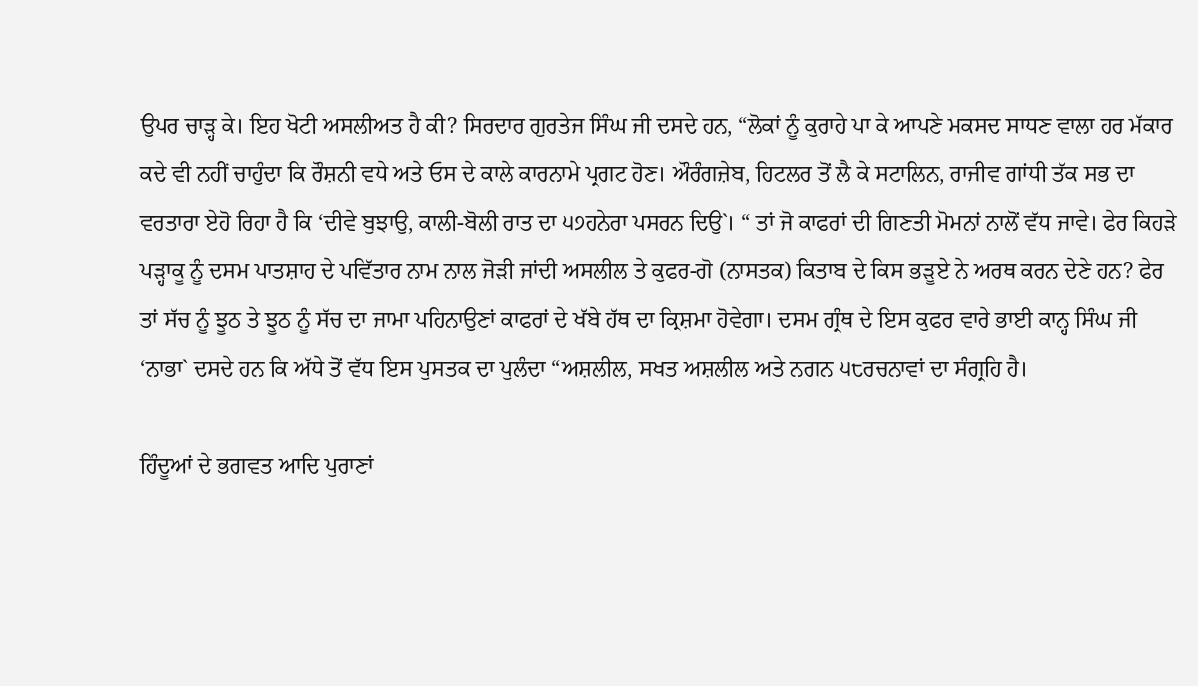ਉਪਰ ਚਾੜ੍ਹ ਕੇ। ਇਹ ਖੋਟੀ ਅਸਲੀਅਤ ਹੈ ਕੀ? ਸਿਰਦਾਰ ਗੁਰਤੇਜ ਸਿੰਘ ਜੀ ਦਸਦੇ ਹਨ, “ਲੋਕਾਂ ਨੂੰ ਕੁਰਾਹੇ ਪਾ ਕੇ ਆਪਣੇ ਮਕਸਦ ਸਾਧਣ ਵਾਲਾ ਹਰ ਮੱਕਾਰ ਕਦੇ ਵੀ ਨਹੀਂ ਚਾਹੁੰਦਾ ਕਿ ਰੌਸ਼ਨੀ ਵਧੇ ਅਤੇ ਓਸ ਦੇ ਕਾਲੇ ਕਾਰਨਾਮੇ ਪ੍ਰਗਟ ਹੋਣ। ਔਰੰਗਜ਼ੇਬ, ਹਿਟਲਰ ਤੋਂ ਲੈ ਕੇ ਸਟਾਲਿਨ, ਰਾਜੀਵ ਗਾਂਧੀ ਤੱਕ ਸਭ ਦਾ ਵਰਤਾਰਾ ਏਹੋ ਰਿਹਾ ਹੈ ਕਿ ‘ਦੀਵੇ ਬੁਝਾਉ, ਕਾਲੀ-ਬੋਲੀ ਰਾਤ ਦਾ ੫੭ਹਨੇਰਾ ਪਸਰਨ ਦਿਉ`। “ ਤਾਂ ਜੋ ਕਾਫਰਾਂ ਦੀ ਗਿਣਤੀ ਮੋਮਨਾਂ ਨਾਲੋਂ ਵੱਧ ਜਾਵੇ। ਫੇਰ ਕਿਹੜੇ ਪੜ੍ਹਾਕੂ ਨੂੰ ਦਸਮ ਪਾਤਸ਼ਾਹ ਦੇ ਪਵਿੱਤਾਰ ਨਾਮ ਨਾਲ ਜੋੜੀ ਜਾਂਦੀ ਅਸਲੀਲ ਤੇ ਕੁਫਰ-ਗੋ (ਨਾਸਤਕ) ਕਿਤਾਬ ਦੇ ਕਿਸ ਭੜੂਏ ਨੇ ਅਰਥ ਕਰਨ ਦੇਣੇ ਹਨ? ਫੇਰ ਤਾਂ ਸੱਚ ਨੂੰ ਝੂਠ ਤੇ ਝੂਠ ਨੂੰ ਸੱਚ ਦਾ ਜਾਮਾ ਪਹਿਨਾਉਣਾਂ ਕਾਫਰਾਂ ਦੇ ਖੱਬੇ ਹੱਥ ਦਾ ਕ੍ਰਿਸ਼ਮਾ ਹੋਵੇਗਾ। ਦਸਮ ਗ੍ਰੰਥ ਦੇ ਇਸ ਕੁਫਰ ਵਾਰੇ ਭਾਈ ਕਾਨ੍ਹ ਸਿੰਘ ਜੀ ‘ਨਾਭਾ` ਦਸਦੇ ਹਨ ਕਿ ਅੱਧੇ ਤੋਂ ਵੱਧ ਇਸ ਪੁਸਤਕ ਦਾ ਪੁਲੰਦਾ “ਅਸ਼ਲੀਲ, ਸਖਤ ਅਸ਼ਲੀਲ ਅਤੇ ਨਗਨ ੫੮ਰਚਨਾਵਾਂ ਦਾ ਸੰਗ੍ਰਹਿ ਹੈ।

ਹਿੰਦੂਆਂ ਦੇ ਭਗਵਤ ਆਦਿ ਪੁਰਾਣਾਂ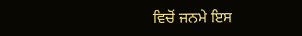ਵਿਚੋਂ ਜਨਮੇ ਇਸ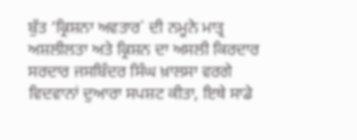ਬੁੱਤ ‘ਕ੍ਰਿਸ਼ਨਾ ਅਵਤਾਰ` ਦੀ ਨਮੂਨੇ ਮਾਤ੍ਰ ਅਸ਼ਲੀਲਤਾ ਅਤੇ ਕ੍ਰਿਸ਼ਨ ਦਾ ਅਸਲੀ ਕਿਰਦਾਰ ਸਰਦਾਰ ਜਸਬਿੰਦਰ ਸਿੰਘ ਖ਼ਾਲਸਾ ਵਰਗੇ ਵਿਦਵਾਨਾਂ ਦੁਆਰਾ ਸਪਸ਼ਟ ਕੀਤਾ, ਇਥੇ ਸਾਡੇ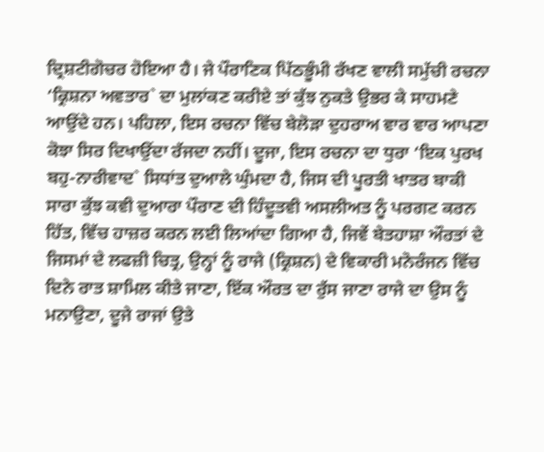ਦ੍ਰਿਸ਼ਟੀਗੋਚਰ ਹੋਇਆ ਹੈ। ਜੇ ਪੌਰਾਣਿਕ ਪਿੱਠਭੂੰਮੀ ਰੱਖਣ ਵਾਲੀ ਸਮੁੱਚੀ ਰਚਨਾ ‘ਕ੍ਰਿਸ਼ਨਾ ਅਵਤਾਰ` ਦਾ ਮੁਲਾਂਕਣ ਕਰੀਏ ਤਾਂ ਕੁੱਝ ਨੁਕਤੇ ਉਭਰ ਕੇ ਸਾਹਮਣੇ ਆਉਂਦੇ ਹਨ। ਪਹਿਲਾ, ਇਸ ਰਚਨਾ ਵਿੱਚ ਬੇਲੋੜਾ ਦੁਹਰਾਅ ਵਾਰ ਵਾਰ ਆਪਣਾ ਕੋਝਾ ਸਿਰ ਦਿਖਾਉਂਦਾ ਰੱਜਦਾ ਨਹੀਂ। ਦੂਜਾ, ਇਸ ਰਚਨਾ ਦਾ ਧੁਰਾ ‘ਇਕ ਪੁਰਖ ਬਹੁ-ਨਾਰੀਵਾਦ` ਸਿਧਾਂਤ ਦੁਆਲੇ ਘੁੰਮਦਾ ਹੈ, ਜਿਸ ਦੀ ਪੂਰਤੀ ਖਾਤਰ ਬਾਕੀ ਸਾਰਾ ਕੁੱਝ ਕਵੀ ਦੁਆਰਾ ਪੌਰਾਣ ਦੀ ਹਿੰਦੂਤਵੀ ਅਸਲੀਅਤ ਨੂੰ ਪਰਗਟ ਕਰਨ ਹਿੱਤ, ਵਿੱਚ ਹਾਜ਼ਰ ਕਰਨ ਲਈ ਲਿਆਂਦਾ ਗਿਆ ਹੈ, ਜਿਵੇਂ ਬੇਤਹਾਸ਼ਾ ਔਰਤਾਂ ਦੇ ਜਿਸਮਾਂ ਦੇ ਲਫਜ਼ੀ ਚਿਤ੍ਰ, ਉਨ੍ਹਾਂ ਨੂੰ ਰਾਜੇ (ਕ੍ਰਿਸ਼ਨ) ਦੇ ਵਿਕਾਰੀ ਮਨੋਰੰਜਨ ਵਿੱਚ ਦਿਨੇ ਰਾਤ ਸ਼ਾਮਿਲ ਕੀਤੇ ਜਾਣਾ, ਇੱਕ ਔਰਤ ਦਾ ਰੁੱਸ ਜਾਣਾ ਰਾਜੇ ਦਾ ਉਸ ਨੂੰ ਮਨਾਉਣਾ, ਦੂਜੇ ਰਾਜਾਂ ਉਤੇ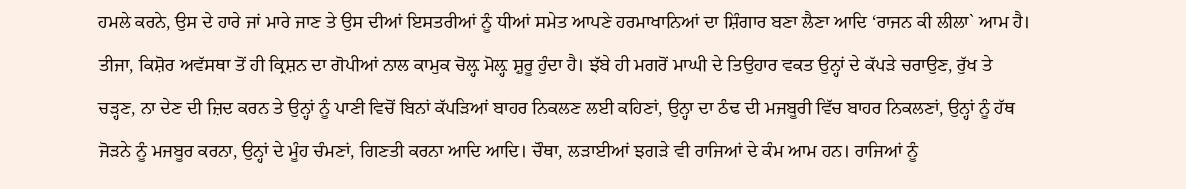ਹਮਲੇ ਕਰਨੇ, ਉਸ ਦੇ ਹਾਰੇ ਜਾਂ ਮਾਰੇ ਜਾਣ ਤੇ ਉਸ ਦੀਆਂ ਇਸਤਰੀਆਂ ਨੂੰ ਧੀਆਂ ਸਮੇਤ ਆਪਣੇ ਹਰਮਾਖਾਨਿਆਂ ਦਾ ਸ਼ਿੰਗਾਰ ਬਣਾ ਲੈਣਾ ਆਦਿ ‘ਰਾਜਨ ਕੀ ਲੀਲਾ` ਆਮ ਹੈ। ਤੀਜਾ, ਕਿਸ਼ੋਰ ਅਵੱਸਥਾ ਤੋਂ ਹੀ ਕ੍ਰਿਸ਼ਨ ਦਾ ਗੋਪੀਆਂ ਨਾਲ ਕਾਮੁਕ ਚੋਲ਼੍ਹ ਮੋਲ਼੍ਹ ਸ਼ੁਰੂ ਹੁੰਦਾ ਹੈ। ਝੱਬੇ ਹੀ ਮਗਰੋਂ ਮਾਘੀ ਦੇ ਤਿਉਹਾਰ ਵਕਤ ਉਨ੍ਹਾਂ ਦੇ ਕੱਪੜੇ ਚਰਾਉਣ, ਰੁੱਖ ਤੇ ਚੜ੍ਹਣ, ਨਾ ਦੇਣ ਦੀ ਜ਼ਿਦ ਕਰਨ ਤੇ ਉਨ੍ਹਾਂ ਨੂੰ ਪਾਣੀ ਵਿਚੋਂ ਬਿਨਾਂ ਕੱਪੜਿਆਂ ਬਾਹਰ ਨਿਕਲਣ ਲਈ ਕਹਿਣਾਂ, ਉਨ੍ਹਾ ਦਾ ਠੰਢ ਦੀ ਮਜਬੂਰੀ ਵਿੱਚ ਬਾਹਰ ਨਿਕਲਣਾਂ, ਉਨ੍ਹਾਂ ਨੂੰ ਹੱਥ ਜੋੜਨੇ ਨੂੰ ਮਜਬੂਰ ਕਰਨਾ, ਉਨ੍ਹਾਂ ਦੇ ਮੂੰਹ ਚੰਮਣਾਂ, ਗਿਣਤੀ ਕਰਨਾ ਆਦਿ ਆਦਿ। ਚੌਥਾ, ਲੜਾਈਆਂ ਝਗੜੇ ਵੀ ਰਾਜਿਆਂ ਦੇ ਕੰਮ ਆਮ ਹਨ। ਰਾਜਿਆਂ ਨੂੰ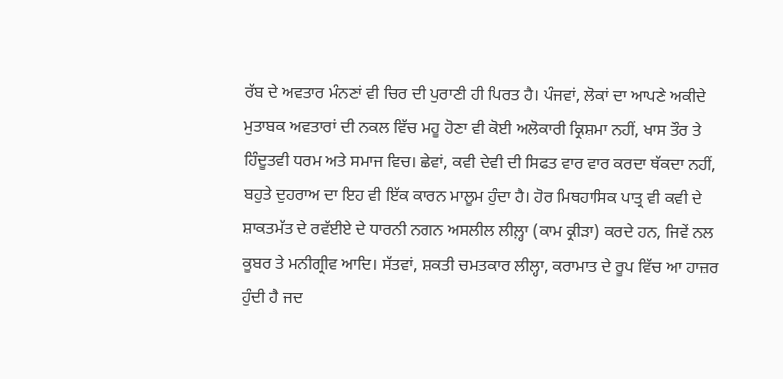ਰੱਬ ਦੇ ਅਵਤਾਰ ਮੰਨਣਾਂ ਵੀ ਚਿਰ ਦੀ ਪੁਰਾਣੀ ਹੀ ਪਿਰਤ ਹੈ। ਪੰਜਵਾਂ, ਲੋਕਾਂ ਦਾ ਆਪਣੇ ਅਕੀਦੇ ਮੁਤਾਬਕ ਅਵਤਾਰਾਂ ਦੀ ਨਕਲ ਵਿੱਚ ਮਹੂ ਹੋਣਾ ਵੀ ਕੋਈ ਅਲੋਕਾਰੀ ਕ੍ਰਿਸ਼ਮਾ ਨਹੀਂ, ਖਾਸ ਤੌਰ ਤੇ ਹਿੰਦੂਤਵੀ ਧਰਮ ਅਤੇ ਸਮਾਜ ਵਿਚ। ਛੇਵਾਂ, ਕਵੀ ਦੇਵੀ ਦੀ ਸਿਫਤ ਵਾਰ ਵਾਰ ਕਰਦਾ ਥੱਕਦਾ ਨਹੀਂ, ਬਹੁਤੇ ਦੁਹਰਾਅ ਦਾ ਇਹ ਵੀ ਇੱਕ ਕਾਰਨ ਮਾਲੂਮ ਹੁੰਦਾ ਹੈ। ਹੋਰ ਮਿਥਹਾਸਿਕ ਪਾਤ੍ਰ ਵੀ ਕਵੀ ਦੇ ਸ਼ਾਕਤਮੱਤ ਦੇ ਰਵੱਈਏ ਦੇ ਧਾਰਨੀ ਨਗਨ ਅਸਲੀਲ ਲੀਲ਼੍ਹਾ (ਕਾਮ ਕ੍ਰੀੜਾ) ਕਰਦੇ ਹਨ, ਜਿਵੇਂ ਨਲ ਕੂਬਰ ਤੇ ਮਨੀਗ੍ਰੀਵ ਆਦਿ। ਸੱਤਵਾਂ, ਸ਼ਕਤੀ ਚਮਤਕਾਰ ਲੀਲ੍ਹਾ, ਕਰਾਮਾਤ ਦੇ ਰੂਪ ਵਿੱਚ ਆ ਹਾਜ਼ਰ ਹੁੰਦੀ ਹੈ ਜਦ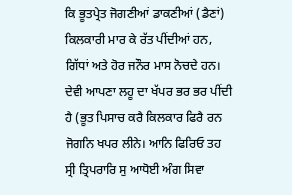ਕਿ ਭੂਤਪ੍ਰੇਤ ਜੋਗਣੀਆਂ ਡਾਕਣੀਆਂ (ਡੈਣਾਂ) ਕਿਲਕਾਰੀ ਮਾਰ ਕੇ ਰੱਤ ਪੀਂਦੀਆਂ ਹਨ, ਗਿੱਧਾਂ ਅਤੇ ਹੋਰ ਜਨੌਰ ਮਾਸ ਨੋਚਦੇ ਹਨ। ਦੇਵੀ ਆਪਣਾ ਲਹੂ ਦਾ ਖੱਪਰ ਭਰ ਭਰ ਪੀਂਦੀ ਹੈ (ਭੂਤ ਪਿਸਾਚ ਕਰੈ ਕਿਲਕਾਰ ਫਿਰੈ ਰਨ ਜੋਗਨਿ ਖਪਰ ਲੀਨੇ। ਆਨਿ ਫਿਰਿਓ ਤਹ ਸ੍ਰੀ ਤ੍ਰਿਪਰਾਰਿ ਸੁ ਆਧੋਈ ਅੰਗ ਸਿਵਾ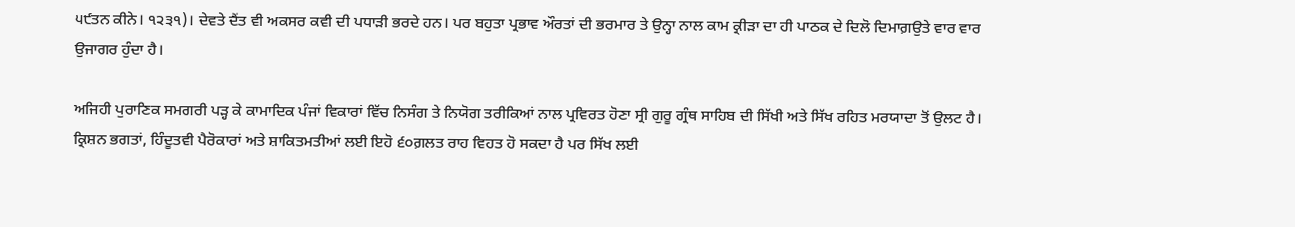੫੯ਤਨ ਕੀਨੇ। ੧੨੩੧)। ਦੇਵਤੇ ਦੈਂਤ ਵੀ ਅਕਸਰ ਕਵੀ ਦੀ ਪਧਾੜੀ ਭਰਦੇ ਹਨ। ਪਰ ਬਹੁਤਾ ਪ੍ਰਭਾਵ ਔਰਤਾਂ ਦੀ ਭਰਮਾਰ ਤੇ ਉਨ੍ਹਾ ਨਾਲ ਕਾਮ ਕ੍ਰੀੜਾ ਦਾ ਹੀ ਪਾਠਕ ਦੇ ਦਿਲੋ ਦਿਮਾਗ਼ਉਤੇ ਵਾਰ ਵਾਰ ਉਜਾਗਰ ਹੁੰਦਾ ਹੈ।

ਅਜਿਹੀ ਪੁਰਾਣਿਕ ਸਮਗਰੀ ਪੜ੍ਹ ਕੇ ਕਾਮਾਦਿਕ ਪੰਜਾਂ ਵਿਕਾਰਾਂ ਵਿੱਚ ਨਿਸੰਗ ਤੇ ਨਿਯੋਗ ਤਰੀਕਿਆਂ ਨਾਲ ਪ੍ਰਵਿਰਤ ਹੋਣਾ ਸ੍ਰੀ ਗੁਰੂ ਗ੍ਰੰਥ ਸਾਹਿਬ ਦੀ ਸਿੱਖੀ ਅਤੇ ਸਿੱਖ ਰਹਿਤ ਮਰਯਾਦਾ ਤੋਂ ਉਲਟ ਹੈ। ਕ੍ਰਿਸ਼ਨ ਭਗਤਾਂ, ਹਿੰਦੂਤਵੀ ਪੈਰੋਕਾਰਾਂ ਅਤੇ ਸ਼ਾਕਿਤਮਤੀਆਂ ਲਈ ਇਹੋ ੬੦ਗ਼ਲਤ ਰਾਹ ਵਿਹਤ ਹੋ ਸਕਦਾ ਹੈ ਪਰ ਸਿੱਖ ਲਈ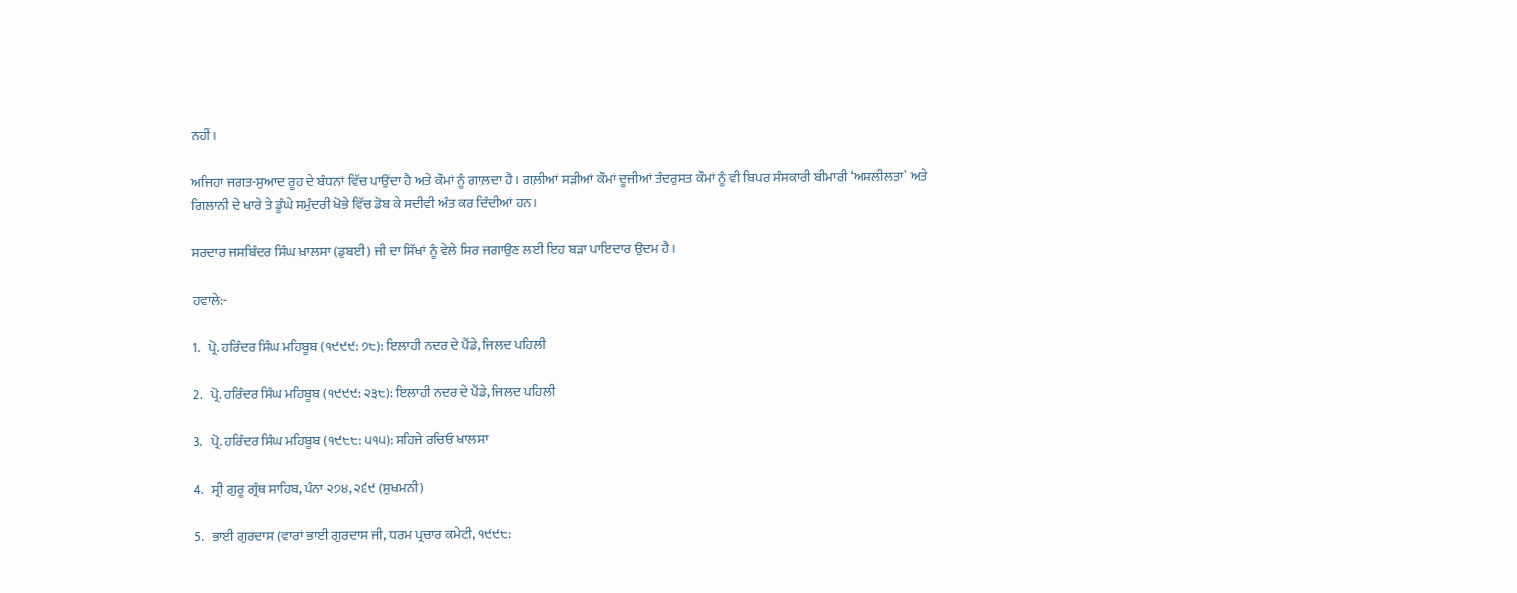ਨਹੀਂ।

ਅਜਿਹਾ ਜਗਤ-ਸੁਆਦ ਰੂਹ ਦੇ ਬੰਧਨਾਂ ਵਿੱਚ ਪਾਉਂਦਾ ਹੈ ਅਤੇ ਕੌਮਾਂ ਨੂੰ ਗਾਲ਼ਦਾ ਹੈ। ਗਲ਼ੀਆਂ ਸੜੀਆਂ ਕੌਮਾਂ ਦੂਜੀਆਂ ਤੰਦਰੁਸਤ ਕੌਮਾਂ ਨੂੰ ਵੀ ਬਿਪਰ ਸੰਸਕਾਰੀ ਬੀਮਾਰੀ ‘ਅਸ਼ਲੀਲਤਾ` ਅਤੇ ਗਿਲਾਨੀ ਦੇ ਖਾਰੇ ਤੇ ਡੂੰਘੇ ਸਮੁੰਦਰੀ ਖੋਭੇ ਵਿੱਚ ਡੋਬ ਕੇ ਸਦੀਵੀ ਅੰਤ ਕਰ ਦਿੰਦੀਆਂ ਹਨ।

ਸਰਦਾਰ ਜਸਬਿੰਦਰ ਸਿੰਘ ਖ਼ਾਲਸਾ (ਡੁਬਈ) ਜੀ ਦਾ ਸਿੱਖਾਂ ਨੂੰ ਵੇਲੇ ਸਿਰ ਜਗਾਉਣ ਲਈ ਇਹ ਬੜਾ ਪਾਇਦਾਰ ਉਦਮ ਹੈ।

ਹਵਾਲੇ:-

1.   ਪ੍ਰੋ. ਹਰਿੰਦਰ ਸਿੰਘ ਮਹਿਬੂਬ (੧੯੯੯: ੭੮): ਇਲਾਹੀ ਨਦਰ ਦੇ ਪੈਂਡੇ, ਜਿਲਦ ਪਹਿਲੀ

2.   ਪ੍ਰੋ. ਹਰਿੰਦਰ ਸਿੰਘ ਮਹਿਬੂਬ (੧੯੯੯: ੨੩੮): ਇਲਾਹੀ ਨਦਰ ਦੇ ਪੈਂਡੇ, ਜਿਲਦ ਪਹਿਲੀ

3.   ਪ੍ਰੋ. ਹਰਿੰਦਰ ਸਿੰਘ ਮਹਿਬੂਬ (੧੯੮੮: ੫੧੫): ਸਹਿਜੇ ਰਚਿਓ ਖਾਲਸਾ

4.   ਸ੍ਰੀ ਗੁਰੂ ਗ੍ਰੰਥ ਸਾਹਿਬ, ਪੰਨਾ ੨੭੪, ੨੬੯ (ਸੁਖਮਨੀ)

5.   ਭਾਈ ਗੁਰਦਾਸ (ਵਾਰਾਂ ਭਾਈ ਗੁਰਦਾਸ ਜੀ, ਧਰਮ ਪ੍ਰਚਾਰ ਕਮੇਟੀ, ੧੯੯੮: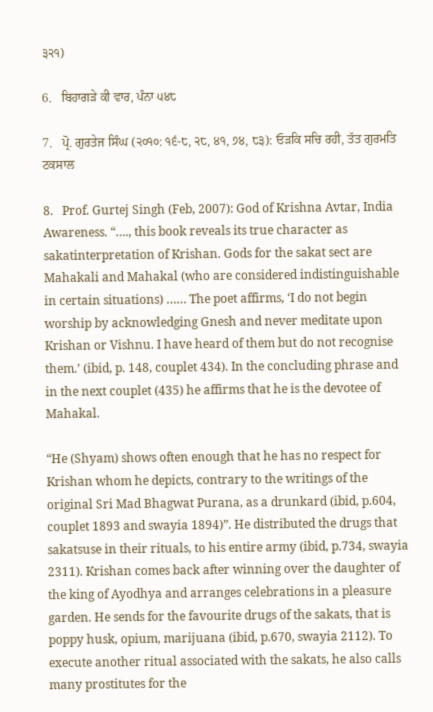੩੨੧)

6.   ਬਿਹਾਗੜੇ ਕੀ ਵਾਰ, ਪੰਨਾ ੫੪੮

7.   ਪ੍ਰੋ. ਗੁਰਤੇਜ ਸਿੰਘ (੨੦੧੦: ੧੬-੮, ੨੮, ੪੧, ੭੪, ੮੩): ਓੜਕਿ ਸਚਿ ਰਹੀ, ਤੱਤ ਗੁਰਮਤਿ ਟਕਸਾਲ

8.   Prof. Gurtej Singh (Feb, 2007): God of Krishna Avtar, India Awareness. “…., this book reveals its true character as sakatinterpretation of Krishan. Gods for the sakat sect are Mahakali and Mahakal (who are considered indistinguishable in certain situations) …… The poet affirms, ‘I do not begin worship by acknowledging Gnesh and never meditate upon Krishan or Vishnu. I have heard of them but do not recognise them.’ (ibid, p. 148, couplet 434). In the concluding phrase and in the next couplet (435) he affirms that he is the devotee of Mahakal.

“He (Shyam) shows often enough that he has no respect for Krishan whom he depicts, contrary to the writings of the original Sri Mad Bhagwat Purana, as a drunkard (ibid, p.604, couplet 1893 and swayia 1894)”. He distributed the drugs that sakatsuse in their rituals, to his entire army (ibid, p.734, swayia 2311). Krishan comes back after winning over the daughter of the king of Ayodhya and arranges celebrations in a pleasure garden. He sends for the favourite drugs of the sakats, that is poppy husk, opium, marijuana (ibid, p.670, swayia 2112). To execute another ritual associated with the sakats, he also calls many prostitutes for the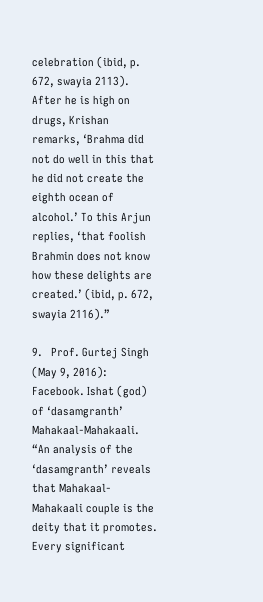celebration (ibid, p. 672, swayia 2113). After he is high on drugs, Krishan remarks, ‘Brahma did not do well in this that he did not create the eighth ocean of alcohol.’ To this Arjun replies, ‘that foolish Brahmin does not know how these delights are created.’ (ibid, p. 672, swayia 2116).”

9.   Prof. Gurtej Singh (May 9, 2016): Facebook. Ishat (god) of ‘dasamgranth’ Mahakaal-Mahakaali. “An analysis of the ‘dasamgranth’ reveals that Mahakaal-Mahakaali couple is the deity that it promotes. Every significant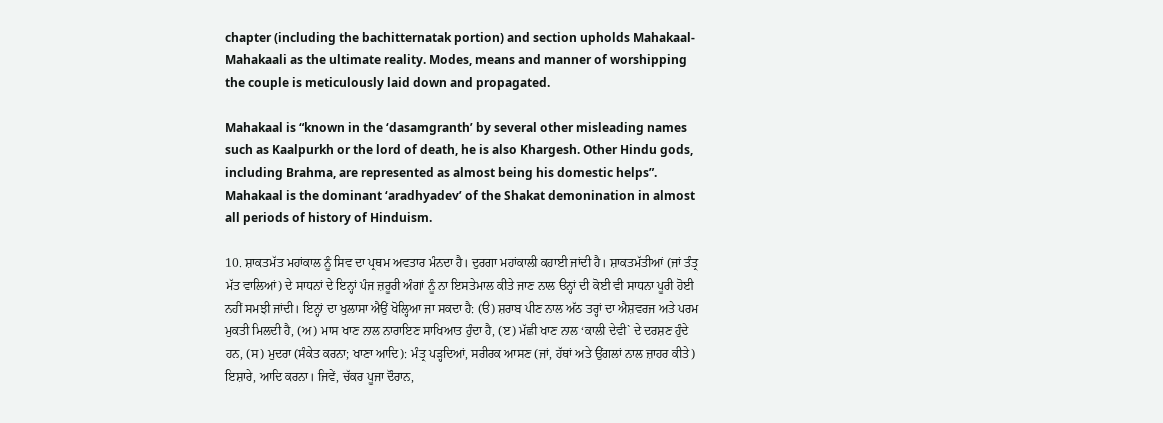chapter (including the bachitternatak portion) and section upholds Mahakaal-Mahakaali as the ultimate reality. Modes, means and manner of worshipping the couple is meticulously laid down and propagated.

Mahakaal is “known in the ‘dasamgranth’ by several other misleading names such as Kaalpurkh or the lord of death, he is also Khargesh. Other Hindu gods, including Brahma, are represented as almost being his domestic helps”. Mahakaal is the dominant ‘aradhyadev’ of the Shakat demonination in almost all periods of history of Hinduism.

10. ਸ਼ਾਕਤਮੱਤ ਮਹਾਂਕਾਲ ਨੂੰ ਸਿਵ ਦਾ ਪ੍ਰਥਮ ਅਵਤਾਰ ਮੰਨਦਾ ਹੈ। ਦੁਰਗਾ ਮਹਾਂਕਾਲੀ ਕਹਾਈ ਜਾਂਦੀ ਹੈ। ਸ਼ਾਕਤਮੱਤੀਆਂ (ਜਾਂ ਤੰਤ੍ਰ ਮੱਤ ਵਾਲਿਆਂ) ਦੇ ਸਾਧਨਾਂ ਦੇ ਇਨ੍ਹਾਂ ਪੰਜ ਜ਼ਰੂਰੀ ਅੰਗਾਂ ਨੂੰ ਨਾ ਇਸਤੇਮਾਲ ਕੀਤੇ ਜਾਣ ਨਾਲ ੳਨ੍ਹਾਂ ਦੀ ਕੋਈ ਵੀ ਸਾਧਨਾ ਪੂਰੀ ਹੋਈ ਨਹੀਂ ਸਮਝੀ ਜਾਂਦੀ। ਇਨ੍ਹਾਂ ਦਾ ਖੁਲਾਸਾ ਐਉਂ ਖੋਲ੍ਹਿਆ ਜਾ ਸਕਦਾ ਹੈ: (ੳ) ਸ਼ਰਾਬ ਪੀਣ ਨਾਲ ਅੱਠ ਤਰ੍ਹਾਂ ਦਾ ਐਸ਼ਵਰਜ ਅਤੇ ਪਰਮ ਮੁਕਤੀ ਮਿਲਦੀ ਹੈ, (ਅ) ਮਾਸ ਖਾਣ ਨਾਲ ਨਾਰਾਇਣ ਸਾਖਿਆਤ ਹੁੰਦਾ ਹੈ, (ੲ) ਮੱਛੀ ਖਾਣ ਨਾਲ ‘ਕਾਲੀ ਦੇਵੀ` ਦੇ ਦਰਸ਼ਣ ਹੁੰਦੇ ਹਨ, (ਸ) ਮੁਦਰਾ (ਸੰਕੇਤ ਕਰਨਾ; ਖਾਣਾ ਆਦਿ): ਮੰਤ੍ਰ ਪੜ੍ਹਦਿਆਂ, ਸਰੀਰਕ ਆਸਣ (ਜਾਂ, ਹੱਥਾਂ ਅਤੇ ਉਂਗਲਾਂ ਨਾਲ ਜ਼ਾਹਰ ਕੀਤੇ) ਇਸ਼ਾਰੇ, ਆਦਿ ਕਰਨਾ। ਜਿਵੇਂ, ਚੱਕਰ ਪੂਜਾ ਦੌਰਾਨ,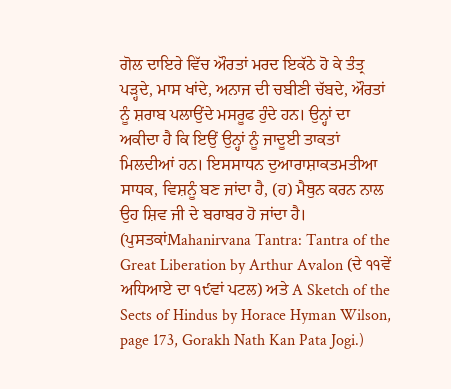ਗੋਲ ਦਾਇਰੇ ਵਿੱਚ ਔਰਤਾਂ ਮਰਦ ਇਕੱਠੇ ਹੋ ਕੇ ਤੰਤ੍ਰ ਪੜ੍ਹਦੇ, ਮਾਸ ਖਾਂਦੇ, ਅਨਾਜ ਦੀ ਚਬੀਣੀ ਚੱਬਦੇ, ਔਰਤਾਂ ਨੂੰ ਸ਼ਰਾਬ ਪਲਾਉਂਦੇ ਮਸਰੂਫ ਹੁੰਦੇ ਹਨ। ਉਨ੍ਹਾਂ ਦਾ ਅਕੀਦਾ ਹੈ ਕਿ ਇਉਂ ਉਨ੍ਹਾਂ ਨੂੰ ਜਾਦੂਈ ਤਾਕਤਾਂ ਮਿਲਦੀਆਂ ਹਨ। ਇਸਸਾਧਨ ਦੁਆਰਾਸ਼ਾਕਤਮਤੀਆ ਸਾਧਕ, ਵਿਸ਼ਨੂੰ ਬਣ ਜਾਂਦਾ ਹੈ, (ਹ) ਮੈਥੁਨ ਕਰਨ ਨਾਲ ਉਹ ਸ਼ਿਵ ਜੀ ਦੇ ਬਰਾਬਰ ਹੋ ਜਾਂਦਾ ਹੈ। (ਪੁਸਤਕਾਂMahanirvana Tantra: Tantra of the Great Liberation by Arthur Avalon (ਦੇ ੧੧ਵੇਂ ਅਧਿਆਏ ਦਾ ੧੯ਵਾਂ ਪਟਲ) ਅਤੇ A Sketch of the Sects of Hindus by Horace Hyman Wilson, page 173, Gorakh Nath Kan Pata Jogi.)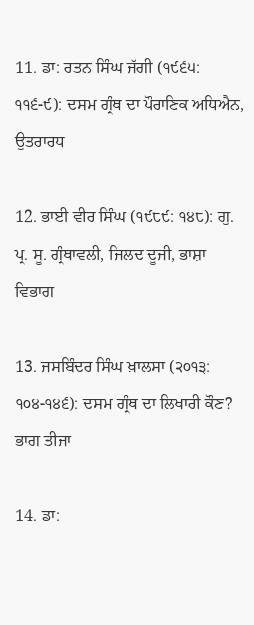11. ਡਾ: ਰਤਨ ਸਿੰਘ ਜੱਗੀ (੧੯੬੫: ੧੧੬-੯): ਦਸਮ ਗ੍ਰੰਥ ਦਾ ਪੌਰਾਣਿਕ ਅਧਿਐਨ, ਉਤਰਾਰਧ

12. ਭਾਈ ਵੀਰ ਸਿੰਘ (੧੯੮੯: ੧੪੮): ਗੁ. ਪ੍ਰ. ਸੂ. ਗ੍ਰੰਥਾਵਲੀ, ਜਿਲਦ ਦੂਜੀ, ਭਾਸ਼ਾ ਵਿਭਾਗ

13. ਜਸਬਿੰਦਰ ਸਿੰਘ ਖ਼ਾਲਸਾ (੨੦੧੩: ੧੦੪-੧੪੬): ਦਸਮ ਗ੍ਰੰਥ ਦਾ ਲਿਖਾਰੀ ਕੌਣ? ਭਾਗ ਤੀਜਾ

14. ਡਾ: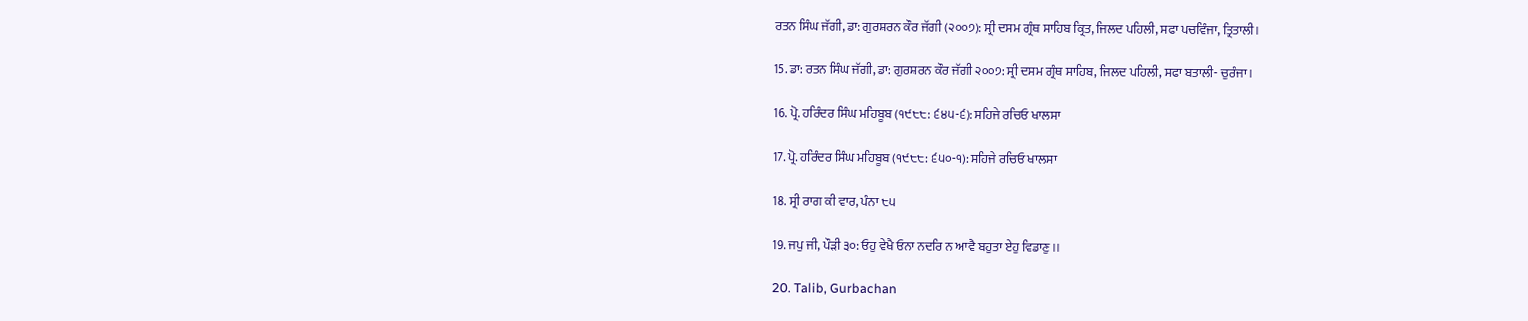ਰਤਨ ਸਿੰਘ ਜੱਗੀ, ਡਾ: ਗੁਰਸ਼ਰਨ ਕੌਰ ਜੱਗੀ (੨੦੦੭): ਸ੍ਰੀ ਦਸਮ ਗ੍ਰੰਥ ਸਾਹਿਬ ਕ੍ਰਿਤ, ਜਿਲਦ ਪਹਿਲੀ, ਸਫਾ ਪਚਵਿੰਜਾ, ਤ੍ਰਿਤਾਲੀ।

15. ਡਾ: ਰਤਨ ਸਿੰਘ ਜੱਗੀ, ਡਾ: ਗੁਰਸ਼ਰਨ ਕੌਰ ਜੱਗੀ ੨੦੦੭: ਸ੍ਰੀ ਦਸਮ ਗ੍ਰੰਥ ਸਾਹਿਬ, ਜਿਲਦ ਪਹਿਲੀ, ਸਫਾ ਬਤਾਲੀ- ਚੁਰੰਜਾ।

16. ਪ੍ਰੋ. ਹਰਿੰਦਰ ਸਿੰਘ ਮਹਿਬੂਬ (੧੯੮੮: ੬੪੫-੬): ਸਹਿਜੇ ਰਚਿਓ ਖਾਲਸਾ

17. ਪ੍ਰੋ. ਹਰਿੰਦਰ ਸਿੰਘ ਮਹਿਬੂਬ (੧੯੮੮: ੬੫੦-੧): ਸਹਿਜੇ ਰਚਿਓ ਖਾਲਸਾ

18. ਸ੍ਰੀ ਰਾਗ ਕੀ ਵਾਰ, ਪੰਨਾ ੮੫

19. ਜਪੁ ਜੀ, ਪੌੜੀ ੩੦: ਓਹੁ ਵੇਖੈ ਓਨਾ ਨਦਰਿ ਨ ਆਵੈ ਬਹੁਤਾ ਏਹੁ ਵਿਡਾਣੁ।।

20. Talib, Gurbachan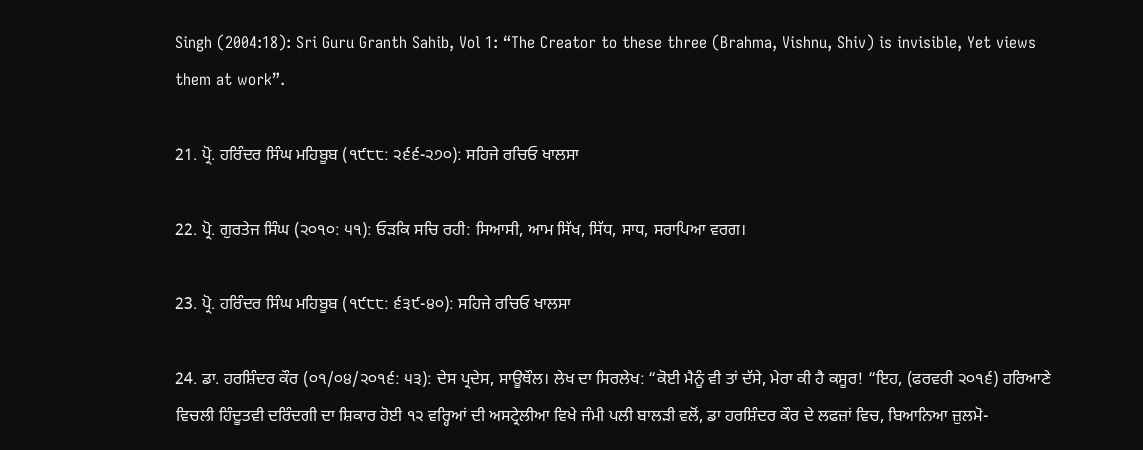Singh (2004:18): Sri Guru Granth Sahib, Vol 1: “The Creator to these three (Brahma, Vishnu, Shiv) is invisible, Yet views them at work”.

21. ਪ੍ਰੋ. ਹਰਿੰਦਰ ਸਿੰਘ ਮਹਿਬੂਬ (੧੯੮੮: ੨੬੬-੨੭੦): ਸਹਿਜੇ ਰਚਿਓ ਖਾਲਸਾ

22. ਪ੍ਰੋ. ਗੁਰਤੇਜ ਸਿੰਘ (੨੦੧੦: ੫੧): ਓੜਕਿ ਸਚਿ ਰਹੀ: ਸਿਆਸੀ, ਆਮ ਸਿੱਖ, ਸਿੱਧ, ਸਾਧ, ਸਰਾਪਿਆ ਵਰਗ।

23. ਪ੍ਰੋ. ਹਰਿੰਦਰ ਸਿੰਘ ਮਹਿਬੂਬ (੧੯੮੮: ੬੩੯-੪੦): ਸਹਿਜੇ ਰਚਿਓ ਖਾਲਸਾ

24. ਡਾ. ਹਰਸ਼ਿੰਦਰ ਕੌਰ (੦੧/੦੪/੨੦੧੬: ੫੩): ਦੇਸ ਪ੍ਰਦੇਸ, ਸਾਊਥੌਲ। ਲੇਖ ਦਾ ਸਿਰਲੇਖ: “ਕੋਈ ਮੈਨੂੰ ਵੀ ਤਾਂ ਦੱਸੇ, ਮੇਰਾ ਕੀ ਹੈ ਕਸੂਰ! “ਇਹ, (ਫਰਵਰੀ ੨੦੧੬) ਹਰਿਆਣੇ ਵਿਚਲੀ ਹਿੰਦੂਤਵੀ ਦਰਿੰਦਗੀ ਦਾ ਸ਼ਿਕਾਰ ਹੋਈ ੧੨ ਵਰ੍ਹਿਆਂ ਦੀ ਅਸਟ੍ਰੇਲੀਆ ਵਿਖੇ ਜੰਮੀ ਪਲੀ ਬਾਲੜੀ ਵਲੋਂ, ਡਾ ਹਰਸ਼ਿੰਦਰ ਕੌਰ ਦੇ ਲਫਜ਼ਾਂ ਵਿਚ, ਬਿਆਨਿਆ ਜ਼ੁਲਮੋ-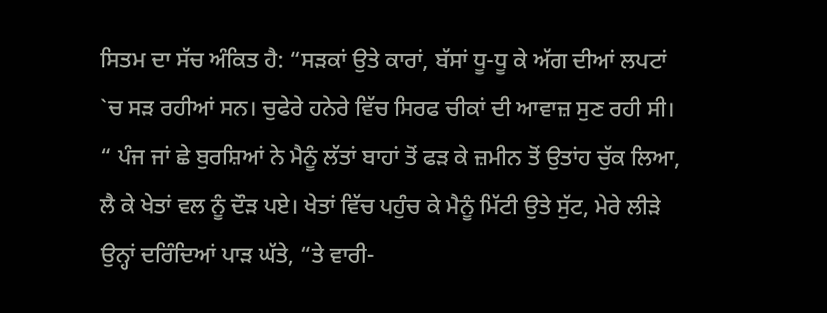ਸਿਤਮ ਦਾ ਸੱਚ ਅੰਕਿਤ ਹੈ: “ਸੜਕਾਂ ਉਤੇ ਕਾਰਾਂ, ਬੱਸਾਂ ਧੂ-ਧੂ ਕੇ ਅੱਗ ਦੀਆਂ ਲਪਟਾਂ `ਚ ਸੜ ਰਹੀਆਂ ਸਨ। ਚੁਫੇਰੇ ਹਨੇਰੇ ਵਿੱਚ ਸਿਰਫ ਚੀਕਾਂ ਦੀ ਆਵਾਜ਼ ਸੁਣ ਰਹੀ ਸੀ। “ ਪੰਜ ਜਾਂ ਛੇ ਬੁਰਸ਼ਿਆਂ ਨੇ ਮੈਨੂੰ ਲੱਤਾਂ ਬਾਹਾਂ ਤੋਂ ਫੜ ਕੇ ਜ਼ਮੀਨ ਤੋਂ ਉਤਾਂਹ ਚੁੱਕ ਲਿਆ, ਲੈ ਕੇ ਖੇਤਾਂ ਵਲ ਨੂੰ ਦੌੜ ਪਏ। ਖੇਤਾਂ ਵਿੱਚ ਪਹੁੰਚ ਕੇ ਮੈਨੂੰ ਮਿੱਟੀ ਉਤੇ ਸੁੱਟ, ਮੇਰੇ ਲੀੜੇ ਉਨ੍ਹਾਂ ਦਰਿੰਦਿਆਂ ਪਾੜ ਘੱਤੇ, “ਤੇ ਵਾਰੀ-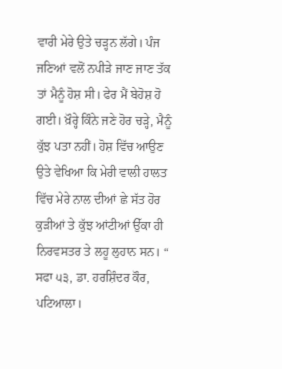ਵਾਰੀ ਮੇਰੇ ਉਤੇ ਚੜ੍ਹਨ ਲੱਗੇ। ਪੰਜ ਜਣਿਆਂ ਵਲੋਂ ਨਪੀੜੇ ਜਾਣ ਜਾਣ ਤੱਕ ਤਾਂ ਮੈਨੂੰ ਹੋਸ਼ ਸੀ। ਫੇਰ ਮੈਂ ਬੇਹੋਸ਼ ਹੋ ਗਈ। ਖ਼ੌਰ੍ਹੇ ਕਿੰਨੇ ਜਣੇ ਹੋਰ ਚੜ੍ਹੇ, ਮੈਨੂੰ ਕੁੱਝ ਪਤਾ ਨਹੀਂ। ਹੋਸ਼ ਵਿੱਚ ਆਉਣ ਉਤੇ ਵੇਖਿਆ ਕਿ ਮੇਰੀ ਵਾਲੀ ਹਾਲਤ ਵਿੱਚ ਮੇਰੇ ਨਾਲ ਦੀਆਂ ਛੇ ਸੱਤ ਹੋਰ ਕੁੜੀਆਂ ਤੇ ਕੁੱਝ ਆਂਟੀਆਂ ਉੱਕਾ ਹੀ ਨਿਰਵਸਤਰ ਤੇ ਲਹੂ ਲੁਹਾਨ ਸਨ। “ ਸਫਾ ੫੩, ਡਾ. ਹਰਸ਼ਿੰਦਰ ਕੌਰ, ਪਟਿਆਲਾ।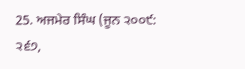25. ਅਜਮੇਰ ਸਿੰਘ (ਜੂਨ ੨੦੦੯: ੨੬੭,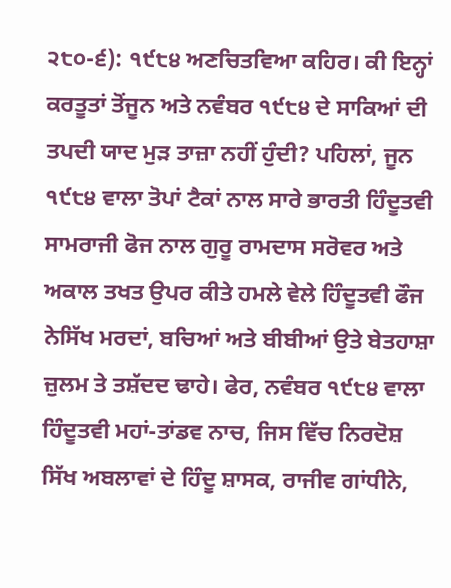੨੮੦-੬): ੧੯੮੪ ਅਣਚਿਤਵਿਆ ਕਹਿਰ। ਕੀ ਇਨ੍ਹਾਂ ਕਰਤੂਤਾਂ ਤੋਂਜੂਨ ਅਤੇ ਨਵੰਬਰ ੧੯੮੪ ਦੇ ਸਾਕਿਆਂ ਦੀ ਤਪਦੀ ਯਾਦ ਮੁੜ ਤਾਜ਼ਾ ਨਹੀਂ ਹੁੰਦੀ? ਪਹਿਲਾਂ, ਜੂਨ ੧੯੮੪ ਵਾਲਾ ਤੋਪਾਂ ਟੈਕਾਂ ਨਾਲ ਸਾਰੇ ਭਾਰਤੀ ਹਿੰਦੂਤਵੀ ਸਾਮਰਾਜੀ ਫੋਜ ਨਾਲ ਗੁਰੂ ਰਾਮਦਾਸ ਸਰੋਵਰ ਅਤੇ ਅਕਾਲ ਤਖਤ ਉਪਰ ਕੀਤੇ ਹਮਲੇ ਵੇਲੇ ਹਿੰਦੂਤਵੀ ਫੌਜ ਨੇਸਿੱਖ ਮਰਦਾਂ, ਬਚਿਆਂ ਅਤੇ ਬੀਬੀਆਂ ਉਤੇ ਬੇਤਹਾਸ਼ਾ ਜ਼ੁਲਮ ਤੇ ਤਸ਼ੱਦਦ ਢਾਹੇ। ਫੇਰ, ਨਵੰਬਰ ੧੯੮੪ ਵਾਲਾ ਹਿੰਦੂਤਵੀ ਮਹਾਂ-ਤਾਂਡਵ ਨਾਚ, ਜਿਸ ਵਿੱਚ ਨਿਰਦੋਸ਼ ਸਿੱਖ ਅਬਲਾਵਾਂ ਦੇ ਹਿੰਦੂ ਸ਼ਾਸਕ, ਰਾਜੀਵ ਗਾਂਧੀਨੇ,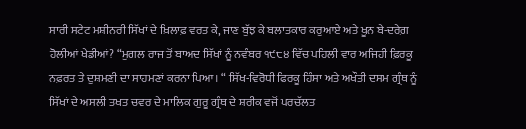ਸਾਰੀ ਸਟੇਟ ਮਸ਼ੀਨਰੀ ਸਿੱਖਾਂ ਦੇ ਖ਼ਿਲਾਫ਼ ਵਰਤ ਕੇ, ਜਾਣ ਬੁੱਝ ਕੇ ਬਲਾਤਕਾਰ ਕਰੁਆਏ ਅਤੇ ਖੂਨ ਬੇ-ਦਰੇਗ਼ ਹੋਲੀਆਂ ਖੇਡੀਆਂ? “ਮੁਗਲ ਰਾਜ ਤੋਂ ਬਾਅਦ ਸਿੱਖਾਂ ਨੂੰ ਨਵੰਬਰ ੧੯੮੪ ਵਿੱਚ ਪਹਿਲੀ ਵਾਰ ਅਜਿਹੀ ਫ਼ਿਰਕੂ ਨਫ਼ਰਤ ਤੇ ਦੁਸ਼ਮਣੀ ਦਾ ਸਾਹਮਣਾਂ ਕਰਨਾ ਪਿਆ। “ ਸਿੱਖ-ਵਿਰੋਧੀ ਫਿਰਕੂ ਹਿੰਸਾ ਅਤੇ ਅਖੌਤੀ ਦਸਮ ਗ੍ਰੰਥ ਨੂੰ ਸਿੱਖਾਂ ਦੇ ਅਸਲੀ ਤਖਤ ਚਵਰ ਦੇ ਮਾਲਿਕ ਗੁਰੂ ਗ੍ਰੰਥ ਦੇ ਸ਼ਰੀਕ ਵਜੋਂ ਪਰਚੱਲਤ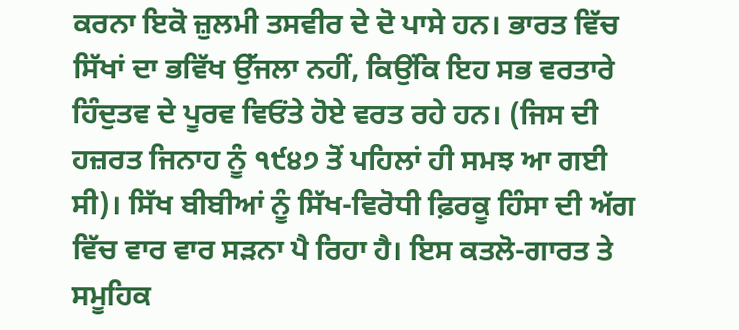ਕਰਨਾ ਇਕੋ ਜ਼ੁਲਮੀ ਤਸਵੀਰ ਦੇ ਦੋ ਪਾਸੇ ਹਨ। ਭਾਰਤ ਵਿੱਚ ਸਿੱਖਾਂ ਦਾ ਭਵਿੱਖ ਉੱਜਲਾ ਨਹੀਂ, ਕਿਉਂਕਿ ਇਹ ਸਭ ਵਰਤਾਰੇ ਹਿੰਦੁਤਵ ਦੇ ਪੂਰਵ ਵਿਓਂਤੇ ਹੋਏ ਵਰਤ ਰਹੇ ਹਨ। (ਜਿਸ ਦੀ ਹਜ਼ਰਤ ਜਿਨਾਹ ਨੂੰ ੧੯੪੭ ਤੋਂ ਪਹਿਲਾਂ ਹੀ ਸਮਝ ਆ ਗਈ ਸੀ)। ਸਿੱਖ ਬੀਬੀਆਂ ਨੂੰ ਸਿੱਖ-ਵਿਰੋਧੀ ਫ਼ਿਰਕੂ ਹਿੰਸਾ ਦੀ ਅੱਗ ਵਿੱਚ ਵਾਰ ਵਾਰ ਸੜਨਾ ਪੈ ਰਿਹਾ ਹੈ। ਇਸ ਕਤਲੋ-ਗਾਰਤ ਤੇ ਸਮੂਹਿਕ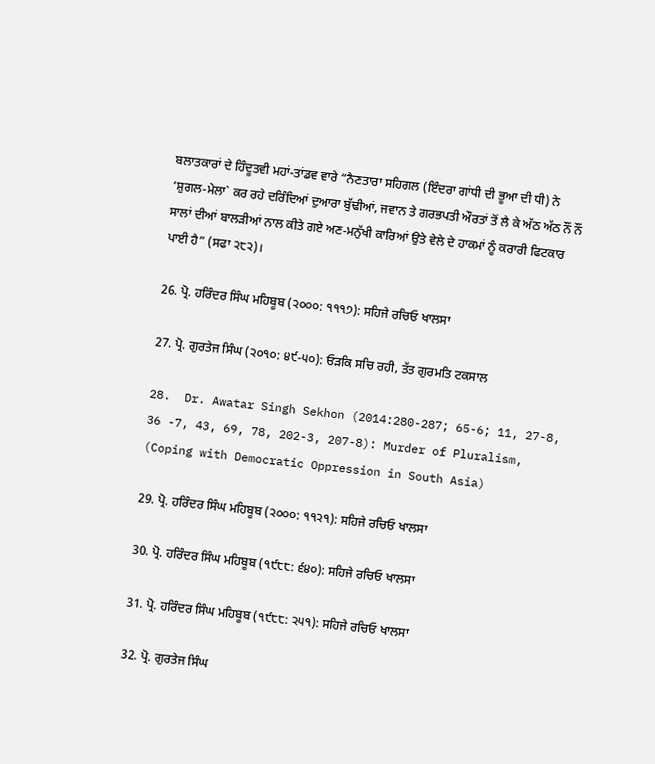ਬਲਾਤਕਾਰਾਂ ਦੇ ਹਿੰਦੂਤਵੀ ਮਹਾਂ-ਤਾਂਡਵ ਵਾਰੇ “ਨੈਣਤਾਰਾ ਸਹਿਗਲ (ਇੰਦਰਾ ਗਾਂਧੀ ਦੀ ਭੂਆ ਦੀ ਧੀ) ਨੇ ‘ਸ਼ੁਗਲ-ਮੇਲਾ` ਕਰ ਰਹੇ ਦਰਿੰਦਿਆਂ ਦੁਆਰਾ ਬੁੱਢੀਆਂ, ਜਵਾਨ ਤੇ ਗਰਭਪਤੀ ਔਰਤਾਂ ਤੋਂ ਲੈ ਕੇ ਅੱਠ ਅੱਠ ਨੌਂ ਨੌਂ ਸਾਲਾਂ ਦੀਆਂ ਬਾਲੜੀਆਂ ਨਾਲ ਕੀਤੇ ਗਏ ਅਣ-ਮਨੁੱਖੀ ਕਾਰਿਆਂ ਉਤੇ ਵੇਲੇ ਦੇ ਹਾਕਮਾਂ ਨੂੰ ਕਰਾਰੀ ਫਿਟਕਾਰ ਪਾਈ ਹੈ” (ਸਫਾ ੨੮੨)।

26. ਪ੍ਰੋ. ਹਰਿੰਦਰ ਸਿੰਘ ਮਹਿਬੂਬ (੨੦੦੦: ੧੧੧੭): ਸਹਿਜੇ ਰਚਿਓ ਖਾਲਸਾ

27. ਪ੍ਰੋ. ਗੁਰਤੇਜ ਸਿੰਘ (੨੦੧੦: ੪੯-੫੦): ਓੜਕਿ ਸਚਿ ਰਹੀ, ਤੱਤ ਗੁਰਮਤਿ ਟਕਸਾਲ

28.  Dr. Awatar Singh Sekhon (2014:280-287; 65-6; 11, 27-8, 36 -7, 43, 69, 78, 202-3, 207-8): Murder of Pluralism, (Coping with Democratic Oppression in South Asia)

29. ਪ੍ਰੋ. ਹਰਿੰਦਰ ਸਿੰਘ ਮਹਿਬੂਬ (੨੦੦੦: ੧੧੨੧): ਸਹਿਜੇ ਰਚਿਓ ਖਾਲਸਾ

30. ਪ੍ਰੋ. ਹਰਿੰਦਰ ਸਿੰਘ ਮਹਿਬੂਬ (੧੯੮੮: ੬੪੦): ਸਹਿਜੇ ਰਚਿਓ ਖਾਲਸਾ

31. ਪ੍ਰੋ. ਹਰਿੰਦਰ ਸਿੰਘ ਮਹਿਬੂਬ (੧੯੮੮: ੨੫੧): ਸਹਿਜੇ ਰਚਿਓ ਖਾਲਸਾ

32. ਪ੍ਰੋ. ਗੁਰਤੇਜ ਸਿੰਘ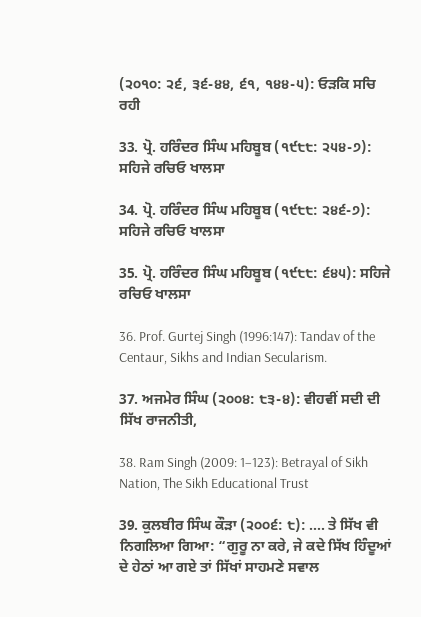(੨੦੧੦: ੨੬, ੩੬-੪੪, ੬੧, ੧੪੪-੫): ਓੜਕਿ ਸਚਿ ਰਹੀ

33. ਪ੍ਰੋ. ਹਰਿੰਦਰ ਸਿੰਘ ਮਹਿਬੂਬ (੧੯੮੮: ੨੫੪-੭): ਸਹਿਜੇ ਰਚਿਓ ਖਾਲਸਾ

34. ਪ੍ਰੋ. ਹਰਿੰਦਰ ਸਿੰਘ ਮਹਿਬੂਬ (੧੯੮੮: ੨੪੬-੭): ਸਹਿਜੇ ਰਚਿਓ ਖਾਲਸਾ

35. ਪ੍ਰੋ. ਹਰਿੰਦਰ ਸਿੰਘ ਮਹਿਬੂਬ (੧੯੮੮: ੬੪੫): ਸਹਿਜੇ ਰਚਿਓ ਖਾਲਸਾ

36. Prof. Gurtej Singh (1996:147): Tandav of the Centaur, Sikhs and Indian Secularism.

37. ਅਜਮੇਰ ਸਿੰਘ (੨੦੦੪: ੮੩-੪): ਵੀਹਵੀਂ ਸਦੀ ਦੀ ਸਿੱਖ ਰਾਜਨੀਤੀ,

38. Ram Singh (2009: 1–123): Betrayal of Sikh Nation, The Sikh Educational Trust

39. ਕੁਲਬੀਰ ਸਿੰਘ ਕੌੜਾ (੨੦੦੬: ੮): …. ਤੇ ਸਿੱਖ ਵੀ ਨਿਗਲਿਆ ਗਿਆ: “ਗੁਰੂ ਨਾ ਕਰੇ, ਜੇ ਕਦੇ ਸਿੱਖ ਹਿੰਦੂਆਂ ਦੇ ਹੇਠਾਂ ਆ ਗਏ ਤਾਂ ਸਿੱਖਾਂ ਸਾਹਮਣੇ ਸਵਾਲ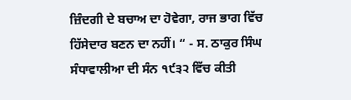ਜ਼ਿੰਦਗੀ ਦੇ ਬਚਾਅ ਦਾ ਹੋਵੇਗਾ, ਰਾਜ ਭਾਗ ਵਿੱਚ ਹਿੱਸੇਦਾਰ ਬਣਨ ਦਾ ਨਹੀਂ। “ - ਸ. ਠਾਕੁਰ ਸਿੰਘ ਸੰਧਾਵਾਲੀਆ ਦੀ ਸੰਨ ੧੯੩੨ ਵਿੱਚ ਕੀਤੀ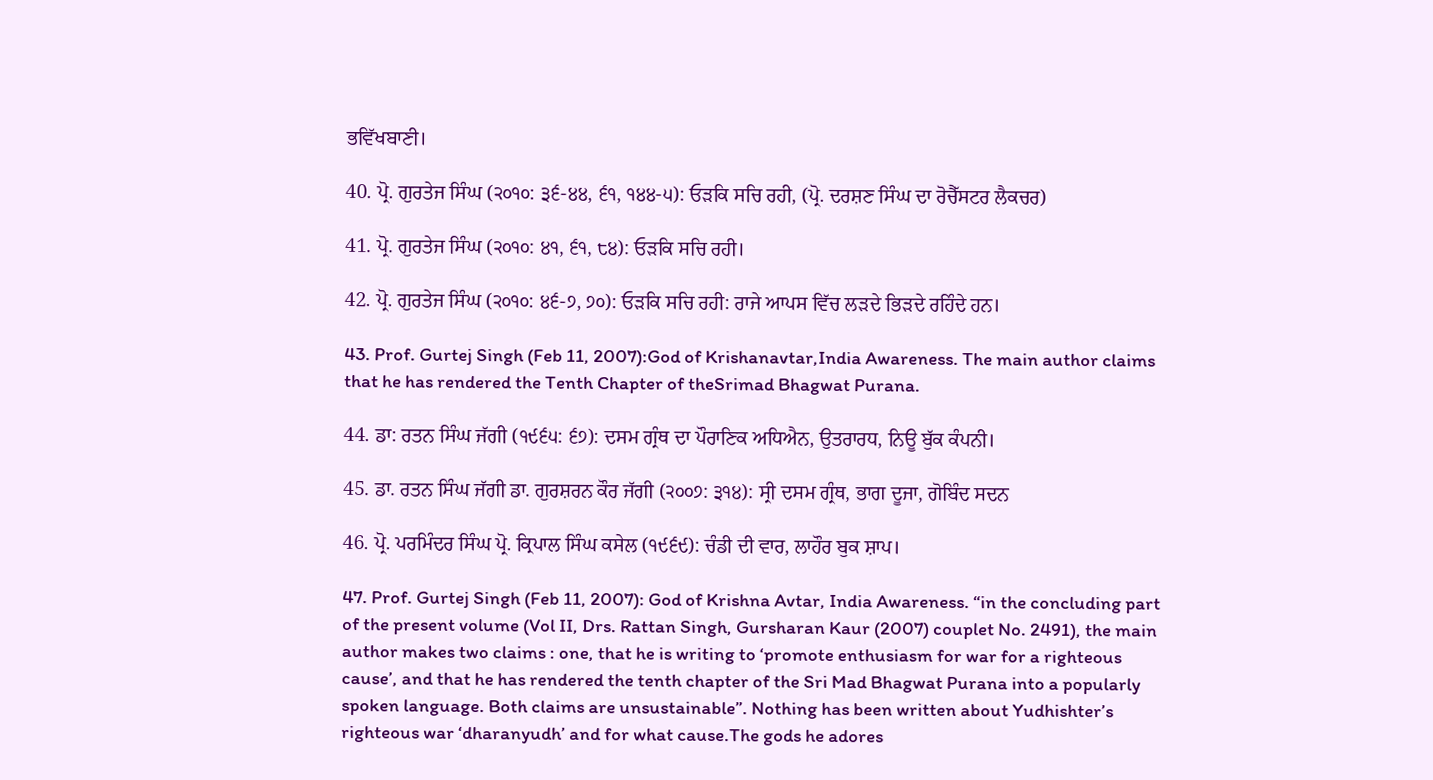ਭਵਿੱਖਬਾਣੀ।

40. ਪ੍ਰੋ. ਗੁਰਤੇਜ ਸਿੰਘ (੨੦੧੦: ੩੬-੪੪, ੬੧, ੧੪੪-੫): ਓੜਕਿ ਸਚਿ ਰਹੀ, (ਪ੍ਰੋ. ਦਰਸ਼ਣ ਸਿੰਘ ਦਾ ਰੋਚੈੱਸਟਰ ਲੈਕਚਰ)

41. ਪ੍ਰੋ. ਗੁਰਤੇਜ ਸਿੰਘ (੨੦੧੦: ੪੧, ੬੧, ੮੪): ਓੜਕਿ ਸਚਿ ਰਹੀ।

42. ਪ੍ਰੋ. ਗੁਰਤੇਜ ਸਿੰਘ (੨੦੧੦: ੪੬-੭, ੭੦): ਓੜਕਿ ਸਚਿ ਰਹੀ: ਰਾਜੇ ਆਪਸ ਵਿੱਚ ਲੜਦੇ ਭਿੜਦੇ ਰਹਿੰਦੇ ਹਨ।

43. Prof. Gurtej Singh (Feb 11, 2007):God of Krishanavtar,India Awareness. The main author claims that he has rendered the Tenth Chapter of theSrimad Bhagwat Purana.

44. ਡਾ: ਰਤਨ ਸਿੰਘ ਜੱਗੀ (੧੯੬੫: ੬੭): ਦਸਮ ਗ੍ਰੰਥ ਦਾ ਪੌਰਾਣਿਕ ਅਧਿਐਨ, ਉਤਰਾਰਧ, ਨਿਊ ਬੁੱਕ ਕੰਪਨੀ।

45. ਡਾ. ਰਤਨ ਸਿੰਘ ਜੱਗੀ ਡਾ. ਗੁਰਸ਼ਰਨ ਕੌਰ ਜੱਗੀ (੨੦੦੭: ੩੧੪): ਸ੍ਰੀ ਦਸਮ ਗ੍ਰੰਥ, ਭਾਗ ਦੂਜਾ, ਗੋਬਿੰਦ ਸਦਨ

46. ਪ੍ਰੋ. ਪਰਮਿੰਦਰ ਸਿੰਘ ਪ੍ਰੋ. ਕ੍ਰਿਪਾਲ ਸਿੰਘ ਕਸੇਲ (੧੯੬੯): ਚੰਡੀ ਦੀ ਵਾਰ, ਲਾਹੌਰ ਬੁਕ ਸ਼ਾਪ।

47. Prof. Gurtej Singh (Feb 11, 2007): God of Krishna Avtar, India Awareness. “in the concluding part of the present volume (Vol II, Drs. Rattan Singh, Gursharan Kaur (2007) couplet No. 2491), the main author makes two claims : one, that he is writing to ‘promote enthusiasm for war for a righteous cause’, and that he has rendered the tenth chapter of the Sri Mad Bhagwat Purana into a popularly spoken language. Both claims are unsustainable”. Nothing has been written about Yudhishter’s righteous war ‘dharanyudh’ and for what cause.The gods he adores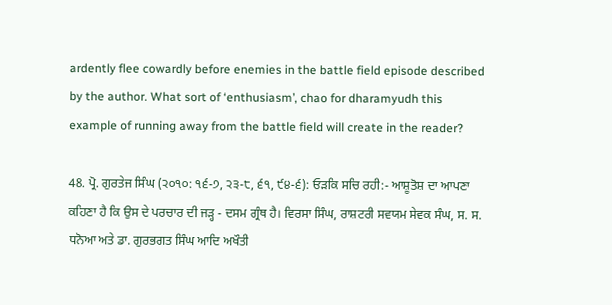ardently flee cowardly before enemies in the battle field episode described by the author. What sort of ‘enthusiasm’, chao for dharamyudh this example of running away from the battle field will create in the reader?

48. ਪ੍ਰੋ. ਗੁਰਤੇਜ ਸਿੰਘ (੨੦੧੦: ੧੬-੭, ੨੩-੮, ੬੧, ੯੪-੬): ਓੜਕਿ ਸਚਿ ਰਹੀ:- ਆਸ਼ੂਤੋਸ਼ ਦਾ ਆਪਣਾ ਕਹਿਣਾ ਹੈ ਕਿ ਉਸ ਦੇ ਪਰਚਾਰ ਦੀ ਜੜ੍ਹ - ਦਸਮ ਗ੍ਰੰਥ ਹੈ। ਵਿਰਸਾ ਸਿੰਘ, ਰਾਸ਼ਟਰੀ ਸਵਯਮ ਸੇਵਕ ਸੰਘ, ਸ. ਸ. ਧਨੋਆ ਅਤੇ ਡਾ. ਗੁਰਭਗਤ ਸਿੰਘ ਆਦਿ ਅਖੌਤੀ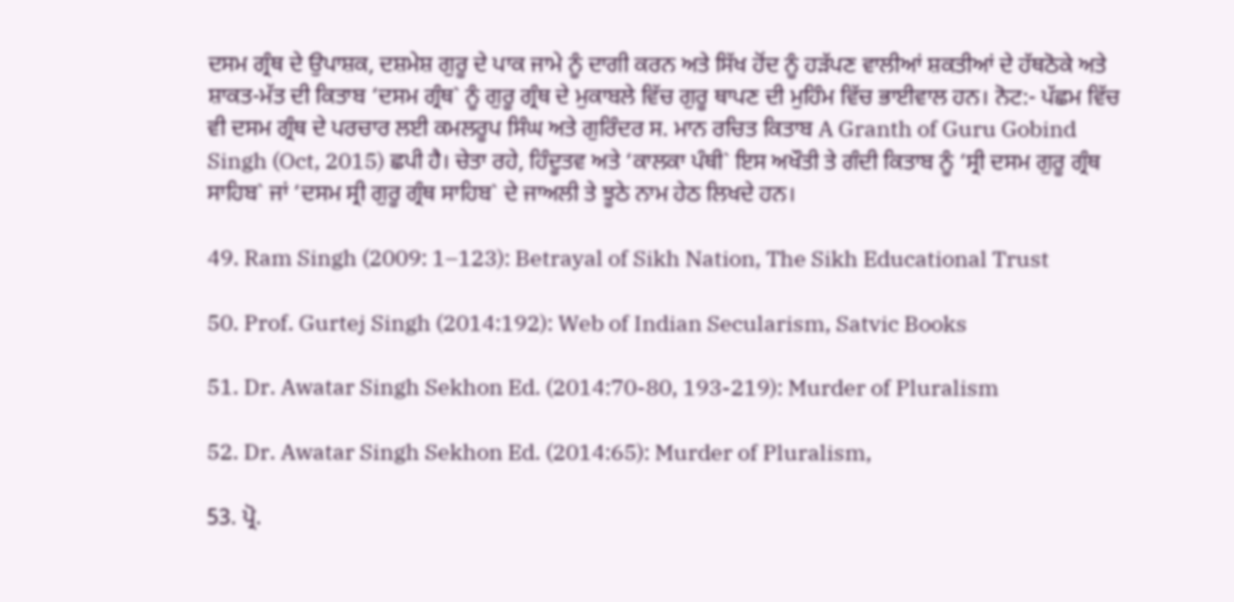ਦਸਮ ਗ੍ਰੰਥ ਦੇ ਉਪਾਸ਼ਕ, ਦਸ਼ਮੇਸ਼ ਗੁਰੂ ਦੇ ਪਾਕ ਜਾਮੇ ਨੂੰ ਦਾਗੀ ਕਰਨ ਅਤੇ ਸਿੱਖ ਹੋਂਦ ਨੂੰ ਹੜੱਪਣ ਵਾਲੀਆਂ ਸ਼ਕਤੀਆਂ ਦੇ ਹੱਥਠੋਕੇ ਅਤੇ ਸ਼ਾਕਤ-ਮੱਤ ਦੀ ਕਿਤਾਬ ‘ਦਸਮ ਗ੍ਰੰਥ` ਨੂੰ ਗੁਰੂ ਗ੍ਰੰਥ ਦੇ ਮੁਕਾਬਲੇ ਵਿੱਚ ਗੁਰੂ ਥਾਪਣ ਦੀ ਮੁਹਿੰਮ ਵਿੱਚ ਭਾਈਵਾਲ ਹਨ। ਨੋਟ:- ਪੱਛਮ ਵਿੱਚ ਵੀ ਦਸਮ ਗ੍ਰੰਥ ਦੇ ਪਰਚਾਰ ਲਈ ਕਮਲਰੂਪ ਸਿੰਘ ਅਤੇ ਗੁਰਿੰਦਰ ਸ. ਮਾਨ ਰਚਿਤ ਕਿਤਾਬ A Granth of Guru Gobind Singh (Oct, 2015) ਛਪੀ ਹੈ। ਚੇਤਾ ਰਹੇ, ਹਿੰਦੂਤਵ ਅਤੇ ‘ਕਾਲਕਾ ਪੰਥੀ` ਇਸ ਅਖੌਤੀ ਤੇ ਗੰਦੀ ਕਿਤਾਬ ਨੂੰ ‘ਸ੍ਰੀ ਦਸਮ ਗੁਰੂ ਗ੍ਰੰਥ ਸਾਹਿਬ` ਜਾਂ ‘ਦਸਮ ਸ੍ਰੀ ਗੁਰੂ ਗ੍ਰੰਥ ਸਾਹਿਬ` ਦੇ ਜਾਅਲੀ ਤੇ ਝੂਠੇ ਨਾਮ ਹੇਠ ਲਿਖਦੇ ਹਨ।

49. Ram Singh (2009: 1–123): Betrayal of Sikh Nation, The Sikh Educational Trust

50. Prof. Gurtej Singh (2014:192): Web of Indian Secularism, Satvic Books

51. Dr. Awatar Singh Sekhon Ed. (2014:70-80, 193-219): Murder of Pluralism

52. Dr. Awatar Singh Sekhon Ed. (2014:65): Murder of Pluralism,

53. ਪ੍ਰੋ.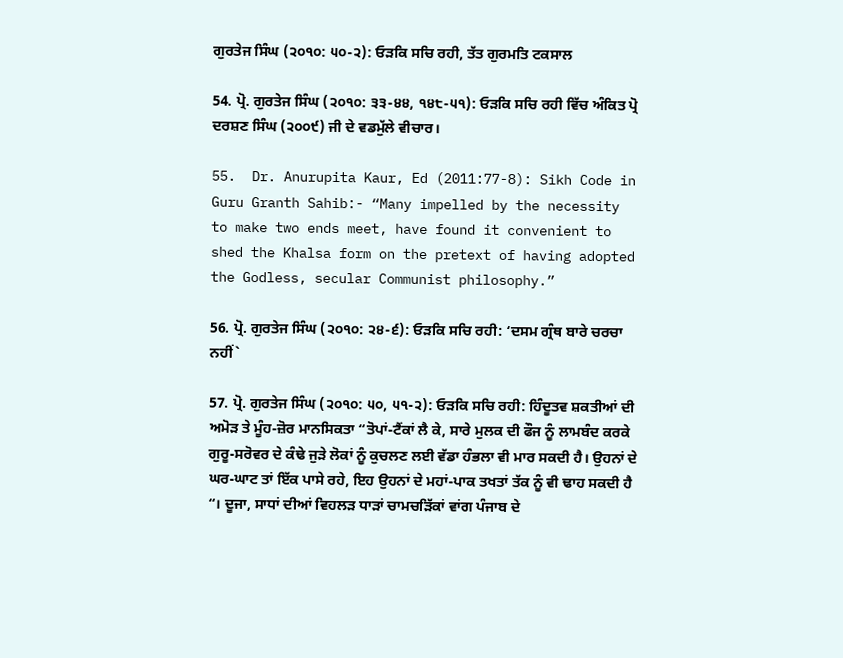ਗੁਰਤੇਜ ਸਿੰਘ (੨੦੧੦: ੫੦-੨): ਓੜਕਿ ਸਚਿ ਰਹੀ, ਤੱਤ ਗੁਰਮਤਿ ਟਕਸਾਲ

54. ਪ੍ਰੋ. ਗੁਰਤੇਜ ਸਿੰਘ (੨੦੧੦: ੩੩-੪੪, ੧੪੮-੫੧): ਓੜਕਿ ਸਚਿ ਰਹੀ ਵਿੱਚ ਅੰਕਿਤ ਪ੍ਰੋ ਦਰਸ਼ਣ ਸਿੰਘ (੨੦੦੯) ਜੀ ਦੇ ਵਡਮੁੱਲੇ ਵੀਚਾਰ।

55.  Dr. Anurupita Kaur, Ed (2011:77-8): Sikh Code in Guru Granth Sahib:- “Many impelled by the necessity to make two ends meet, have found it convenient to shed the Khalsa form on the pretext of having adopted the Godless, secular Communist philosophy.”

56. ਪ੍ਰੋ. ਗੁਰਤੇਜ ਸਿੰਘ (੨੦੧੦: ੨੪-੬): ਓੜਕਿ ਸਚਿ ਰਹੀ: ‘ਦਸਮ ਗ੍ਰੰਥ ਬਾਰੇ ਚਰਚਾ ਨਹੀਂ`

57. ਪ੍ਰੋ. ਗੁਰਤੇਜ ਸਿੰਘ (੨੦੧੦: ੫੦, ੫੧-੨): ਓੜਕਿ ਸਚਿ ਰਹੀ: ਹਿੰਦੂਤਵ ਸ਼ਕਤੀਆਂ ਦੀ ਅਮੋੜ ਤੇ ਮੂੰਹ-ਜ਼ੋਰ ਮਾਨਸਿਕਤਾ “ਤੋਪਾਂ-ਟੈਂਕਾਂ ਲੈ ਕੇ, ਸਾਰੇ ਮੁਲਕ ਦੀ ਫੌਜ ਨੂੰ ਲਾਮਬੰਦ ਕਰਕੇ ਗੁਰੂ-ਸਰੋਵਰ ਦੇ ਕੰਢੇ ਜੁੜੇ ਲੋਕਾਂ ਨੂੰ ਕੁਚਲਣ ਲਈ ਵੱਡਾ ਹੰਭਲਾ ਵੀ ਮਾਰ ਸਕਦੀ ਹੈ। ਉਹਨਾਂ ਦੇ ਘਰ-ਘਾਟ ਤਾਂ ਇੱਕ ਪਾਸੇ ਰਹੇ, ਇਹ ਉਹਨਾਂ ਦੇ ਮਹਾਂ-ਪਾਕ ਤਖਤਾਂ ਤੱਕ ਨੂੰ ਵੀ ਢਾਹ ਸਕਦੀ ਹੈ “। ਦੂਜਾ, ਸਾਧਾਂ ਦੀਆਂ ਵਿਹਲੜ ਧਾੜਾਂ ਚਾਮਚੜਿੱਕਾਂ ਵਾਂਗ ਪੰਜਾਬ ਦੇ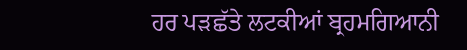ਹਰ ਪੜਛੱਤੇ ਲਟਕੀਆਂ ਬ੍ਰਹਮਗਿਆਨੀ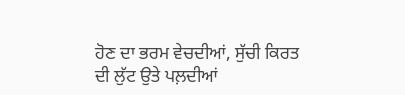ਹੋਣ ਦਾ ਭਰਮ ਵੇਚਦੀਆਂ, ਸੁੱਚੀ ਕਿਰਤ ਦੀ ਲੁੱਟ ਉਤੇ ਪਲ਼ਦੀਆਂ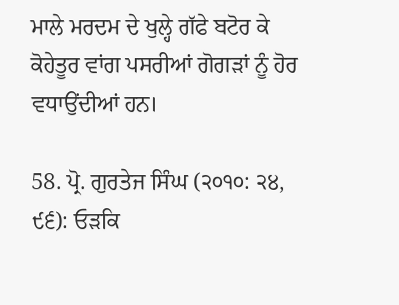ਮਾਲੇ ਮਰਦਮ ਦੇ ਖੁਲ੍ਹੇ ਗੱਫੇ ਬਟੋਰ ਕੇ ਕੋਹੇਤੂਰ ਵਾਂਗ ਪਸਰੀਆਂ ਗੋਗੜਾਂ ਨੂੰ ਹੋਰ ਵਧਾਉਂਦੀਆਂ ਹਨ।

58. ਪ੍ਰੋ. ਗੁਰਤੇਜ ਸਿੰਘ (੨੦੧੦: ੨੪, ੯੬): ਓੜਕਿ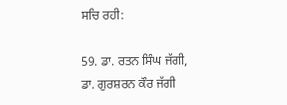ਸਚਿ ਰਹੀ:

59. ਡਾ. ਰਤਨ ਸਿੰਘ ਜੱਗੀ, ਡਾ. ਗੁਰਸ਼ਰਨ ਕੌਰ ਜੱਗੀ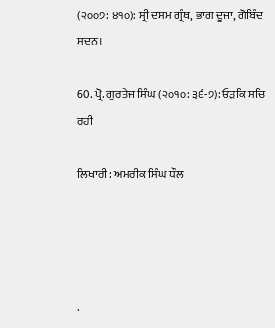(੨੦੦੭: ੪੧੦): ਸ੍ਰੀ ਦਸਮ ਗ੍ਰੰਥ, ਭਾਗ ਦੂਜਾ, ਗੋਬਿੰਦ ਸਦਨ।

60. ਪ੍ਰੋ. ਗੁਰਤੇਜ ਸਿੰਘ (੨੦੧੦: ੩੬-੭): ਓੜਕਿ ਸਚਿ ਰਹੀ

ਲਿਖਾਰੀ: ਅਮਰੀਕ ਸਿੰਘ ਧੌਲ




.